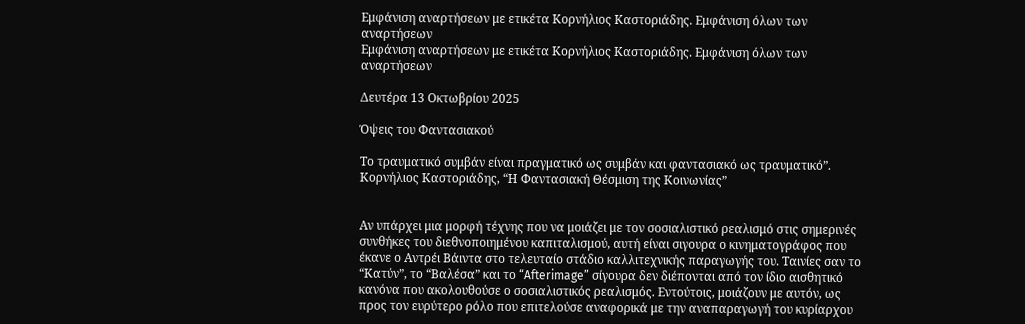Εμφάνιση αναρτήσεων με ετικέτα Κορνήλιος Καστοριάδης. Εμφάνιση όλων των αναρτήσεων
Εμφάνιση αναρτήσεων με ετικέτα Κορνήλιος Καστοριάδης. Εμφάνιση όλων των αναρτήσεων

Δευτέρα 13 Οκτωβρίου 2025

Όψεις του Φαντασιακού

Το τραυματικό συμβάν είναι πραγματικό ως συμβάν και φαντασιακό ως τραυματικό”.
Κορνήλιος Καστοριάδης, “Η Φαντασιακή Θέσμιση της Κοινωνίας”


Αν υπάρχει μια μορφή τέχνης που να μοιάζει με τον σοσιαλιστικό ρεαλισμό στις σημερινές συνθήκες του διεθνοποιημένου καπιταλισμού, αυτή είναι σιγουρα ο κινηματογράφος που έκανε ο Αντρέι Βάιντα στο τελευταίο στάδιο καλλιτεχνικής παραγωγής του. Ταινίες σαν το “Κατύν”, το “Βαλέσα” και το “Afterimage” σίγουρα δεν διέπονται από τον ίδιο αισθητικό κανόνα που ακολουθούσε ο σοσιαλιστικός ρεαλισμός. Εντούτοις, μοιάζουν με αυτόν, ως προς τον ευρύτερο ρόλο που επιτελούσε αναφορικά με την αναπαραγωγή του κυρίαρχου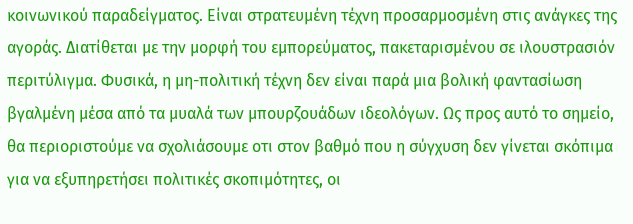κοινωνικού παραδείγματος. Είναι στρατευμένη τέχνη προσαρμοσμένη στις ανάγκες της αγοράς. Διατίθεται με την μορφή του εμπορεύματος, πακεταρισμένου σε ιλουστρασιόν περιτύλιγμα. Φυσικά, η μη-πολιτική τέχνη δεν είναι παρά μια βολική φαντασίωση βγαλμένη μέσα από τα μυαλά των μπουρζουάδων ιδεολόγων. Ως προς αυτό το σημείο, θα περιοριστούμε να σχολιάσουμε οτι στον βαθμό που η σύγχυση δεν γίνεται σκόπιμα για να εξυπηρετήσει πολιτικές σκοπιμότητες, οι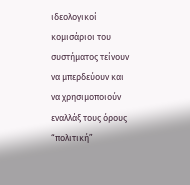ιδεολογικοί κομισάριοι του συστήματος τείνουν να μπερδεύουν και να χρησιμοποιούν εναλλάξ τους όρους “πολιτική”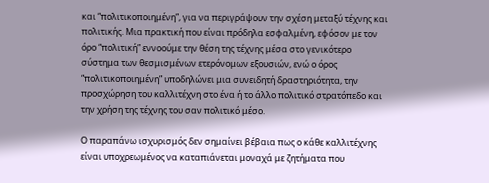και “πολιτικοποιημένη”, για να περιγράψουν την σχέση μεταξύ τέχνης και πολιτικής. Μια πρακτική που είναι πρόδηλα εσφαλμένη, εφόσον με τον όρο “πολιτική” εννοούμε την θέση της τέχνης μέσα στο γενικότερο σύστημα των θεσμισμένων ετερόνομων εξουσιών, ενώ ο όρος “πολιτικοποιημένη” υποδηλώνει μια συνειδητή δραστηριότητα, την προσχώρηση του καλλιτέχνη στο ένα ή το άλλο πολιτικό στρατόπεδο και την χρήση της τέχνης του σαν πολιτικό μέσο.

Ο παραπάνω ισχυρισμός δεν σημαίνει βέβαια πως ο κάθε καλλιτέχνης είναι υποχρεωμένος να καταπιάνεται μοναχά με ζητήματα που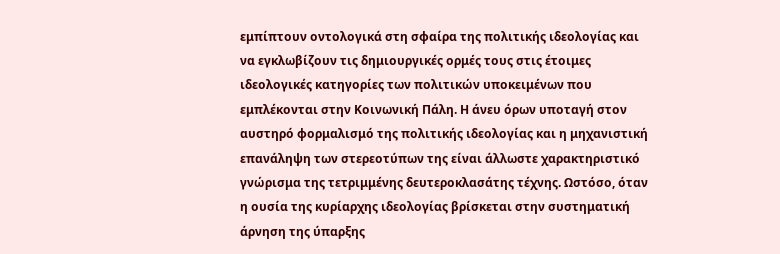εμπίπτουν οντολογικά στη σφαίρα της πολιτικής ιδεολογίας και να εγκλωβίζουν τις δημιουργικές ορμές τους στις έτοιμες ιδεολογικές κατηγορίες των πολιτικών υποκειμένων που εμπλέκονται στην Κοινωνική Πάλη. Η άνευ όρων υποταγή στον αυστηρό φορμαλισμό της πολιτικής ιδεολογίας και η μηχανιστική επανάληψη των στερεοτύπων της είναι άλλωστε χαρακτηριστικό γνώρισμα της τετριμμένης δευτεροκλασάτης τέχνης. Ωστόσο, όταν η ουσία της κυρίαρχης ιδεολογίας βρίσκεται στην συστηματική άρνηση της ύπαρξης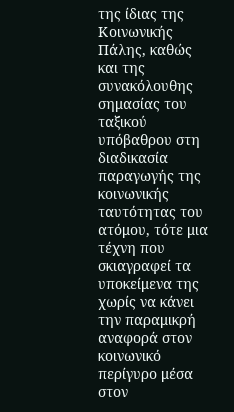της ίδιας της Κοινωνικής Πάλης, καθώς και της συνακόλουθης σημασίας του ταξικού υπόβαθρου στη διαδικασία παραγωγής της κοινωνικής ταυτότητας του ατόμου, τότε μια τέχνη που σκιαγραφεί τα υποκείμενα της χωρίς να κάνει την παραμικρή αναφορά στον κοινωνικό περίγυρο μέσα στον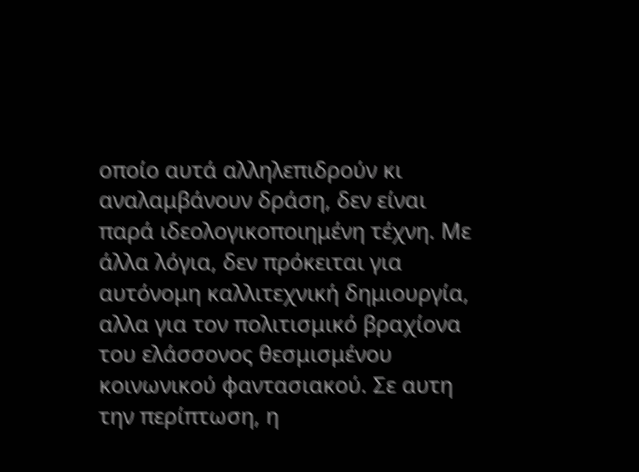οποίο αυτά αλληλεπιδρούν κι αναλαμβάνουν δράση, δεν είναι παρά ιδεολογικοποιημένη τέχνη. Με άλλα λόγια, δεν πρόκειται για αυτόνομη καλλιτεχνική δημιουργία, αλλα για τον πολιτισμικό βραχίονα του ελάσσονος θεσμισμένου κοινωνικού φαντασιακού. Σε αυτη την περίπτωση, η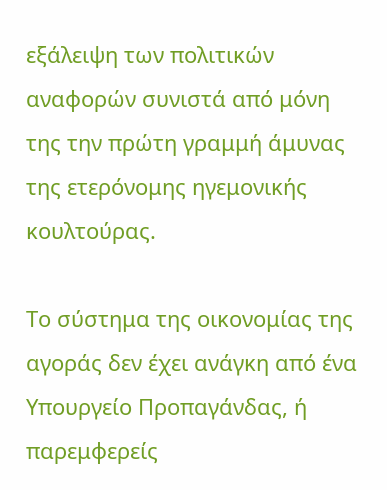εξάλειψη των πολιτικών αναφορών συνιστά από μόνη της την πρώτη γραμμή άμυνας της ετερόνομης ηγεμονικής κουλτούρας.

Το σύστημα της οικονομίας της αγοράς δεν έχει ανάγκη από ένα Υπουργείο Προπαγάνδας, ή παρεμφερείς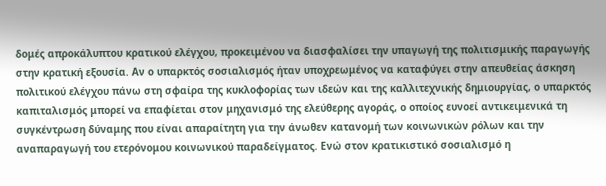δομές απροκάλυπτου κρατικού ελέγχου, προκειμένου να διασφαλίσει την υπαγωγή της πολιτισμικής παραγωγής στην κρατική εξουσία. Αν ο υπαρκτός σοσιαλισμός ήταν υποχρεωμένος να καταφύγει στην απευθείας άσκηση πολιτικού ελέγχου πάνω στη σφαίρα της κυκλοφορίας των ιδεών και της καλλιτεχνικής δημιουργίας, ο υπαρκτός καπιταλισμός μπορεί να επαφίεται στον μηχανισμό της ελεύθερης αγοράς, ο οποίος ευνοεί αντικειμενικά τη συγκέντρωση δύναμης που είναι απαραίτητη για την άνωθεν κατανομή των κοινωνικών ρόλων και την αναπαραγωγή του ετερόνομου κοινωνικού παραδείγματος. Ενώ στον κρατικιστικό σοσιαλισμό η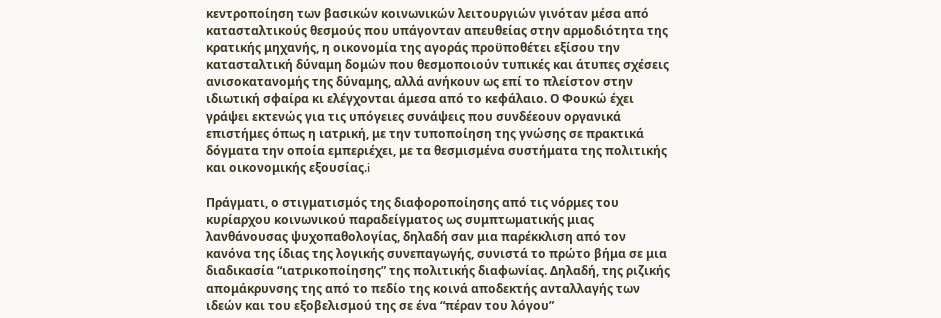κεντροποίηση των βασικών κοινωνικών λειτουργιών γινόταν μέσα από κατασταλτικούς θεσμούς που υπάγονταν απευθείας στην αρμοδιότητα της κρατικής μηχανής, η οικονομία της αγοράς προϋποθέτει εξίσου την κατασταλτική δύναμη δομών που θεσμοποιούν τυπικές και άτυπες σχέσεις ανισοκατανομής της δύναμης, αλλά ανήκουν ως επί το πλείστον στην ιδιωτική σφαίρα κι ελέγχονται άμεσα από το κεφάλαιο. Ο Φουκώ έχει γράψει εκτενώς για τις υπόγειες συνάψεις που συνδέεουν οργανικά επιστήμες όπως η ιατρική, με την τυποποίηση της γνώσης σε πρακτικά δόγματα την οποία εμπεριέχει, με τα θεσμισμένα συστήματα της πολιτικής και οικονομικής εξουσίας.i

Πράγματι, ο στιγματισμός της διαφοροποίησης από τις νόρμες του κυρίαρχου κοινωνικού παραδείγματος ως συμπτωματικής μιας λανθάνουσας ψυχοπαθολογίας, δηλαδή σαν μια παρέκκλιση από τον κανόνα της ίδιας της λογικής συνεπαγωγής, συνιστά το πρώτο βήμα σε μια διαδικασία “ιατρικοποίησης” της πολιτικής διαφωνίας. Δηλαδή, της ριζικής απομάκρυνσης της από το πεδίο της κοινά αποδεκτής ανταλλαγής των ιδεών και του εξοβελισμού της σε ένα “πέραν του λόγου”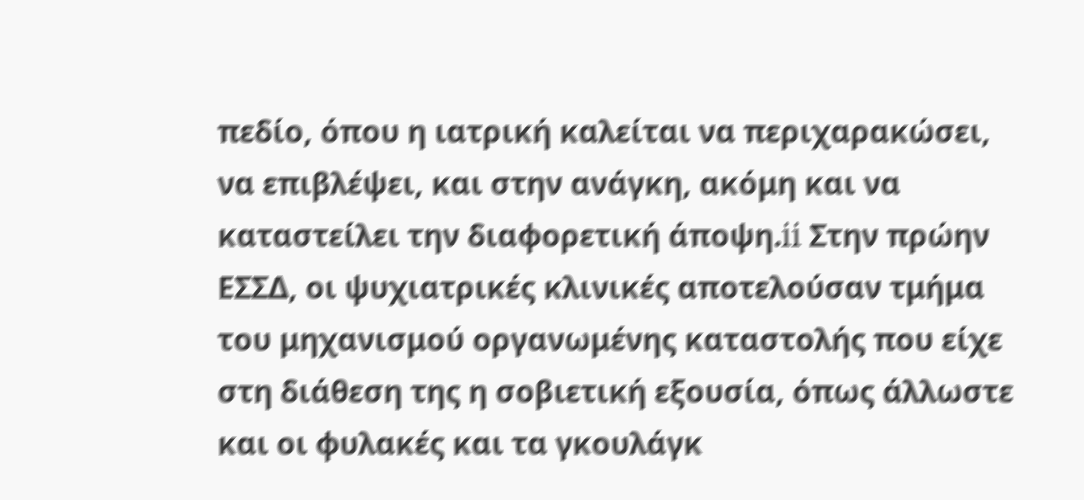πεδίο, όπου η ιατρική καλείται να περιχαρακώσει, να επιβλέψει, και στην ανάγκη, ακόμη και να καταστείλει την διαφορετική άποψη.ii Στην πρώην ΕΣΣΔ, οι ψυχιατρικές κλινικές αποτελούσαν τμήμα του μηχανισμού οργανωμένης καταστολής που είχε στη διάθεση της η σοβιετική εξουσία, όπως άλλωστε και οι φυλακές και τα γκουλάγκ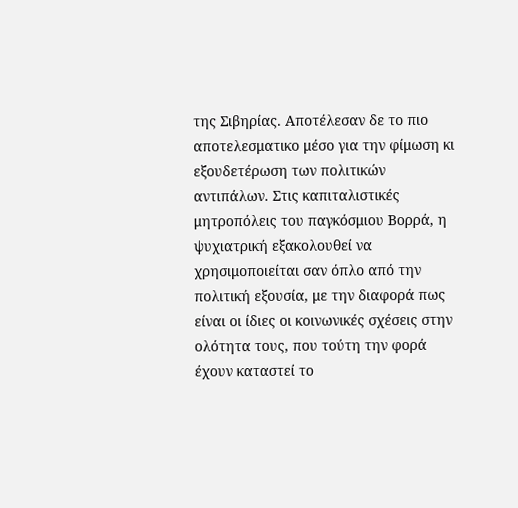της Σιβηρίας. Αποτέλεσαν δε το πιο αποτελεσματικο μέσο για την φίμωση κι εξουδετέρωση των πολιτικών αντιπάλων. Στις καπιταλιστικές μητροπόλεις του παγκόσμιου Βορρά, η ψυχιατρική εξακολουθεί να χρησιμοποιείται σαν όπλο από την πολιτική εξουσία, με την διαφορά πως είναι οι ίδιες οι κοινωνικές σχέσεις στην ολότητα τους, που τούτη την φορά έχουν καταστεί το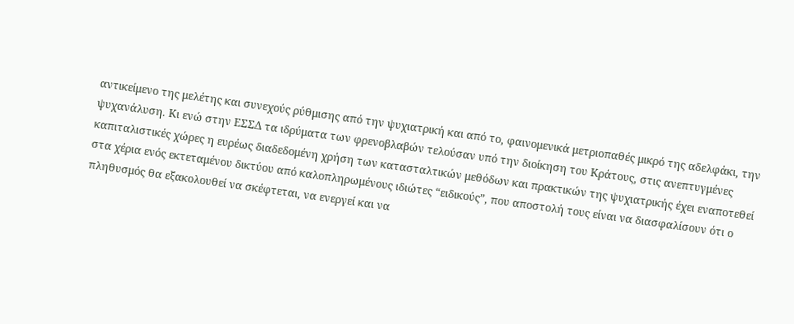αντικείμενο της μελέτης και συνεχούς ρύθμισης από την ψυχιατρική και από το, φαινομενικά μετριοπαθές μικρό της αδελφάκι, την ψυχανάλυση. Κι ενώ στην ΕΣΣΔ τα ιδρύματα των φρενοβλαβών τελούσαν υπό την διοίκηση του Κράτους, στις ανεπτυγμένες καπιταλιστικές χώρες η ευρέως διαδεδομένη χρήση των κατασταλτικών μεθόδων και πρακτικών της ψυχιατρικής έχει εναποτεθεί στα χέρια ενός εκτεταμένου δικτύου από καλοπληρωμένους ιδιώτες “ειδικούς”, που αποστολή τους είναι να διασφαλίσουν ότι ο πληθυσμός θα εξακολουθεί να σκέφτεται, να ενεργεί και να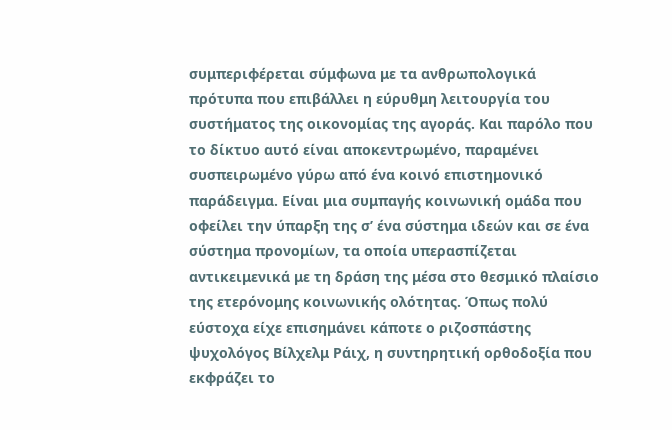συμπεριφέρεται σύμφωνα με τα ανθρωπολογικά πρότυπα που επιβάλλει η εύρυθμη λειτουργία του συστήματος της οικονομίας της αγοράς. Και παρόλο που το δίκτυο αυτό είναι αποκεντρωμένο, παραμένει συσπειρωμένο γύρω από ένα κοινό επιστημονικό παράδειγμα. Είναι μια συμπαγής κοινωνική ομάδα που οφείλει την ύπαρξη της σ’ ένα σύστημα ιδεών και σε ένα σύστημα προνομίων, τα οποία υπερασπίζεται αντικειμενικά με τη δράση της μέσα στο θεσμικό πλαίσιο της ετερόνομης κοινωνικής ολότητας. Όπως πολύ εύστοχα είχε επισημάνει κάποτε ο ριζοσπάστης ψυχολόγος Βίλχελμ Ράιχ, η συντηρητική ορθοδοξία που εκφράζει το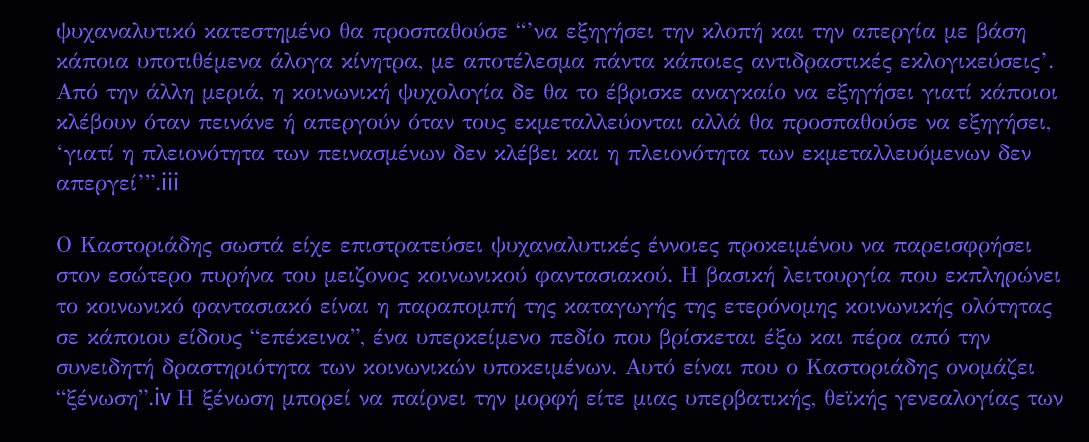ψυχαναλυτικό κατεστημένο θα προσπαθούσε “’να εξηγήσει την κλοπή και την απεργία με βάση κάποια υποτιθέμενα άλογα κίνητρα, με αποτέλεσμα πάντα κάποιες αντιδραστικές εκλογικεύσεις’. Από την άλλη μεριά, η κοινωνική ψυχολογία δε θα το έβρισκε αναγκαίο να εξηγήσει γιατί κάποιοι κλέβουν όταν πεινάνε ή απεργούν όταν τους εκμεταλλεύονται αλλά θα προσπαθούσε να εξηγήσει, ‘γιατί η πλειονότητα των πεινασμένων δεν κλέβει και η πλειονότητα των εκμεταλλευόμενων δεν απεργεί’”.iii

Ο Καστοριάδης σωστά είχε επιστρατεύσει ψυχαναλυτικές έννοιες προκειμένου να παρεισφρήσει στον εσώτερο πυρήνα του μειζονος κοινωνικού φαντασιακού. Η βασική λειτουργία που εκπληρώνει το κοινωνικό φαντασιακό είναι η παραπομπή της καταγωγής της ετερόνομης κοινωνικής ολότητας σε κάποιου είδους “επέκεινα”, ένα υπερκείμενο πεδίο που βρίσκεται έξω και πέρα από την συνειδητή δραστηριότητα των κοινωνικών υποκειμένων. Αυτό είναι που ο Καστοριάδης ονομάζει “ξένωση”.iv Η ξένωση μπορεί να παίρνει την μορφή είτε μιας υπερβατικής, θεϊκής γενεαλογίας των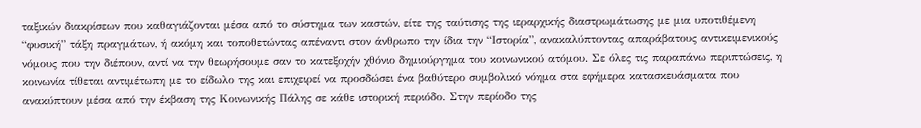ταξικών διακρίσεων που καθαγιάζονται μέσα από το σύστημα των καστών, είτε της ταύτισης της ιεραρχικής διαστρωμάτωσης με μια υποτιθέμενη “φυσική” τάξη πραγμάτων, ή ακόμη και τοποθετώντας απέναντι στον άνθρωπο την ίδια την “Ιστορία”, ανακαλύπτοντας απαράβατους αντικειμενικούς νόμους που την διέπουν, αντί να την θεωρήσουμε σαν το κατεξοχήν χθόνιο δημιούργημα του κοινωνικού ατόμου. Σε όλες τις παραπάνω περιπτώσεις, η κοινωνία τίθεται αντιμέτωπη με το είδωλο της και επιχειρεί να προσδώσει ένα βαθύτερο συμβολικό νόημα στα εφήμερα κατασκευάσματα που ανακύπτουν μέσα από την έκβαση της Κοινωνικής Πάλης σε κάθε ιστορική περιόδο. Στην περίοδο της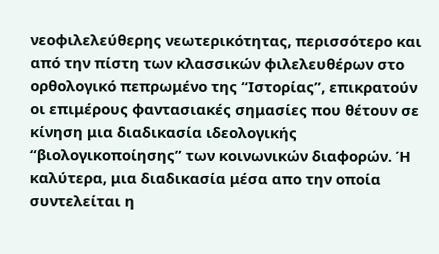νεοφιλελεύθερης νεωτερικότητας, περισσότερο και από την πίστη των κλασσικών φιλελευθέρων στο ορθολογικό πεπρωμένο της “Ιστορίας”, επικρατούν οι επιμέρους φαντασιακές σημασίες που θέτουν σε κίνηση μια διαδικασία ιδεολογικής “βιολογικοποίησης” των κοινωνικών διαφορών. Ή καλύτερα, μια διαδικασία μέσα απο την οποία συντελείται η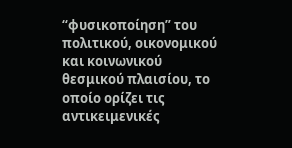“φυσικοποίηση” του πολιτικού, οικονομικού και κοινωνικού θεσμικού πλαισίου, το οποίο ορίζει τις αντικειμενικές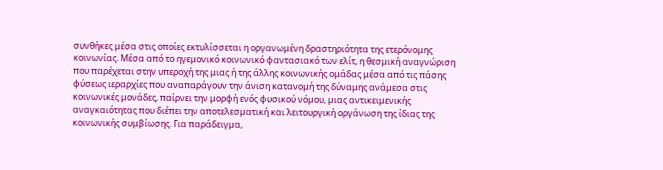συνθήκες μέσα στις οποίες εκτυλίσσεται η οργανωμένη δραστηριότητα της ετερόνομης κοινωνίας. Μέσα από το ηγεμονικό κοινωνικό φαντασιακό των ελίτ, η θεσμική αναγνώριση που παρέχεται στην υπεροχή της μιας ή της άλλης κοινωνικής ομάδας μέσα από τις πάσης φύσεως ιεραρχίες που αναπαράγουν την άνιση κατανομή της δύναμης ανάμεσα στις κοινωνικές μονάδες, παίρνει την μορφή ενός φυσικού νόμου, μιας αντικειμενικής αναγκαιότητας που διέπει την αποτελεσματική και λειτουργική οργάνωση της ίδιας της κοινωνικής συμβίωσης. Για παράδειγμα,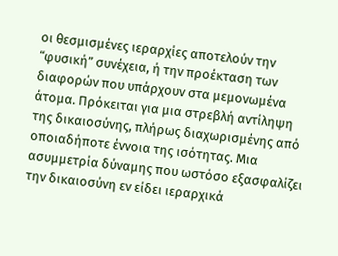οι θεσμισμένες ιεραρχίες αποτελούν την “φυσική” συνέχεια, ή την προέκταση των διαφορών που υπάρχουν στα μεμονωμένα άτομα. Πρόκειται για μια στρεβλή αντίληψη της δικαιοσύνης, πλήρως διαχωρισμένης από οποιαδήποτε έννοια της ισότητας. Μια ασυμμετρία δύναμης που ωστόσο εξασφαλίζει την δικαιοσύνη εν είδει ιεραρχικά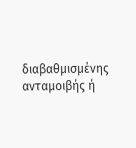διαβαθμισμένης ανταμοιβής ή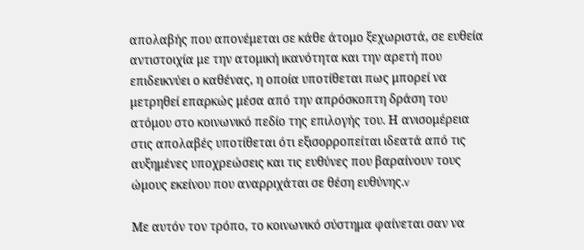απολαβής που απονέμεται σε κάθε άτομο ξεχωριστά, σε ευθεία αντιστοιχία με την ατομική ικανότητα και την αρετή που επιδεικνύει ο καθένας, η οποία υποτίθεται πως μπορεί να μετρηθεί επαρκώς μέσα από την απρόσκοπτη δράση του ατόμου στο κοινωνικό πεδίο της επιλογής του. Η ανισομέρεια στις απολαβές υποτίθεται ότι εξισορροπείται ιδεατά από τις αυξημένες υποχρεώσεις και τις ευθύνες που βαραίνουν τους ώμους εκείνου που αναρριχάται σε θέση ευθύνης.v

Με αυτόν τον τρόπο, το κοινωνικό σύστημα φαίνεται σαν να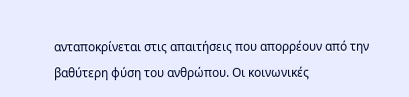ανταποκρίνεται στις απαιτήσεις που απορρέουν από την βαθύτερη φύση του ανθρώπου. Οι κοινωνικές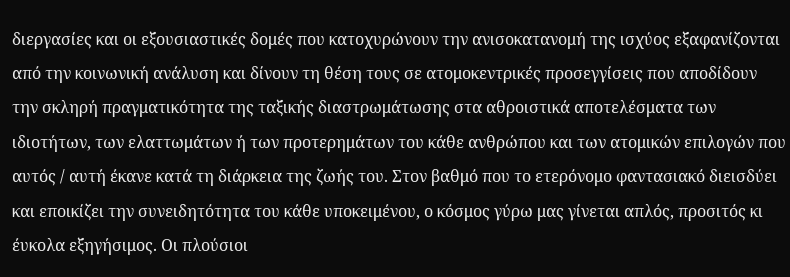διεργασίες και οι εξουσιαστικές δομές που κατοχυρώνουν την ανισοκατανομή της ισχύος εξαφανίζονται από την κοινωνική ανάλυση και δίνουν τη θέση τους σε ατομοκεντρικές προσεγγίσεις που αποδίδουν την σκληρή πραγματικότητα της ταξικής διαστρωμάτωσης στα αθροιστικά αποτελέσματα των ιδιοτήτων, των ελαττωμάτων ή των προτερημάτων του κάθε ανθρώπου και των ατομικών επιλογών που αυτός / αυτή έκανε κατά τη διάρκεια της ζωής του. Στον βαθμό που το ετερόνομο φαντασιακό διεισδύει και εποικίζει την συνειδητότητα του κάθε υποκειμένου, ο κόσμος γύρω μας γίνεται απλός, προσιτός κι έυκολα εξηγήσιμος. Οι πλούσιοι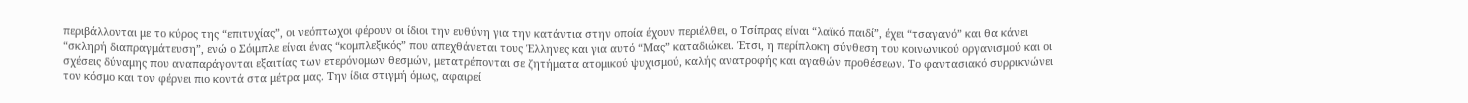περιβάλλονται με το κύρος της “επιτυχίας”, οι νεόπτωχοι φέρουν οι ίδιοι την ευθύνη για την κατάντια στην οποία έχουν περιέλθει, ο Τσίπρας είναι “λαϊκό παιδί”, έχει “τσαγανό” και θα κάνει “σκληρή διαπραγμάτευση”, ενώ ο Σόιμπλε είναι ένας “κομπλεξικός” που απεχθάνεται τους Έλληνες και για αυτό “Μας” καταδιώκει. Έτσι, η περίπλοκη σύνθεση του κοινωνικού οργανισμού και οι σχέσεις δύναμης που αναπαράγονται εξαιτίας των ετερόνομων θεσμών, μετατρέπονται σε ζητήματα ατομικού ψυχισμού, καλής ανατροφής και αγαθών προθέσεων. Το φαντασιακό συρρικνώνει τον κόσμο και τον φέρνει πιο κοντά στα μέτρα μας. Την ίδια στιγμή όμως, αφαιρεί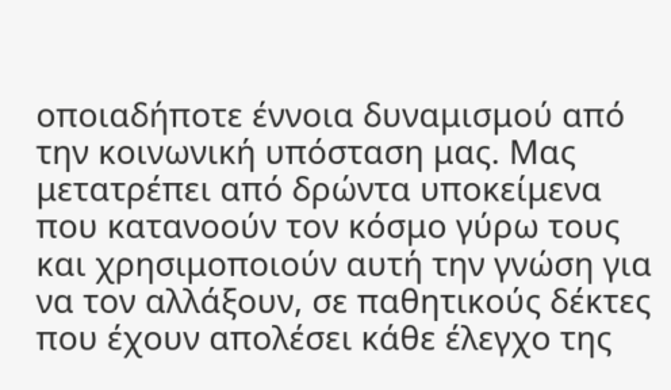οποιαδήποτε έννοια δυναμισμού από την κοινωνική υπόσταση μας. Μας μετατρέπει από δρώντα υποκείμενα που κατανοούν τον κόσμο γύρω τους και χρησιμοποιούν αυτή την γνώση για να τον αλλάξουν, σε παθητικούς δέκτες που έχουν απολέσει κάθε έλεγχο της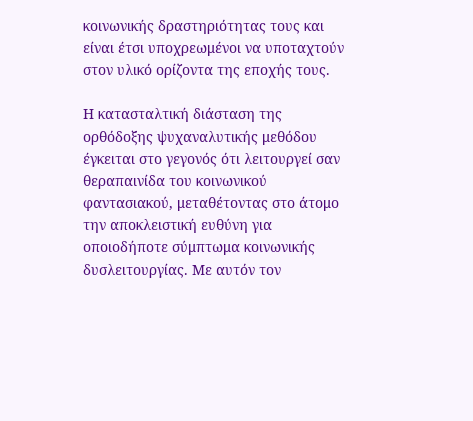κοινωνικής δραστηριότητας τους και είναι έτσι υποχρεωμένοι να υποταχτούν στον υλικό ορίζοντα της εποχής τους.

Η κατασταλτική διάσταση της ορθόδοξης ψυχαναλυτικής μεθόδου έγκειται στο γεγονός ότι λειτουργεί σαν θεραπαινίδα του κοινωνικού φαντασιακού, μεταθέτοντας στο άτομο την αποκλειστική ευθύνη για οποιοδήποτε σύμπτωμα κοινωνικής δυσλειτουργίας. Με αυτόν τον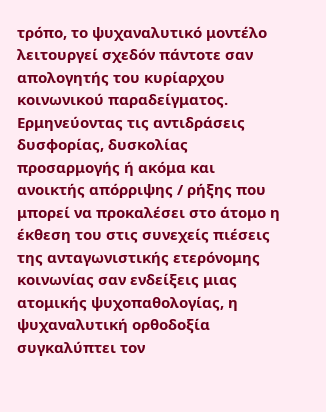τρόπο, το ψυχαναλυτικό μοντέλο λειτουργεί σχεδόν πάντοτε σαν απολογητής του κυρίαρχου κοινωνικού παραδείγματος. Ερμηνεύοντας τις αντιδράσεις δυσφορίας, δυσκολίας προσαρμογής ή ακόμα και ανοικτής απόρριψης / ρήξης που μπορεί να προκαλέσει στο άτομο η έκθεση του στις συνεχείς πιέσεις της ανταγωνιστικής ετερόνομης κοινωνίας σαν ενδείξεις μιας ατομικής ψυχοπαθολογίας, η ψυχαναλυτική ορθοδοξία συγκαλύπτει τον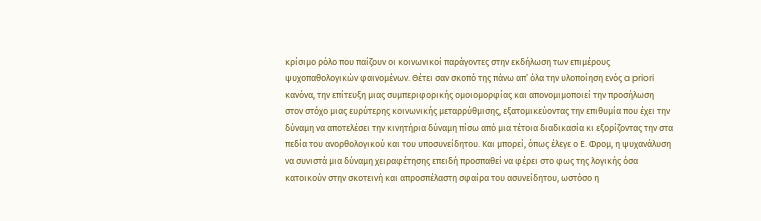κρίσιμο ρόλο που παίζουν οι κοινωνικοί παράγοντες στην εκδήλωση των επιμέρους ψυχοπαθολογικών φαινομένων. Θέτει σαν σκοπό της πάνω απ’ όλα την υλοποίηση ενός a priori κανόνα, την επίτευξη μιας συμπεριφορικής ομοιομορφίας και απονομιμοποιεί την προσήλωση στον στόχο μιας ευρύτερης κοινωνικής μεταρρύθμισης, εξατομικεύοντας την επιθυμία που έχει την δύναμη να αποτελέσει την κινητήρια δύναμη πίσω από μια τέτοια διαδικασία κι εξορίζοντας την στα πεδία του ανορθολογικού και του υποσυνείδητου. Και μπορεί, όπως έλεγε ο Ε. Φρομ, η ψυχανάλυση να συνιστά μια δύναμη χειραφέτησης επειδή προσπαθεί να φέρει στο φως της λογικής όσα κατοικούν στην σκοτεινή και απροσπέλαστη σφαίρα του ασυνείδητου, ωστόσο η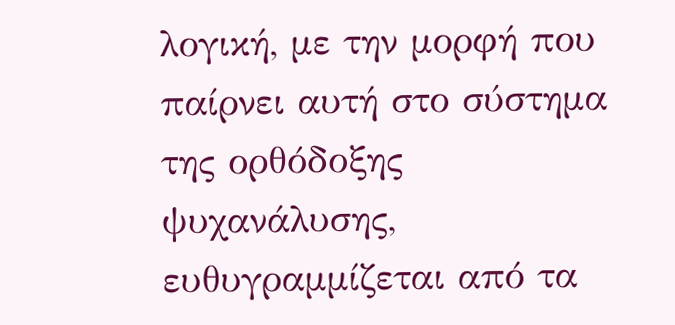λογική, με την μορφή που παίρνει αυτή στο σύστημα της ορθόδοξης ψυχανάλυσης, ευθυγραμμίζεται από τα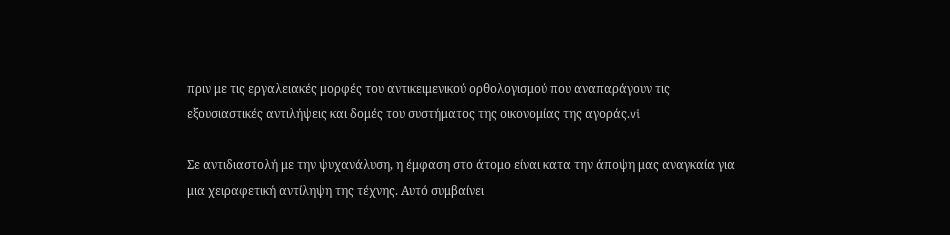πριν με τις εργαλειακές μορφές του αντικειμενικού ορθολογισμού που αναπαράγουν τις εξουσιαστικές αντιλήψεις και δομές του συστήματος της οικονομίας της αγοράς.vi

Σε αντιδιαστολή με την ψυχανάλυση, η έμφαση στο άτομο είναι κατα την άποψη μας αναγκαία για μια χειραφετική αντίληψη της τέχνης. Αυτό συμβαίνει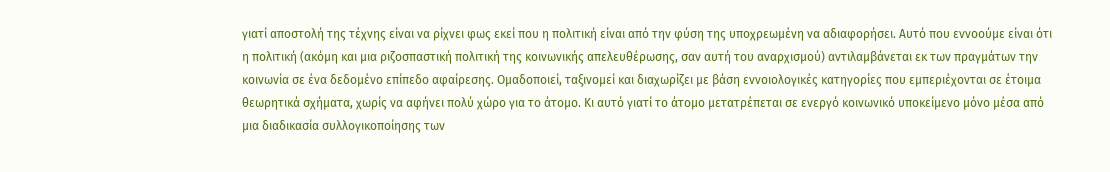γιατί αποστολή της τέχνης είναι να ρίχνει φως εκεί που η πολιτική είναι από την φύση της υποχρεωμένη να αδιαφορήσει. Αυτό που εννοούμε είναι ότι η πολιτική (ακόμη και μια ριζοσπαστική πολιτική της κοινωνικής απελευθέρωσης, σαν αυτή του αναρχισμού) αντιλαμβάνεται εκ των πραγμάτων την κοινωνία σε ένα δεδομένο επίπεδο αφαίρεσης. Ομαδοποιεί, ταξινομεί και διαχωρίζει με βάση εννοιολογικές κατηγορίες που εμπεριέχονται σε έτοιμα θεωρητικά σχήματα, χωρίς να αφήνει πολύ χώρο για το άτομο. Κι αυτό γιατί το άτομο μετατρέπεται σε ενεργό κοινωνικό υποκείμενο μόνο μέσα από μια διαδικασία συλλογικοποίησης των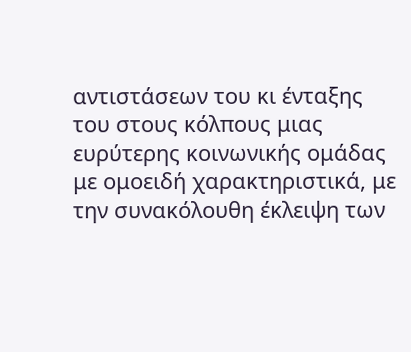αντιστάσεων του κι ένταξης του στους κόλπους μιας ευρύτερης κοινωνικής ομάδας με ομοειδή χαρακτηριστικά, με την συνακόλουθη έκλειψη των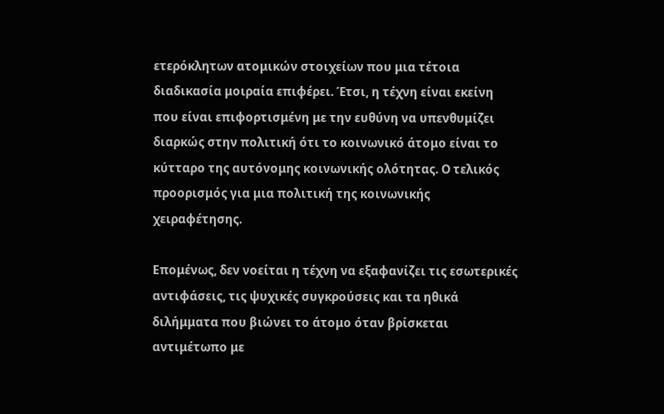ετερόκλητων ατομικών στοιχείων που μια τέτοια διαδικασία μοιραία επιφέρει. Έτσι, η τέχνη είναι εκείνη που είναι επιφορτισμένη με την ευθύνη να υπενθυμίζει διαρκώς στην πολιτική ότι το κοινωνικό άτομο είναι το κύτταρο της αυτόνομης κοινωνικής ολότητας. Ο τελικός προορισμός για μια πολιτική της κοινωνικής χειραφέτησης.

Επομένως, δεν νοείται η τέχνη να εξαφανίζει τις εσωτερικές αντιφάσεις, τις ψυχικές συγκρούσεις και τα ηθικά διλήμματα που βιώνει το άτομο όταν βρίσκεται αντιμέτωπο με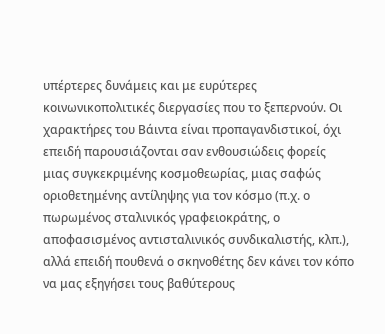υπέρτερες δυνάμεις και με ευρύτερες κοινωνικοπολιτικές διεργασίες που το ξεπερνούν. Οι χαρακτήρες του Βάιντα είναι προπαγανδιστικοί, όχι επειδή παρουσιάζονται σαν ενθουσιώδεις φορείς μιας συγκεκριμένης κοσμοθεωρίας, μιας σαφώς οριοθετημένης αντίληψης για τον κόσμο (π.χ. ο πωρωμένος σταλινικός γραφειοκράτης, ο αποφασισμένος αντισταλινικός συνδικαλιστής, κλπ.), αλλά επειδή πουθενά ο σκηνοθέτης δεν κάνει τον κόπο να μας εξηγήσει τους βαθύτερους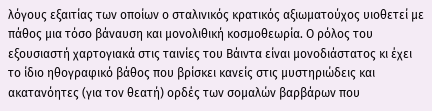λόγους εξαιτίας των οποίων ο σταλινικός κρατικός αξιωματούχος υιοθετεί με πάθος μια τόσο βάναυση και μονολιθική κοσμοθεωρία. Ο ρόλος του εξουσιαστή χαρτογιακά στις ταινίες του Βάιντα είναι μονοδιάστατος κι έχει το ίδιο ηθογραφικό βάθος που βρίσκει κανείς στις μυστηριώδεις και ακατανόητες (για τον θεατή) ορδές των σομαλών βαρβάρων που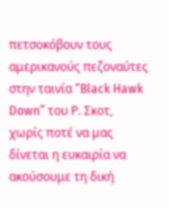πετσοκόβουν τους αμερικανούς πεζοναύτες στην ταινία “Black Hawk Down” του Ρ. Σκοτ, χωρίς ποτέ να μας δίνεται η ευκαιρία να ακούσουμε τη δική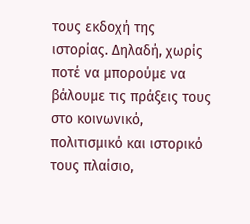τους εκδοχή της ιστορίας. Δηλαδή, χωρίς ποτέ να μπορούμε να βάλουμε τις πράξεις τους στο κοινωνικό, πολιτισμικό και ιστορικό τους πλαίσιο,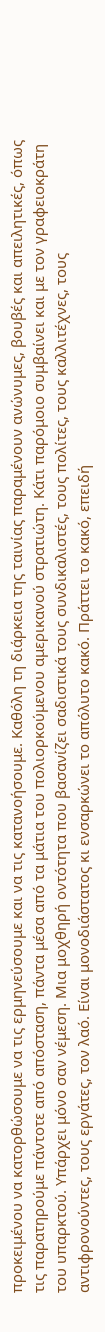προκειμένου να κατορθώσουμε να τις ερμηνεύσουμε και να τις κατανοήσουμε. Καθόλη τη διάρκεια της ταινίας παραμένουν ανώνυμες, βουβές και απειλητικές, όπως τις παρατηρούμε πάντοτε από απόσταση, πάντα μέσα από τα μάτια του πολιορκούμενου αμερικανού στρατιώτη. Κάτι παρόμοιο συμβαίνει και με τον γραφειοκράτη του υπαρκτού. Υπάρχει μόνο σαν νέμεση. Μια μοχθηρή οντότητα που βασανίζει σαδιστικά τους συνδικαλιστές, τους πολίτες, τους καλλιτέχνες, τους αντιφρονούντες, τους εργάτες, τον λαό. Είναι μονοδιάστατος κι ενσαρκώνει το απόλυτο κακό. Πράττει το κακό, επειδή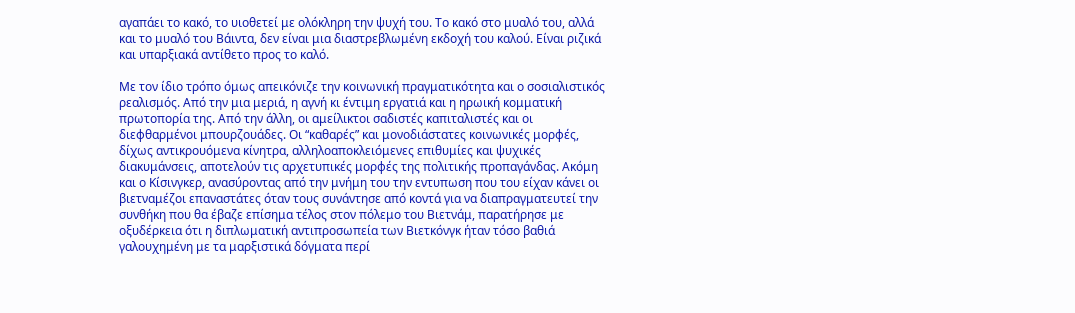αγαπάει το κακό, το υιοθετεί με ολόκληρη την ψυχή του. Το κακό στο μυαλό του, αλλά και το μυαλό του Βάιντα, δεν είναι μια διαστρεβλωμένη εκδοχή του καλού. Είναι ριζικά και υπαρξιακά αντίθετο προς το καλό.

Με τον ίδιο τρόπο όμως απεικόνιζε την κοινωνική πραγματικότητα και ο σοσιαλιστικός ρεαλισμός. Από την μια μεριά, η αγνή κι έντιμη εργατιά και η ηρωική κομματική πρωτοπορία της. Από την άλλη, οι αμείλικτοι σαδιστές καπιταλιστές και οι διεφθαρμένοι μπουρζουάδες. Οι “καθαρές” και μονοδιάστατες κοινωνικές μορφές, δίχως αντικρουόμενα κίνητρα, αλληλοαποκλειόμενες επιθυμίες και ψυχικές διακυμάνσεις, αποτελούν τις αρχετυπικές μορφές της πολιτικής προπαγάνδας. Ακόμη και ο Κίσινγκερ, ανασύροντας από την μνήμη του την εντυπωση που του είχαν κάνει οι βιετναμέζοι επαναστάτες όταν τους συνάντησε από κοντά για να διαπραγματευτεί την συνθήκη που θα έβαζε επίσημα τέλος στον πόλεμο του Βιετνάμ, παρατήρησε με οξυδέρκεια ότι η διπλωματική αντιπροσωπεία των Βιετκόνγκ ήταν τόσο βαθιά γαλουχημένη με τα μαρξιστικά δόγματα περί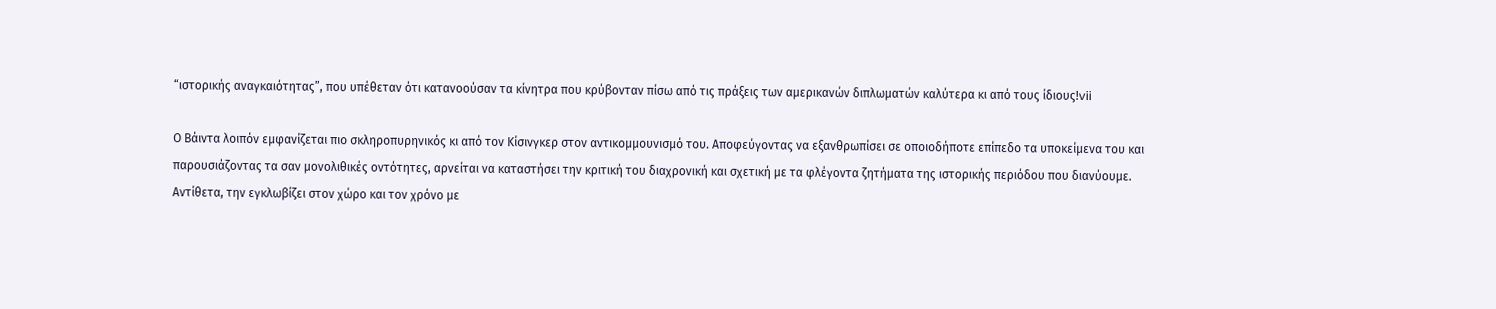“ιστορικής αναγκαιότητας”, που υπέθεταν ότι κατανοούσαν τα κίνητρα που κρύβονταν πίσω από τις πράξεις των αμερικανών διπλωματών καλύτερα κι από τους ίδιους!vii

Ο Βάιντα λοιπόν εμφανίζεται πιο σκληροπυρηνικός κι από τον Κίσινγκερ στον αντικομμουνισμό του. Αποφεύγοντας να εξανθρωπίσει σε οποιοδήποτε επίπεδο τα υποκείμενα του και παρουσιάζοντας τα σαν μονολιθικές οντότητες, αρνείται να καταστήσει την κριτική του διαχρονική και σχετική με τα φλέγοντα ζητήματα της ιστορικής περιόδου που διανύουμε. Αντίθετα, την εγκλωβίζει στον χώρο και τον χρόνο με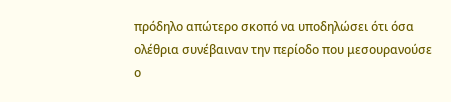πρόδηλο απώτερο σκοπό να υποδηλώσει ότι όσα ολέθρια συνέβαιναν την περίοδο που μεσουρανούσε ο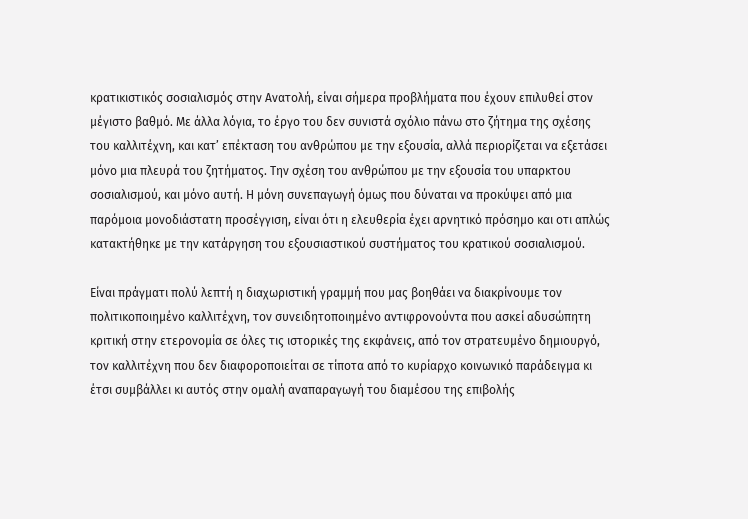κρατικιστικός σοσιαλισμός στην Ανατολή, είναι σήμερα προβλήματα που έχουν επιλυθεί στον μέγιστο βαθμό. Με άλλα λόγια, το έργο του δεν συνιστά σχόλιο πάνω στο ζήτημα της σχέσης του καλλιτέχνη, και κατ’ επέκταση του ανθρώπου με την εξουσία, αλλά περιορίζεται να εξετάσει μόνο μια πλευρά του ζητήματος. Την σχέση του ανθρώπου με την εξουσία του υπαρκτου σοσιαλισμού, και μόνο αυτή. Η μόνη συνεπαγωγή όμως που δύναται να προκύψει από μια παρόμοια μονοδιάστατη προσέγγιση, είναι ότι η ελευθερία έχει αρνητικό πρόσημο και οτι απλώς κατακτήθηκε με την κατάργηση του εξουσιαστικού συστήματος του κρατικού σοσιαλισμού.

Είναι πράγματι πολύ λεπτή η διαχωριστική γραμμή που μας βοηθάει να διακρίνουμε τον πολιτικοποιημένο καλλιτέχνη, τον συνειδητοποιημένο αντιφρονούντα που ασκεί αδυσώπητη κριτική στην ετερονομία σε όλες τις ιστορικές της εκφάνεις, από τον στρατευμένο δημιουργό, τον καλλιτέχνη που δεν διαφοροποιείται σε τίποτα από το κυρίαρχο κοινωνικό παράδειγμα κι έτσι συμβάλλει κι αυτός στην ομαλή αναπαραγωγή του διαμέσου της επιβολής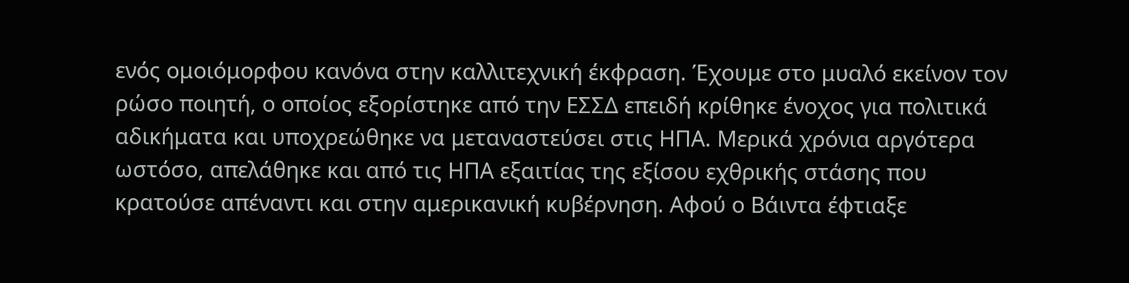ενός ομοιόμορφου κανόνα στην καλλιτεχνική έκφραση. Έχουμε στο μυαλό εκείνον τον ρώσο ποιητή, ο οποίος εξορίστηκε από την ΕΣΣΔ επειδή κρίθηκε ένοχος για πολιτικά αδικήματα και υποχρεώθηκε να μεταναστεύσει στις ΗΠΑ. Μερικά χρόνια αργότερα ωστόσο, απελάθηκε και από τις ΗΠΑ εξαιτίας της εξίσου εχθρικής στάσης που κρατούσε απέναντι και στην αμερικανική κυβέρνηση. Αφού ο Βάιντα έφτιαξε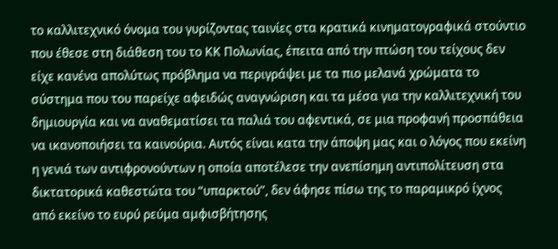το καλλιτεχνικό όνομα του γυρίζοντας ταινίες στα κρατικά κινηματογραφικά στούντιο που έθεσε στη διάθεση του το ΚΚ Πολωνίας, έπειτα από την πτώση του τείχους δεν είχε κανένα απολύτως πρόβλημα να περιγράψει με τα πιο μελανά χρώματα το σύστημα που του παρείχε αφειδώς αναγνώριση και τα μέσα για την καλλιτεχνική του δημιουργία και να αναθεματίσει τα παλιά του αφεντικά, σε μια προφανή προσπάθεια να ικανοποιήσει τα καινούρια. Αυτός είναι κατα την άποψη μας και ο λόγος που εκείνη η γενιά των αντιφρονούντων η οποία αποτέλεσε την ανεπίσημη αντιπολίτευση στα δικτατορικά καθεστώτα του “υπαρκτού”, δεν άφησε πίσω της το παραμικρό ίχνος από εκείνο το ευρύ ρεύμα αμφισβήτησης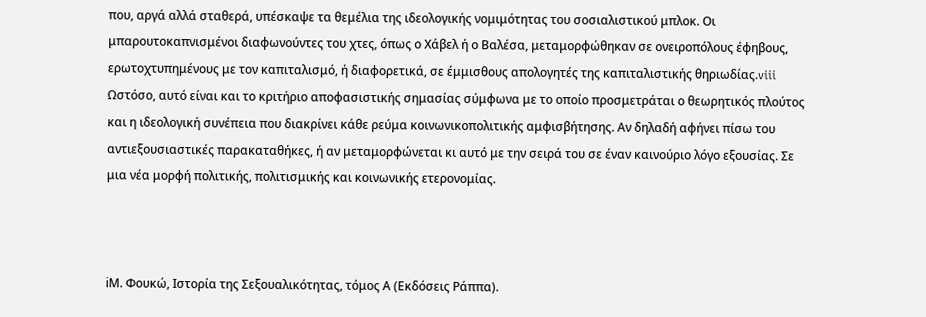που, αργά αλλά σταθερά, υπέσκαψε τα θεμέλια της ιδεολογικής νομιμότητας του σοσιαλιστικού μπλοκ. Οι μπαρουτοκαπνισμένοι διαφωνούντες του χτες, όπως ο Χάβελ ή ο Βαλέσα, μεταμορφώθηκαν σε ονειροπόλους έφηβους, ερωτοχτυπημένους με τον καπιταλισμό, ή διαφορετικά, σε έμμισθους απολογητές της καπιταλιστικής θηριωδίας.viii Ωστόσο, αυτό είναι και το κριτήριο αποφασιστικής σημασίας σύμφωνα με το οποίο προσμετράται ο θεωρητικός πλούτος και η ιδεολογική συνέπεια που διακρίνει κάθε ρεύμα κοινωνικοπολιτικής αμφισβήτησης. Αν δηλαδή αφήνει πίσω του αντιεξουσιαστικές παρακαταθήκες, ή αν μεταμορφώνεται κι αυτό με την σειρά του σε έναν καινούριο λόγο εξουσίας. Σε μια νέα μορφή πολιτικής, πολιτισμικής και κοινωνικής ετερονομίας.



iΜ. Φουκώ, Ιστορία της Σεξουαλικότητας, τόμος Α (Εκδόσεις Ράππα).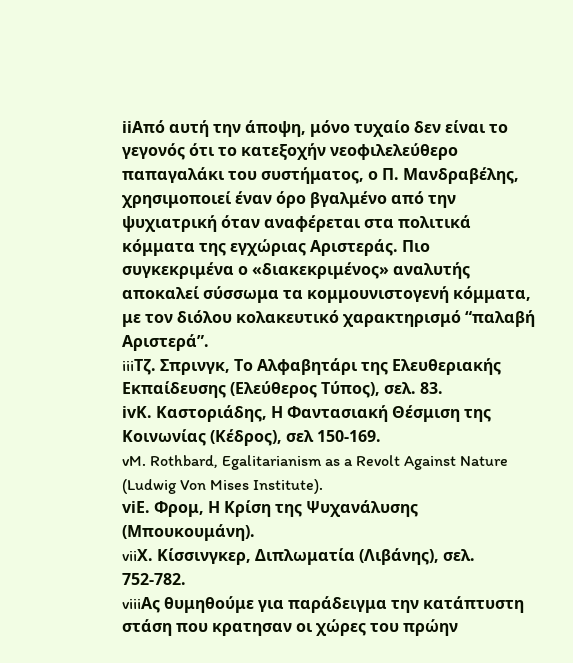iiΑπό αυτή την άποψη, μόνο τυχαίο δεν είναι το γεγονός ότι το κατεξοχήν νεοφιλελεύθερο παπαγαλάκι του συστήματος, ο Π. Μανδραβέλης, χρησιμοποιεί έναν όρο βγαλμένο από την ψυχιατρική όταν αναφέρεται στα πολιτικά κόμματα της εγχώριας Αριστεράς. Πιο συγκεκριμένα ο «διακεκριμένος» αναλυτής αποκαλεί σύσσωμα τα κομμουνιστογενή κόμματα, με τον διόλου κολακευτικό χαρακτηρισμό “παλαβή Αριστερά”.
iiiΤζ. Σπρινγκ, Το Αλφαβητάρι της Ελευθεριακής Εκπαίδευσης (Ελεύθερος Τύπος), σελ. 83.
ivΚ. Καστοριάδης, Η Φαντασιακή Θέσμιση της Κοινωνίας (Κέδρος), σελ 150-169.
vM. Rothbard, Egalitarianism as a Revolt Against Nature (Ludwig Von Mises Institute).
viΕ. Φρομ, Η Κρίση της Ψυχανάλυσης (Μπουκουμάνη).
viiΧ. Κίσσινγκερ, Διπλωματία (Λιβάνης), σελ. 752-782.
viiiΑς θυμηθούμε για παράδειγμα την κατάπτυστη στάση που κρατησαν οι χώρες του πρώην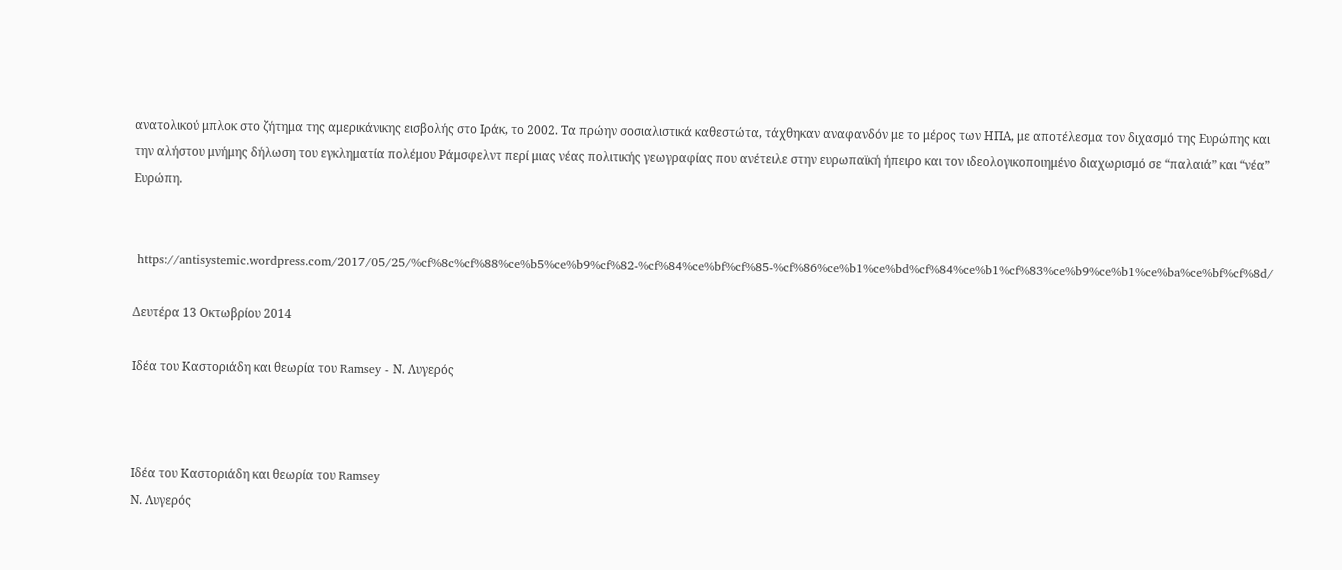ανατολικού μπλοκ στο ζήτημα της αμερικάνικης εισβολής στο Ιράκ, το 2002. Τα πρώην σοσιαλιστικά καθεστώτα, τάχθηκαν αναφανδόν με το μέρος των ΗΠΑ, με αποτέλεσμα τον διχασμό της Ευρώπης και την αλήστου μνήμης δήλωση του εγκληματία πολέμου Ράμσφελντ περί μιας νέας πολιτικής γεωγραφίας που ανέτειλε στην ευρωπαϊκή ήπειρο και τον ιδεολογικοποιημένο διαχωρισμό σε “παλαιά” και “νέα” Ευρώπη.


 https://antisystemic.wordpress.com/2017/05/25/%cf%8c%cf%88%ce%b5%ce%b9%cf%82-%cf%84%ce%bf%cf%85-%cf%86%ce%b1%ce%bd%cf%84%ce%b1%cf%83%ce%b9%ce%b1%ce%ba%ce%bf%cf%8d/

Δευτέρα 13 Οκτωβρίου 2014

Ιδέα του Καστοριάδη και θεωρία του Ramsey - Ν. Λυγερός



Ιδέα του Καστοριάδη και θεωρία του Ramsey
Ν. Λυγερός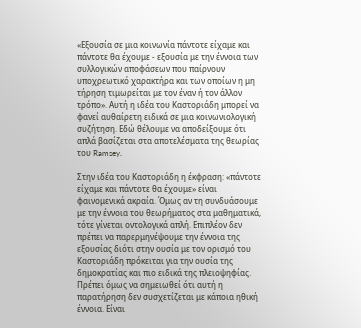«Εξουσία σε μια κοινωνία πάντοτε είχαμε και πάντοτε θα έχουμε - εξουσία με την έννοια των συλλογικών αποφάσεων που παίρνουν υποχρεωτικό χαρακτήρα και των οποίων η μη τήρηση τιμωρείται με τον έναν ή τον άλλον τρόπο». Αυτή η ιδέα του Καστοριάδη μπορεί να φανεί αυθαίρετη ειδικά σε μια κοινωνιολογική συζήτηση. Εδώ θέλουμε να αποδείξουμε ότι απλά βασίζεται στα αποτελέσματα της θεωρίας του Ramsey.

Στην ιδέα του Καστοριάδη η έκφραση: «πάντοτε είχαμε και πάντοτε θα έχουμε» είναι φαινομενικά ακραία. Όμως αν τη συνδυάσουμε με την έννοια του θεωρήματος στα μαθηματικά, τότε γίνεται οντολογικά απλή. Επιπλέον δεν πρέπει να παρερμηνέψουμε την έννοια της εξουσίας διότι στην ουσία με τον ορισμό του Καστοριάδη πρόκειται για την ουσία της δημοκρατίας και πιο ειδικά της πλειοψηφίας. Πρέπει όμως να σημειωθεί ότι αυτή η παρατήρηση δεν συσχετίζεται με κάποια ηθική έννοια. Είναι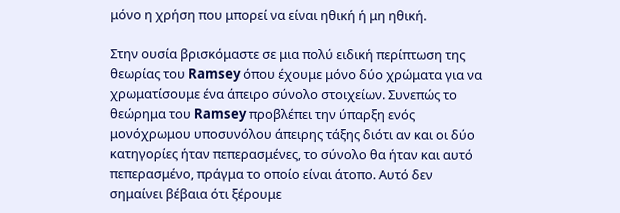μόνο η χρήση που μπορεί να είναι ηθική ή μη ηθική.

Στην ουσία βρισκόμαστε σε μια πολύ ειδική περίπτωση της θεωρίας του Ramsey όπου έχουμε μόνο δύο χρώματα για να χρωματίσουμε ένα άπειρο σύνολο στοιχείων. Συνεπώς το θεώρημα του Ramsey προβλέπει την ύπαρξη ενός μονόχρωμου υποσυνόλου άπειρης τάξης διότι αν και οι δύο κατηγορίες ήταν πεπερασμένες, το σύνολο θα ήταν και αυτό πεπερασμένο, πράγμα το οποίο είναι άτοπο. Αυτό δεν σημαίνει βέβαια ότι ξέρουμε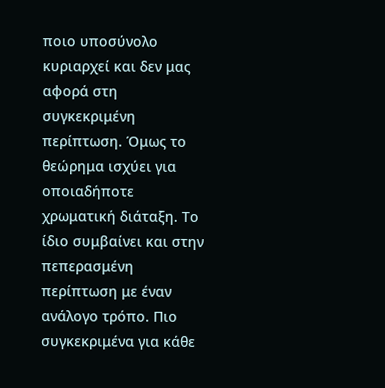ποιο υποσύνολο κυριαρχεί και δεν μας αφορά στη συγκεκριμένη περίπτωση. Όμως το θεώρημα ισχύει για οποιαδήποτε χρωματική διάταξη. Το ίδιο συμβαίνει και στην πεπερασμένη περίπτωση με έναν ανάλογο τρόπο. Πιο συγκεκριμένα για κάθε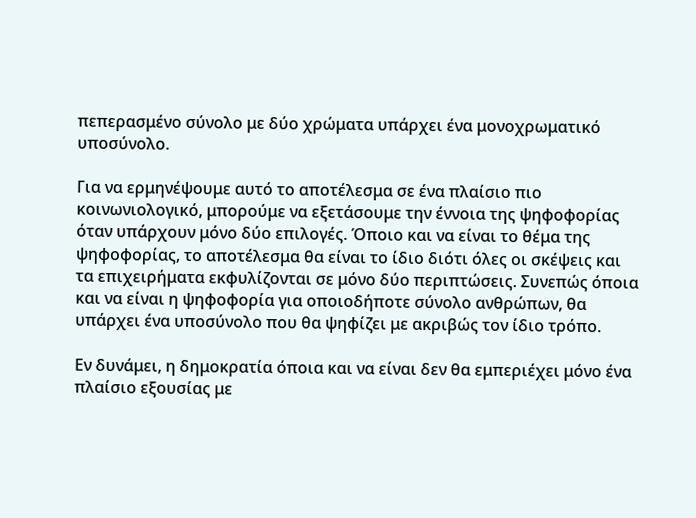πεπερασμένο σύνολο με δύο χρώματα υπάρχει ένα μονοχρωματικό υποσύνολο.

Για να ερμηνέψουμε αυτό το αποτέλεσμα σε ένα πλαίσιο πιο κοινωνιολογικό, μπορούμε να εξετάσουμε την έννοια της ψηφοφορίας όταν υπάρχουν μόνο δύο επιλογές. Όποιο και να είναι το θέμα της ψηφοφορίας, το αποτέλεσμα θα είναι το ίδιο διότι όλες οι σκέψεις και τα επιχειρήματα εκφυλίζονται σε μόνο δύο περιπτώσεις. Συνεπώς όποια και να είναι η ψηφοφορία για οποιοδήποτε σύνολο ανθρώπων, θα υπάρχει ένα υποσύνολο που θα ψηφίζει με ακριβώς τον ίδιο τρόπο.

Εν δυνάμει, η δημοκρατία όποια και να είναι δεν θα εμπεριέχει μόνο ένα πλαίσιο εξουσίας με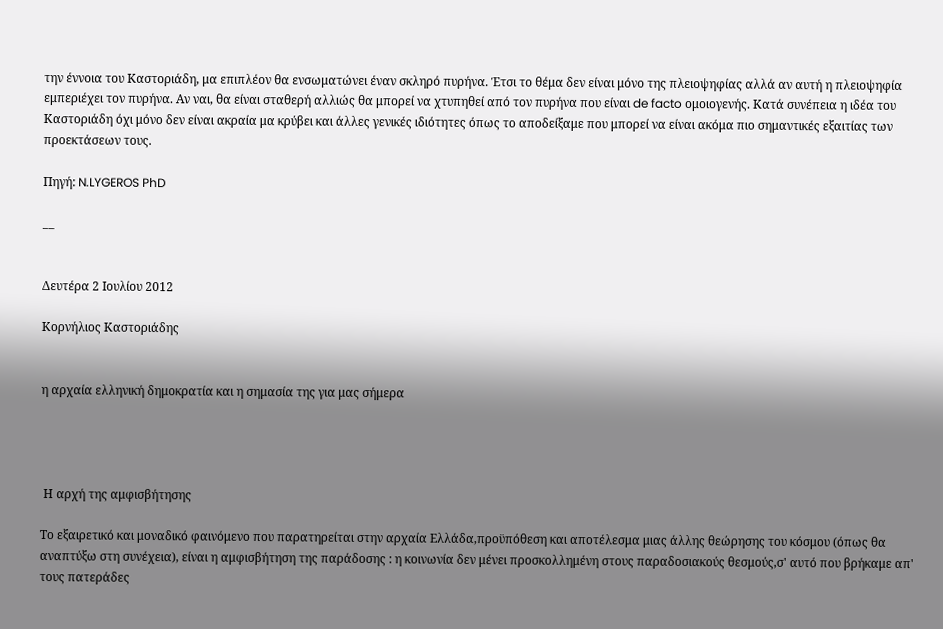την έννοια του Καστοριάδη, μα επιπλέον θα ενσωματώνει έναν σκληρό πυρήνα. Έτσι το θέμα δεν είναι μόνο της πλειοψηφίας αλλά αν αυτή η πλειοψηφία εμπεριέχει τον πυρήνα. Αν ναι, θα είναι σταθερή αλλιώς θα μπορεί να χτυπηθεί από τον πυρήνα που είναι de facto ομοιογενής. Κατά συνέπεια η ιδέα του Καστοριάδη όχι μόνο δεν είναι ακραία μα κρύβει και άλλες γενικές ιδιότητες όπως το αποδείξαμε που μπορεί να είναι ακόμα πιο σημαντικές εξαιτίας των προεκτάσεων τους.

Πηγή: N.LYGEROS PhD

__


Δευτέρα 2 Ιουλίου 2012

Κορνήλιος Καστοριάδης


η αρχαία ελληνική δημοκρατία και η σημασία της για μας σήμερα




 Η αρχή της αμφισβήτησης

Το εξαιρετικό και μοναδικό φαινόμενο που παρατηρείται στην αρχαία Ελλάδα,προϋπόθεση και αποτέλεσμα μιας άλλης θεώρησης του κόσμου (όπως θα αναπτύξω στη συνέχεια), είναι η αμφισβήτηση της παράδοσης : η κοινωνία δεν μένει προσκολλημένη στους παραδοσιακούς θεσμούς,σ' αυτό που βρήκαμε απ' τους πατεράδες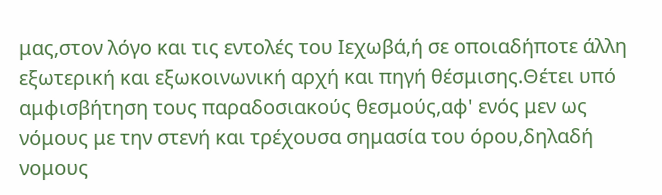μας,στον λόγο και τις εντολές του Ιεχωβά,ή σε οποιαδήποτε άλλη εξωτερική και εξωκοινωνική αρχή και πηγή θέσμισης.Θέτει υπό αμφισβήτηση τους παραδοσιακούς θεσμούς,αφ' ενός μεν ως νόμους με την στενή και τρέχουσα σημασία του όρου,δηλαδή νομους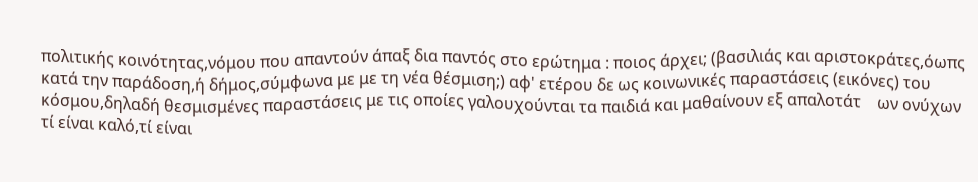πολιτικής κοινότητας,νόμου που απαντούν άπαξ δια παντός στο ερώτημα : ποιος άρχει; (βασιλιάς και αριστοκράτες,όωπς κατά την παράδοση,ή δήμος,σύμφωνα με με τη νέα θέσμιση;) αφ' ετέρου δε ως κοινωνικές παραστάσεις (εικόνες) του κόσμου,δηλαδή θεσμισμένες παραστάσεις με τις οποίες γαλουχούνται τα παιδιά και μαθαίνουν εξ απαλοτάτ    ων ονύχων τί είναι καλό,τί είναι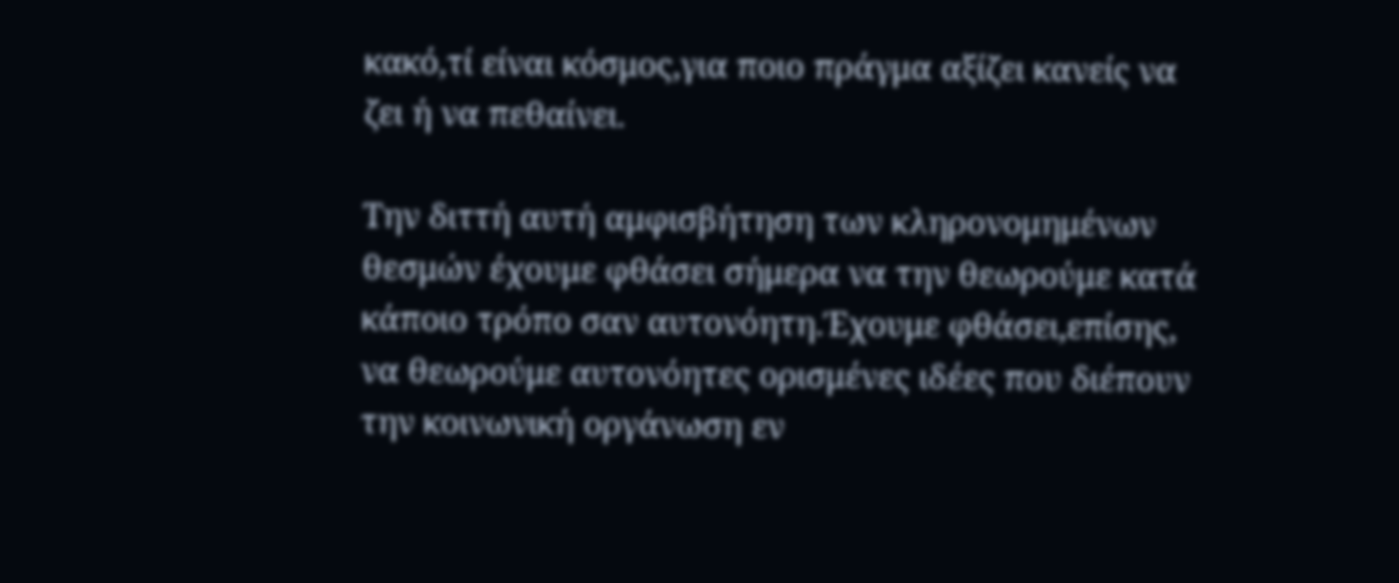κακό,τί είναι κόσμος,για ποιο πράγμα αξίζει κανείς να ζει ή να πεθαίνει.

Την διττή αυτή αμφισβήτηση των κληρονομημένων θεσμών έχουμε φθάσει σήμερα να την θεωρούμε κατά κάποιο τρόπο σαν αυτονόητη.Έχουμε φθάσει,επίσης, να θεωρούμε αυτονόητες ορισμένες ιδέες που διέπουν την κοινωνική οργάνωση εν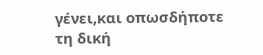γένει,και οπωσδήποτε τη δική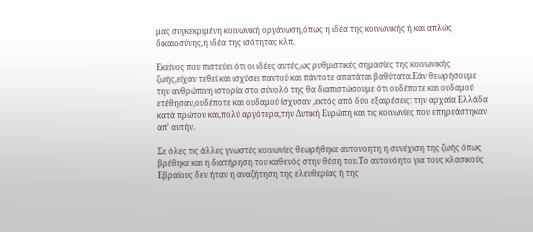μας συγκεκριμένη κοινωνική οργάνωση,όπως η ιδέα της κοινωνικής ή και απλώς δικαιοσύνης,η ιδέα της ισότητας κλπ.

Εκείνος που πιστεύει ότι οι ιδέες αυτές,ως ρυθμιστικές σημασίες της κοινωνικής ζωής,είχαν τεθεί και ισχύσει παντού και πάντοτε απατάται βαθύτατα.Εάν θεωρήσουμε την ανθρώπινη ιστορία στο σύνολό της θα διαπιστώσουμε ότι ουδέποτε και ουδαμού ετέθησαν,ουδέποτε και ουδαμού ίσχυσαν ,εκτός από δύο εξαιρέσεις: την αρχαία Ελλάδα κατά πρώτον και,πολύ αργότερα,την Δυτική Ευρώπη και τις κοινωνίες που επηρεάστηκαν απ' αυτήν.

Σε όλες τις άλλες γνωστές κοινωνίες θεωρήθηκε αυτονοητη η συνέχιση της ζωής όπως βρέθηκε και η διατήρηση του καθενός στην θέση του.Το αυτονόητο για τους κλασικούς Εβραίους δεν ήταν η αναζήτηση της ελευθερίας ή της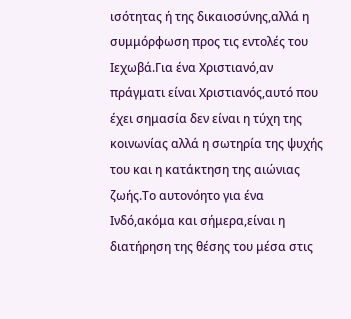ισότητας ή της δικαιοσύνης,αλλά η συμμόρφωση προς τις εντολές του Ιεχωβά.Για ένα Χριστιανό,αν πράγματι είναι Χριστιανός,αυτό που έχει σημασία δεν είναι η τύχη της κοινωνίας αλλά η σωτηρία της ψυχής του και η κατάκτηση της αιώνιας ζωής.Το αυτονόητο για ένα Ινδό,ακόμα και σήμερα,είναι η διατήρηση της θέσης του μέσα στις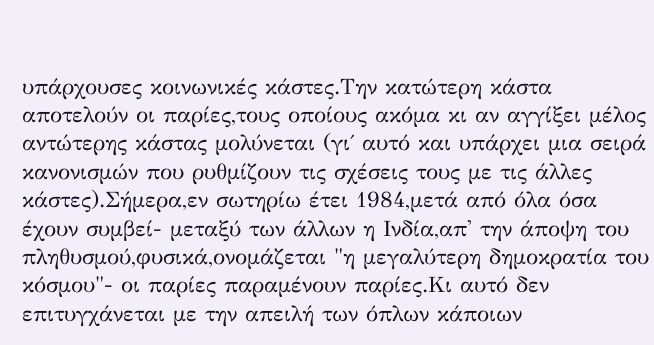υπάρχουσες κοινωνικές κάστες.Την κατώτερη κάστα αποτελούν οι παρίες,τους οποίους ακόμα κι αν αγγίξει μέλος αντώτερης κάστας μολύνεται (γι΄ αυτό και υπάρχει μια σειρά κανονισμών που ρυθμίζουν τις σχέσεις τους με τις άλλες κάστες).Σήμερα,εν σωτηρίω έτει 1984,μετά από όλα όσα έχουν συμβεί- μεταξύ των άλλων η Ινδία,απ' την άποψη του πληθυσμού,φυσικά,ονομάζεται "η μεγαλύτερη δημοκρατία του κόσμου"- οι παρίες παραμένουν παρίες.Κι αυτό δεν επιτυγχάνεται με την απειλή των όπλων κάποιων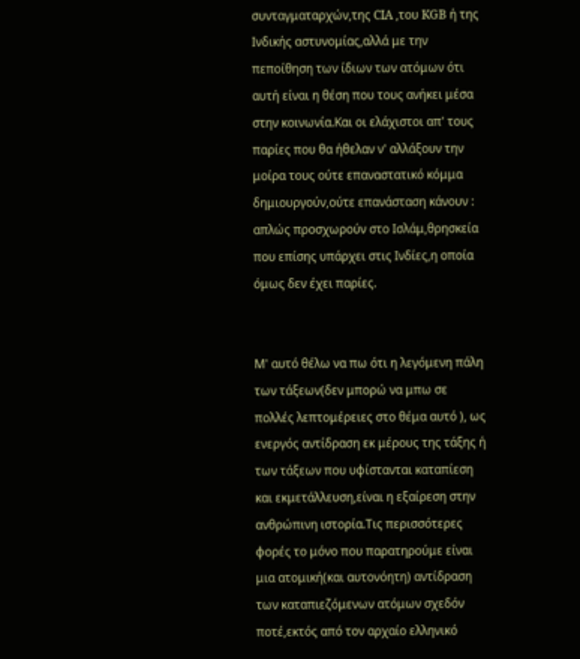συνταγματαρχών,της CIA ,του KGB ή της Ινδικής αστυνομίας,αλλά με την πεποίθηση των ίδιων των ατόμων ότι αυτή είναι η θέση που τους ανήκει μέσα στην κοινωνία.Και οι ελάχιστοι απ' τους παρίες που θα ήθελαν ν' αλλάξουν την μοίρα τους ούτε επαναστατικό κόμμα δημιουργούν,ούτε επανάσταση κάνουν : απλώς προσχωρούν στο Ισλάμ,θρησκεία που επίσης υπάρχει στις Ινδίες,η οποία όμως δεν έχει παρίες.


Μ' αυτό θέλω να πω ότι η λεγόμενη πάλη των τάξεων(δεν μπορώ να μπω σε πολλές λεπτομέρειες στο θέμα αυτό ), ως ενεργός αντίδραση εκ μέρους της τάξης ή των τάξεων που υφίστανται καταπίεση και εκμετάλλευση,είναι η εξαίρεση στην ανθρώπινη ιστορία.Τις περισσότερες φορές το μόνο που παρατηρούμε είναι μια ατομική(και αυτονόητη) αντίδραση των καταπιεζόμενων ατόμων σχεδόν ποτέ,εκτός από τον αρχαίο ελληνικό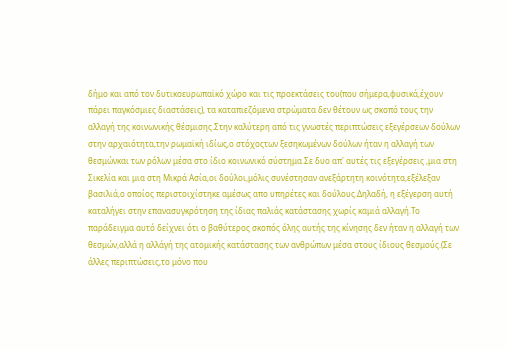δήμο και από τον δυτικοευρωπαϊκό χώρο και τις προεκτάσεις του(που σήμερα,φυσικά,έχουν πάρει παγκόσμιες διαστάσεις), τα καταπιεζόμενα στρώματα δεν θέτουν ως σκοπό τους την αλλαγή της κοινωνικής θέσμισης.Στην καλύτερη από τις γνωστές περιπτώσεις εξεγέρσεων δούλων στην αρχαιότητα,την ρωμαϊκή ιδίως,ο στόχοςτων ξεσηκωμένων δούλων ήταν η αλλαγή των θεσμώνκαι των ρόλων μέσα στο ίδιο κοινωνικό σύστημα.Σε δυο απ' αυτές τις εξεγέρσεις ,μια στη Σικελία και μια στη Μικρά Ασία,οι δούλοι,μόλις συνέστησαν ανεξάρτητη κοινότητα,εξέλεξαν βασιλιά,ο οποίος περιστοιχίστηκε αμέσως απο υπηρέτες και δούλους.Δηλαδή, η εξέγερση αυτή καταλήγει στην επανασυγκρότηση της ίδιας παλιάς κατάστασης χωρίς καμιά αλλαγή.Το παράδειγμα αυτό δείχνει ότι ο βαθύτερος σκοπός όλης αυτής της κίνησης δεν ήταν η αλλαγή των θεσμών,αλλά η αλλάγή της ατομικής κατάστασης των ανθρώπων μέσα στους ίδιους θεσμούς.(Σε άλλες περιπτώσεις,το μόνο που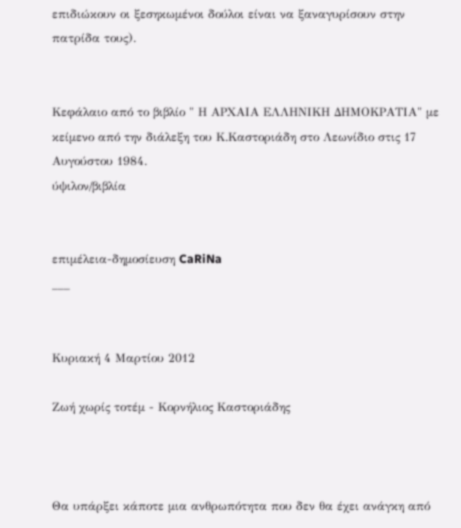επιδιώκουν οι ξεσηκωμένοι δούλοι είναι να ξαναγυρίσουν στην πατρίδα τους).


Κεφάλαιο από το βιβλίο " Η ΑΡΧΑΙΑ ΕΛΛΗΝΙΚΗ ΔΗΜΟΚΡΑΤΙΑ" με κείμενο από την διάλεξη του Κ.Καστοριάδη στο Λεωνίδιο στις 17 Αυγούστου 1984.
ύψιλον/βιβλία


επιμέλεια-δημοσίευση CaRiNa
___


Κυριακή 4 Μαρτίου 2012

Ζωή χωρίς τοτέμ - Κορνήλιος Καστοριάδης



Θα υπάρξει κάποτε μια ανθρωπότητα που δεν θα έχει ανάγκη από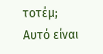τοτέμ; Αυτό είναι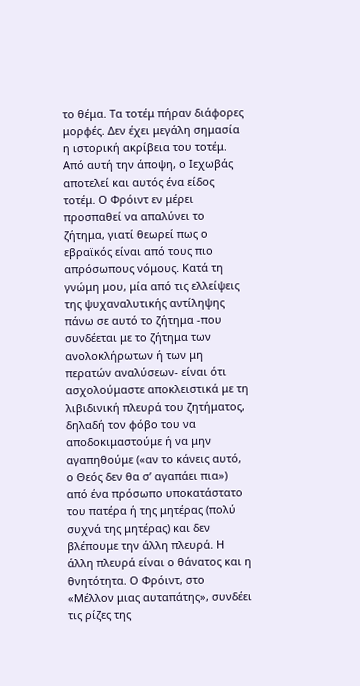το θέμα. Τα τοτέμ πήραν διάφορες μορφές. Δεν έχει μεγάλη σημασία η ιστορική ακρίβεια του τοτέμ. Από αυτή την άποψη, ο Ιεχωβάς αποτελεί και αυτός ένα είδος τοτέμ. Ο Φρόιντ εν μέρει προσπαθεί να απαλύνει το ζήτημα, γιατί θεωρεί πως ο εβραϊκός είναι από τους πιο απρόσωπους νόμους. Κατά τη γνώμη μου, μία από τις ελλείψεις της ψυχαναλυτικής αντίληψης πάνω σε αυτό το ζήτημα -που συνδέεται με το ζήτημα των ανολοκλήρωτων ή των μη περατών αναλύσεων- είναι ότι ασχολούμαστε αποκλειστικά με τη λιβιδινική πλευρά του ζητήματος, δηλαδή τον φόβο του να αποδοκιμαστούμε ή να μην αγαπηθούμε («αν το κάνεις αυτό, ο Θεός δεν θα σ’ αγαπάει πια») από ένα πρόσωπο υποκατάστατο του πατέρα ή της μητέρας (πολύ συχνά της μητέρας) και δεν βλέπουμε την άλλη πλευρά. Η άλλη πλευρά είναι ο θάνατος και η θνητότητα. Ο Φρόιντ, στο «Μέλλον μιας αυταπάτης», συνδέει τις ρίζες της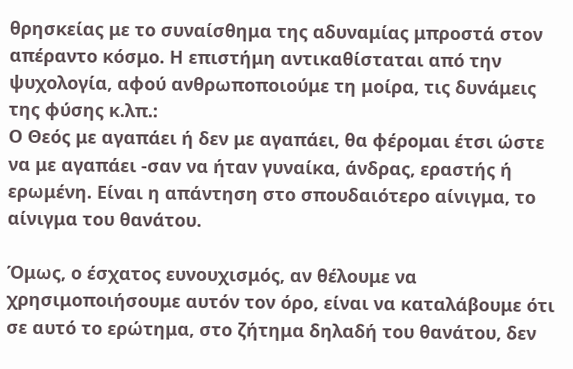θρησκείας με το συναίσθημα της αδυναμίας μπροστά στον απέραντο κόσμο. Η επιστήμη αντικαθίσταται από την ψυχολογία, αφού ανθρωποποιούμε τη μοίρα, τις δυνάμεις της φύσης κ.λπ.:
Ο Θεός με αγαπάει ή δεν με αγαπάει, θα φέρομαι έτσι ώστε να με αγαπάει -σαν να ήταν γυναίκα, άνδρας, εραστής ή ερωμένη. Είναι η απάντηση στο σπουδαιότερο αίνιγμα, το αίνιγμα του θανάτου.

Όμως, ο έσχατος ευνουχισμός, αν θέλουμε να χρησιμοποιήσουμε αυτόν τον όρο, είναι να καταλάβουμε ότι σε αυτό το ερώτημα, στο ζήτημα δηλαδή του θανάτου, δεν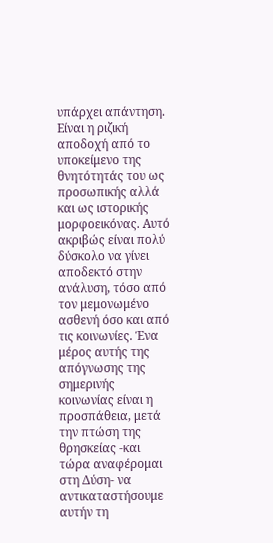υπάρχει απάντηση. Είναι η ριζική αποδοχή από το υποκείμενο της θνητότητάς του ως προσωπικής αλλά και ως ιστορικής μορφοεικόνας. Αυτό ακριβώς είναι πολύ δύσκολο να γίνει αποδεκτό στην ανάλυση, τόσο από τον μεμονωμένο ασθενή όσο και από τις κοινωνίες. Ένα μέρος αυτής της απόγνωσης της σημερινής κοινωνίας είναι η προσπάθεια, μετά την πτώση της θρησκείας -και τώρα αναφέρομαι στη Δύση- να αντικαταστήσουμε αυτήν τη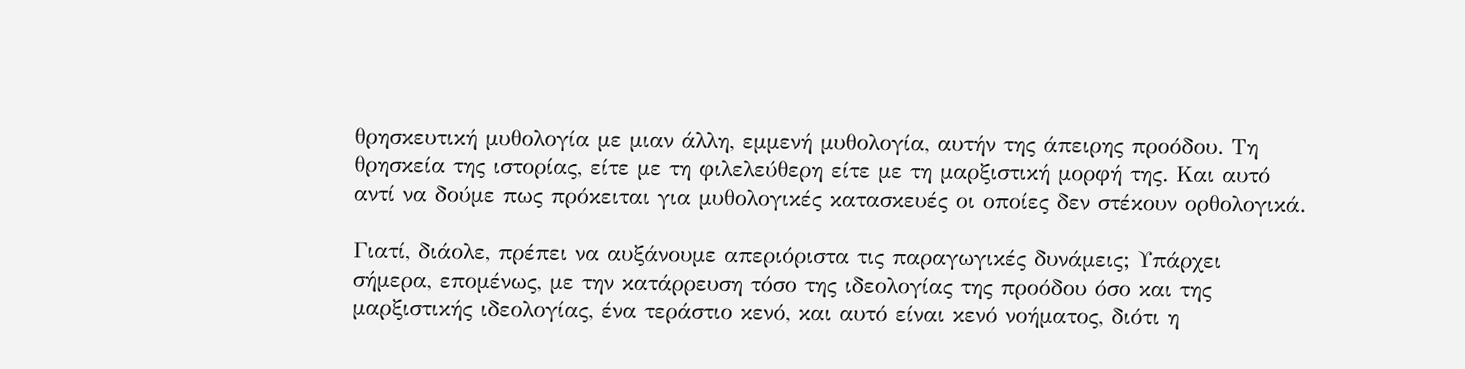θρησκευτική μυθολογία με μιαν άλλη, εμμενή μυθολογία, αυτήν της άπειρης προόδου. Τη θρησκεία της ιστορίας, είτε με τη φιλελεύθερη είτε με τη μαρξιστική μορφή της. Και αυτό αντί να δούμε πως πρόκειται για μυθολογικές κατασκευές οι οποίες δεν στέκουν ορθολογικά.

Γιατί, διάολε, πρέπει να αυξάνουμε απεριόριστα τις παραγωγικές δυνάμεις; Υπάρχει σήμερα, επομένως, με την κατάρρευση τόσο της ιδεολογίας της προόδου όσο και της μαρξιστικής ιδεολογίας, ένα τεράστιο κενό, και αυτό είναι κενό νοήματος, διότι η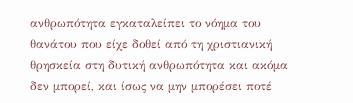ανθρωπότητα εγκαταλείπει το νόημα του θανάτου που είχε δοθεί από τη χριστιανική θρησκεία στη δυτική ανθρωπότητα και ακόμα δεν μπορεί, και ίσως να μην μπορέσει ποτέ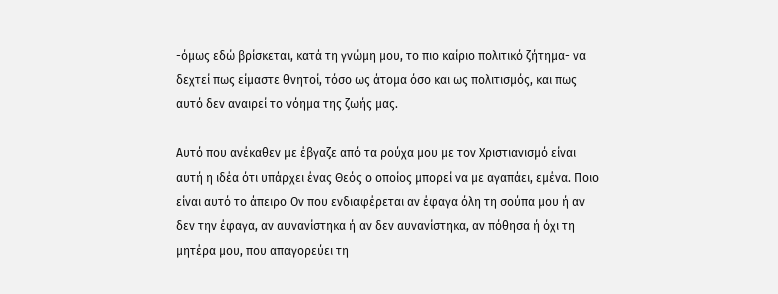-όμως εδώ βρίσκεται, κατά τη γνώμη μου, το πιο καίριο πολιτικό ζήτημα- να δεχτεί πως είμαστε θνητοί, τόσο ως άτομα όσο και ως πολιτισμός, και πως αυτό δεν αναιρεί το νόημα της ζωής μας.

Αυτό που ανέκαθεν με έβγαζε από τα ρούχα μου με τον Χριστιανισμό είναι αυτή η ιδέα ότι υπάρχει ένας Θεός ο οποίος μπορεί να με αγαπάει, εμένα. Ποιο είναι αυτό το άπειρο Ον που ενδιαφέρεται αν έφαγα όλη τη σούπα μου ή αν δεν την έφαγα, αν αυνανίστηκα ή αν δεν αυνανίστηκα, αν πόθησα ή όχι τη μητέρα μου, που απαγορεύει τη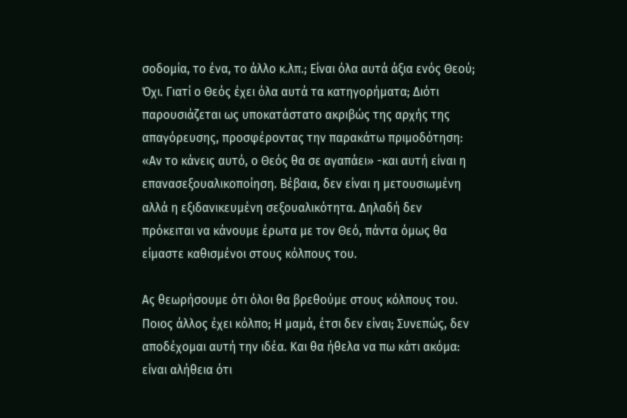σοδομία, το ένα, το άλλο κ.λπ.; Είναι όλα αυτά άξια ενός Θεού; Όχι. Γιατί ο Θεός έχει όλα αυτά τα κατηγορήματα; Διότι παρουσιάζεται ως υποκατάστατο ακριβώς της αρχής της απαγόρευσης, προσφέροντας την παρακάτω πριμοδότηση: «Αν το κάνεις αυτό, ο Θεός θα σε αγαπάει» -και αυτή είναι η επανασεξουαλικοποίηση. Βέβαια, δεν είναι η μετουσιωμένη αλλά η εξιδανικευμένη σεξουαλικότητα. Δηλαδή δεν πρόκειται να κάνουμε έρωτα με τον Θεό, πάντα όμως θα είμαστε καθισμένοι στους κόλπους του.

Ας θεωρήσουμε ότι όλοι θα βρεθούμε στους κόλπους του. Ποιος άλλος έχει κόλπο; Η μαμά, έτσι δεν είναι; Συνεπώς, δεν αποδέχομαι αυτή την ιδέα. Και θα ήθελα να πω κάτι ακόμα: είναι αλήθεια ότι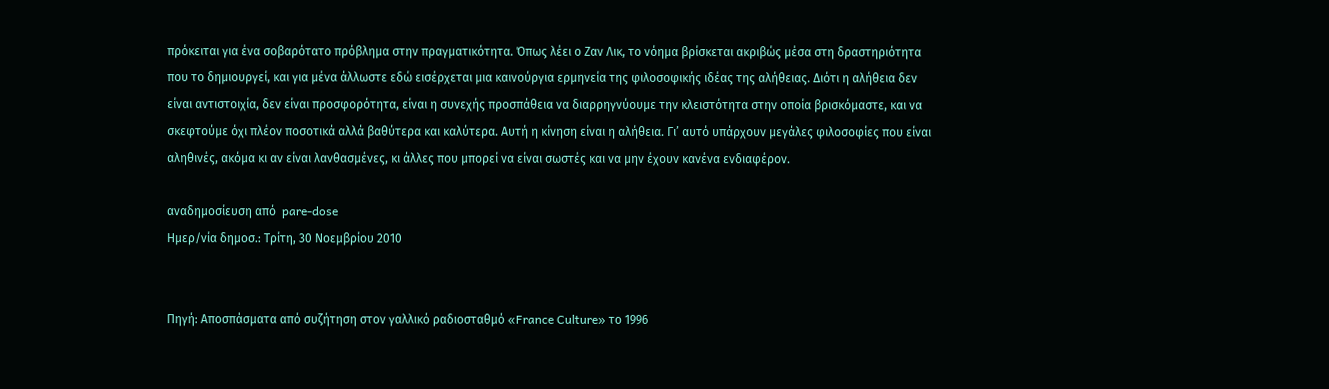πρόκειται για ένα σοβαρότατο πρόβλημα στην πραγματικότητα. Όπως λέει ο Ζαν Λικ, το νόημα βρίσκεται ακριβώς μέσα στη δραστηριότητα που το δημιουργεί, και για μένα άλλωστε εδώ εισέρχεται μια καινούργια ερμηνεία της φιλοσοφικής ιδέας της αλήθειας. Διότι η αλήθεια δεν είναι αντιστοιχία, δεν είναι προσφορότητα, είναι η συνεχής προσπάθεια να διαρρηγνύουμε την κλειστότητα στην οποία βρισκόμαστε, και να σκεφτούμε όχι πλέον ποσοτικά αλλά βαθύτερα και καλύτερα. Αυτή η κίνηση είναι η αλήθεια. Γι’ αυτό υπάρχουν μεγάλες φιλοσοφίες που είναι αληθινές, ακόμα κι αν είναι λανθασμένες, κι άλλες που μπορεί να είναι σωστές και να μην έχουν κανένα ενδιαφέρον.

αναδημοσίευση από  pare-dose
Ημερ/νία δημοσ.: Τρίτη, 30 Νοεμβρίου 2010


Πηγή: Αποσπάσματα από συζήτηση στον γαλλικό ραδιοσταθμό «France Culture» το 1996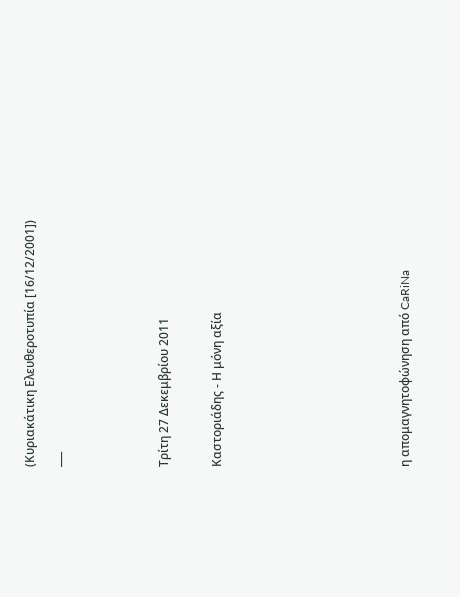(Κυριακάτικη Ελευθεροτυπία [16/12/2001])
___



Τρίτη 27 Δεκεμβρίου 2011

Καστοριάδης - Η μόνη αξία






η απομαγνητοφώνηση από CaRiNa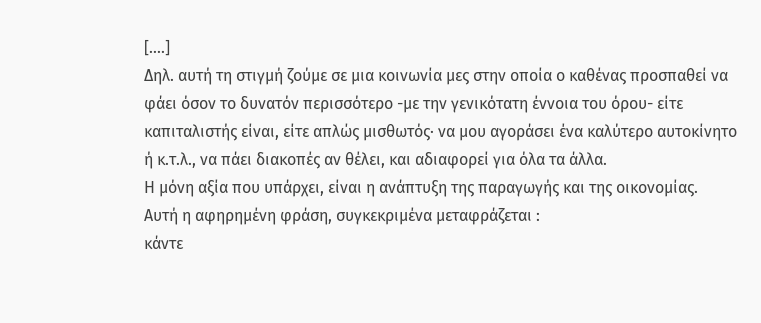[....]
Δηλ. αυτή τη στιγμή ζούμε σε μια κοινωνία μες στην οποία ο καθένας προσπαθεί να φάει όσον το δυνατόν περισσότερο -με την γενικότατη έννοια του όρου- είτε καπιταλιστής είναι, είτε απλώς μισθωτός· να μου αγοράσει ένα καλύτερο αυτοκίνητο ή κ.τ.λ., να πάει διακοπές αν θέλει, και αδιαφορεί για όλα τα άλλα.
Η μόνη αξία που υπάρχει, είναι η ανάπτυξη της παραγωγής και της οικονομίας.
Αυτή η αφηρημένη φράση, συγκεκριμένα μεταφράζεται :
κάντε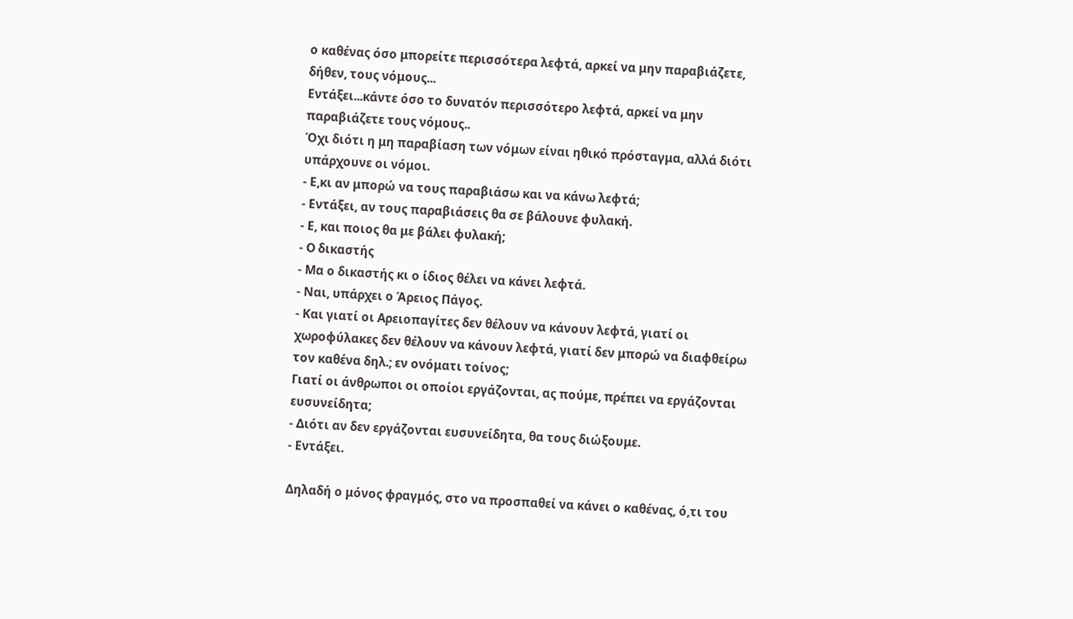ο καθένας όσο μπορείτε περισσότερα λεφτά, αρκεί να μην παραβιάζετε, δήθεν, τους νόμους...
Εντάξει...κάντε όσο το δυνατόν περισσότερο λεφτά, αρκεί να μην παραβιάζετε τους νόμους..
Όχι διότι η μη παραβίαση των νόμων είναι ηθικό πρόσταγμα, αλλά διότι υπάρχουνε οι νόμοι.
- Ε,κι αν μπορώ να τους παραβιάσω και να κάνω λεφτά;
- Εντάξει, αν τους παραβιάσεις θα σε βάλουνε φυλακή.
- Ε, και ποιος θα με βάλει φυλακή;
- Ο δικαστής
- Μα ο δικαστής κι ο ίδιος θέλει να κάνει λεφτά.
- Ναι, υπάρχει ο Άρειος Πάγος.
- Και γιατί οι Αρειοπαγίτες δεν θέλουν να κάνουν λεφτά, γιατί οι χωροφύλακες δεν θέλουν να κάνουν λεφτά, γιατί δεν μπορώ να διαφθείρω τον καθένα δηλ.; εν ονόματι τοίνος;
Γιατί οι άνθρωποι οι οποίοι εργάζονται, ας πούμε, πρέπει να εργάζονται ευσυνείδητα;
- Διότι αν δεν εργάζονται ευσυνείδητα, θα τους διώξουμε.
- Εντάξει.

Δηλαδή ο μόνος φραγμός, στο να προσπαθεί να κάνει ο καθένας, ό,τι του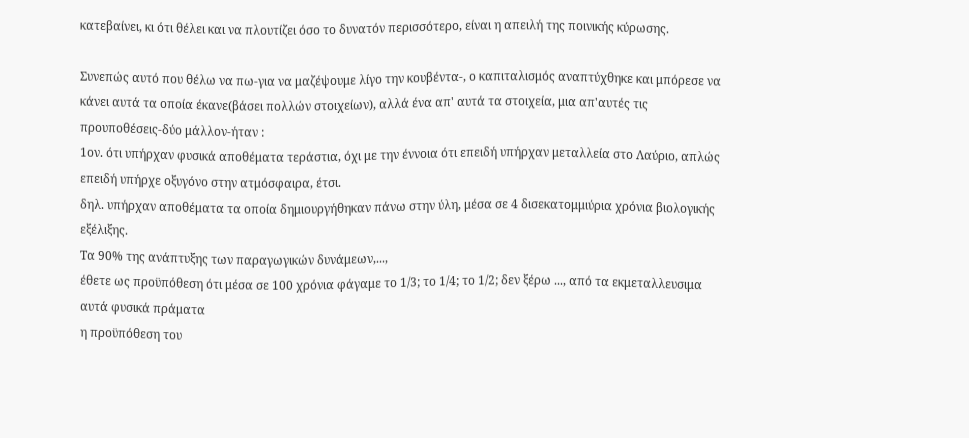κατεβαίνει, κι ότι θέλει και να πλουτίζει όσο το δυνατόν περισσότερο, είναι η απειλή της ποινικής κύρωσης.

Συνεπώς αυτό που θέλω να πω-για να μαζέψουμε λίγο την κουβέντα-, ο καπιταλισμός αναπτύχθηκε και μπόρεσε να κάνει αυτά τα οποία έκανε(βάσει πολλών στοιχείων), αλλά ένα απ' αυτά τα στοιχεία, μια απ'αυτές τις προυποθέσεις-δύο μάλλον-ήταν :
1ον. ότι υπήρχαν φυσικά αποθέματα τεράστια, όχι με την έννοια ότι επειδή υπήρχαν μεταλλεία στο Λαύριο, απλώς επειδή υπήρχε οξυγόνο στην ατμόσφαιρα, έτσι.
δηλ. υπήρχαν αποθέματα τα οποία δημιουργήθηκαν πάνω στην ύλη, μέσα σε 4 δισεκατομμιύρια χρόνια βιολογικής εξέλιξης.
Τα 90% της ανάπτυξης των παραγωγικών δυνάμεων,...,
έθετε ως προϋπόθεση ότι μέσα σε 100 χρόνια φάγαμε το 1/3; το 1/4; το 1/2; δεν ξέρω ..., από τα εκμεταλλευσιμα αυτά φυσικά πράματα
η προϋπόθεση του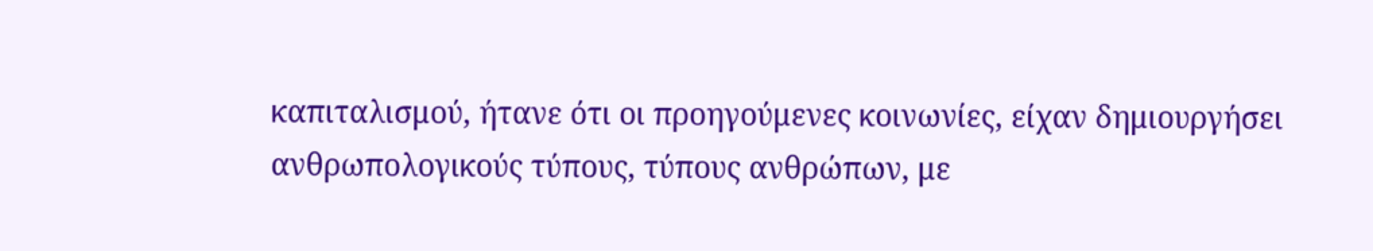καπιταλισμού, ήτανε ότι οι προηγούμενες κοινωνίες, είχαν δημιουργήσει ανθρωπολογικούς τύπους, τύπους ανθρώπων, με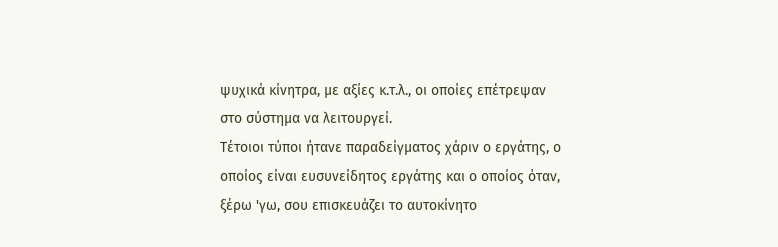ψυχικά κίνητρα, με αξίες κ.τ.λ., οι οποίες επέτρεψαν στο σύστημα να λειτουργεί.
Τέτοιοι τύποι ήτανε παραδείγματος χάριν ο εργάτης, ο οποίος είναι ευσυνείδητος εργάτης και ο οποίος όταν, ξέρω 'γω, σου επισκευάζει το αυτοκίνητο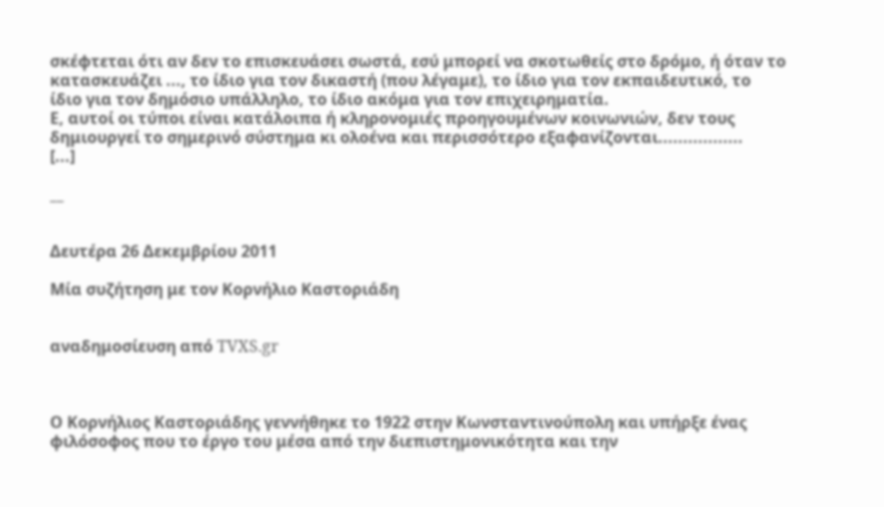σκέφτεται ότι αν δεν το επισκευάσει σωστά, εσύ μπορεί να σκοτωθείς στο δρόμο, ή όταν το κατασκευάζει ..., το ίδιο για τον δικαστή (που λέγαμε), το ίδιο για τον εκπαιδευτικό, το ίδιο για τον δημόσιο υπάλληλο, το ίδιο ακόμα για τον επιχειρηματία.
Ε, αυτοί οι τύποι είναι κατάλοιπα ή κληρονομιές προηγουμένων κοινωνιών, δεν τους δημιουργεί το σημερινό σύστημα κι ολοένα και περισσότερο εξαφανίζονται.................
[...]

__


Δευτέρα 26 Δεκεμβρίου 2011

Μία συζήτηση με τον Κορνήλιο Καστοριάδη


αναδημοσίευση από TVXS.gr



Ο Κορνήλιος Καστοριάδης γεννήθηκε το 1922 στην Κωνσταντινούπολη και υπήρξε ένας φιλόσοφος που το έργο του μέσα από την διεπιστημονικότητα και την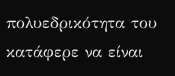πολυεδρικότητα του κατάφερε να είναι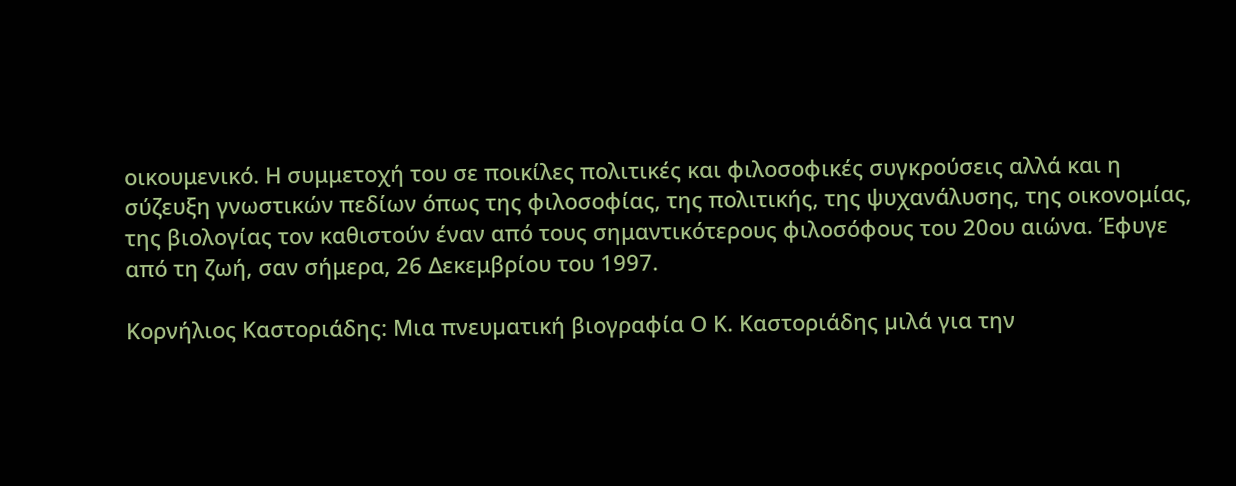οικουμενικό. Η συμμετοχή του σε ποικίλες πολιτικές και φιλοσοφικές συγκρούσεις αλλά και η σύζευξη γνωστικών πεδίων όπως της φιλοσοφίας, της πολιτικής, της ψυχανάλυσης, της οικονομίας, της βιολογίας τον καθιστούν έναν από τους σημαντικότερους φιλοσόφους του 20ου αιώνα. Έφυγε από τη ζωή, σαν σήμερα, 26 Δεκεμβρίου του 1997.

Κορνήλιος Καστοριάδης: Μια πνευµατική βιογραφία Ο Κ. Καστοριάδης µιλά για την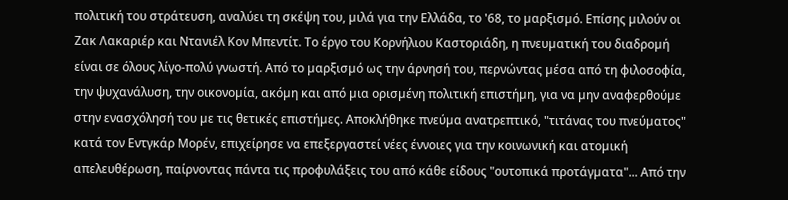πολιτική του στράτευση, αναλύει τη σκέψη του, µιλά για την Ελλάδα, το '68, το µαρξισµό. Επίσης µιλούν οι Ζακ Λακαριέρ και Ντανιέλ Κον Μπεντίτ. Το έργο του Κορνήλιου Καστοριάδη, η πνευµατική του διαδροµή είναι σε όλους λίγο-πολύ γνωστή. Από το µαρξισµό ως την άρνησή του, περνώντας µέσα από τη φιλοσοφία, την ψυχανάλυση, την οικονοµία, ακόµη και από µια ορισµένη πολιτική επιστήµη, για να µην αναφερθούµε στην ενασχόλησή του µε τις θετικές επιστήµες. Αποκλήθηκε πνεύµα ανατρεπτικό, "τιτάνας του πνεύµατος" κατά τον Εντγκάρ Μορέν, επιχείρησε να επεξεργαστεί νέες έννοιες για την κοινωνική και ατοµική απελευθέρωση, παίρνοντας πάντα τις προφυλάξεις του από κάθε είδους "ουτοπικά προτάγµατα"... Από την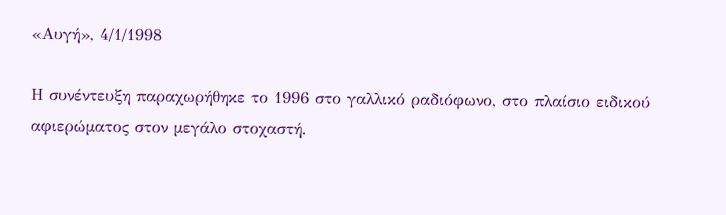«Αυγή», 4/1/1998

Η συνέντευξη παραχωρήθηκε το 1996 στο γαλλικό ραδιόφωνο, στο πλαίσιο ειδικού αφιερώµατος στον µεγάλο στοχαστή.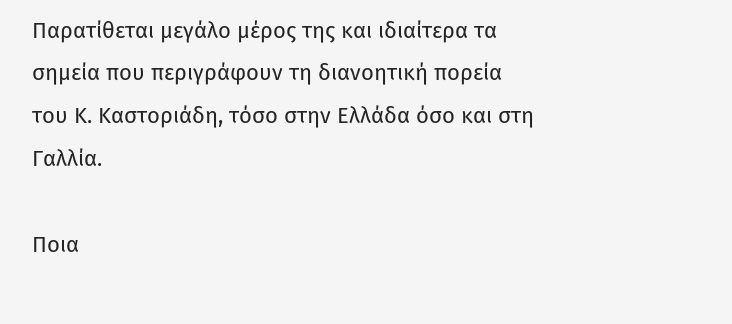Παρατίθεται μεγάλο μέρος της και ιδιαίτερα τα σημεία που περιγράφουν τη διανοητική πορεία του Κ. Καστοριάδη, τόσο στην Ελλάδα όσο και στη Γαλλία.

Ποια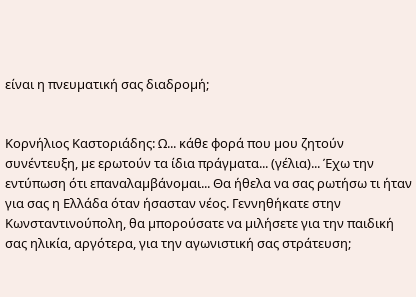είναι η πνευµατική σας διαδροµή;


Κορνήλιος Καστοριάδης: Ω... κάθε φορά που µου ζητούν συνέντευξη, µε ερωτούν τα ίδια πράγµατα... (γέλια)... Έχω την εντύπωση ότι επαναλαµβάνοµαι... Θα ήθελα να σας ρωτήσω τι ήταν για σας η Ελλάδα όταν ήσασταν νέος. Γεννηθήκατε στην Κωνσταντινούπολη, θα µπορούσατε να µιλήσετε για την παιδική σας ηλικία, αργότερα, για την αγωνιστική σας στράτευση;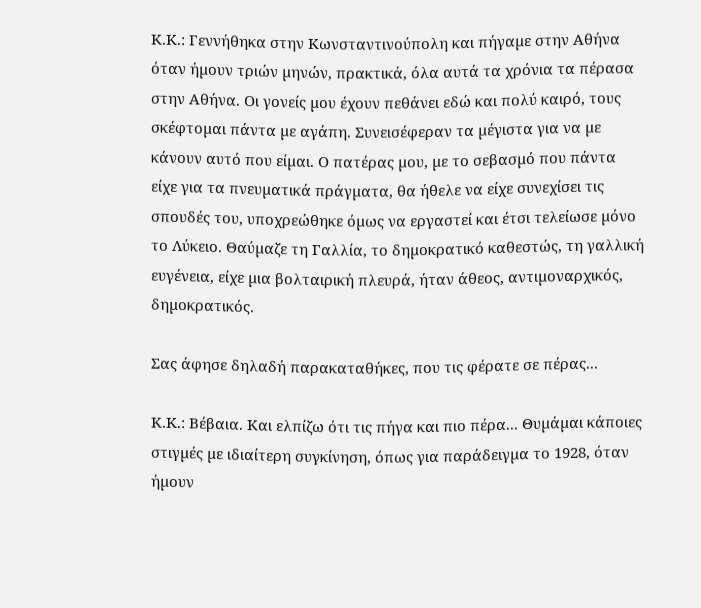Κ.Κ.: Γεννήθηκα στην Κωνσταντινούπολη και πήγαµε στην Αθήνα όταν ήµουν τριών µηνών, πρακτικά, όλα αυτά τα χρόνια τα πέρασα στην Αθήνα. Οι γονείς µου έχουν πεθάνει εδώ και πολύ καιρό, τους σκέφτοµαι πάντα µε αγάπη. Συνεισέφεραν τα µέγιστα για να µε κάνουν αυτό που είµαι. Ο πατέρας µου, µε το σεβασµό που πάντα είχε για τα πνευµατικά πράγµατα, θα ήθελε να είχε συνεχίσει τις σπουδές του, υποχρεώθηκε όµως να εργαστεί και έτσι τελείωσε µόνο το Λύκειο. Θαύµαζε τη Γαλλία, το δηµοκρατικό καθεστώς, τη γαλλική ευγένεια, είχε µια βολταιρική πλευρά, ήταν άθεος, αντιµοναρχικός, δηµοκρατικός.

Σας άφησε δηλαδή παρακαταθήκες, που τις φέρατε σε πέρας...

Κ.Κ.: Βέβαια. Και ελπίζω ότι τις πήγα και πιο πέρα... Θυµάµαι κάποιες στιγµές µε ιδιαίτερη συγκίνηση, όπως για παράδειγµα το 1928, όταν ήµουν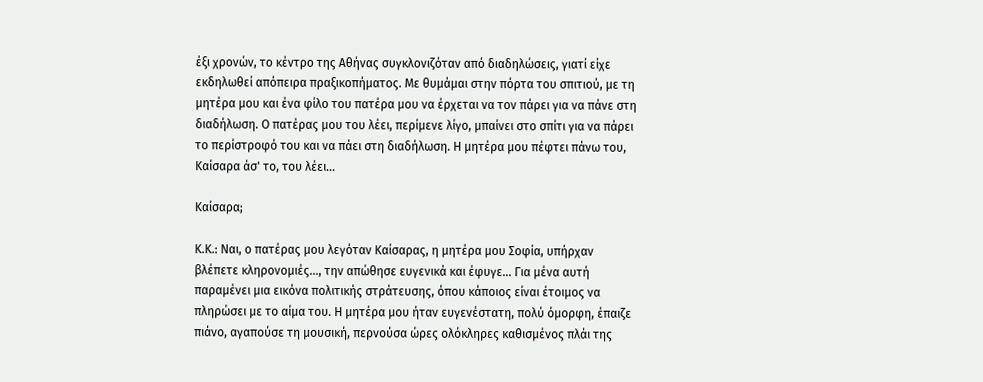έξι χρονών, το κέντρο της Αθήνας συγκλονιζόταν από διαδηλώσεις, γιατί είχε εκδηλωθεί απόπειρα πραξικοπήµατος. Με θυµάµαι στην πόρτα του σπιτιού, µε τη µητέρα µου και ένα φίλο του πατέρα µου να έρχεται να τον πάρει για να πάνε στη διαδήλωση. Ο πατέρας µου του λέει, περίµενε λίγο, µπαίνει στο σπίτι για να πάρει το περίστροφό του και να πάει στη διαδήλωση. Η µητέρα µου πέφτει πάνω του, Καίσαρα άσ' το, του λέει...

Καίσαρα;

Κ.Κ.: Ναι, ο πατέρας µου λεγόταν Καίσαρας, η µητέρα µου Σοφία, υπήρχαν βλέπετε κληρονοµιές..., την απώθησε ευγενικά και έφυγε... Για µένα αυτή παραµένει µια εικόνα πολιτικής στράτευσης, όπου κάποιος είναι έτοιµος να πληρώσει µε το αίµα του. Η µητέρα µου ήταν ευγενέστατη, πολύ όµορφη, έπαιζε πιάνο, αγαπούσε τη µουσική, περνούσα ώρες ολόκληρες καθισµένος πλάι της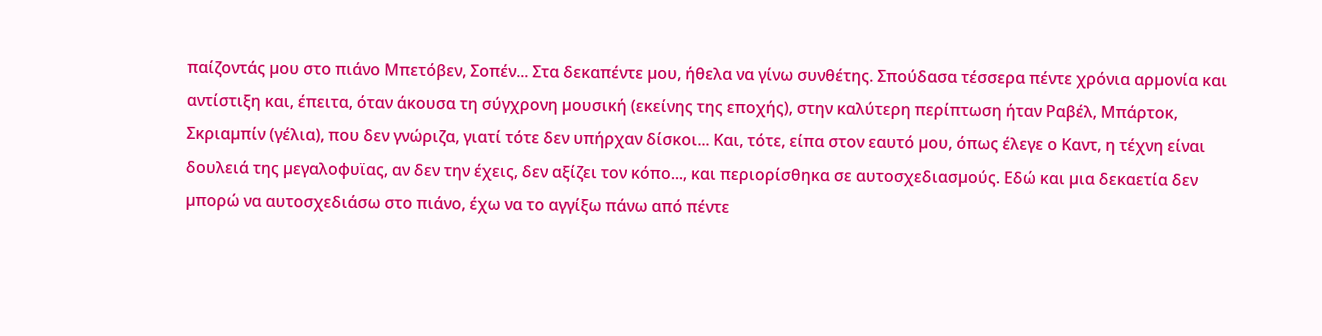παίζοντάς µου στο πιάνο Μπετόβεν, Σοπέν... Στα δεκαπέντε µου, ήθελα να γίνω συνθέτης. Σπούδασα τέσσερα πέντε χρόνια αρµονία και αντίστιξη και, έπειτα, όταν άκουσα τη σύγχρονη µουσική (εκείνης της εποχής), στην καλύτερη περίπτωση ήταν Ραβέλ, Μπάρτοκ, Σκριαµπίν (γέλια), που δεν γνώριζα, γιατί τότε δεν υπήρχαν δίσκοι... Και, τότε, είπα στον εαυτό µου, όπως έλεγε ο Καντ, η τέχνη είναι δουλειά της µεγαλοφυϊας, αν δεν την έχεις, δεν αξίζει τον κόπο..., και περιορίσθηκα σε αυτοσχεδιασµούς. Εδώ και µια δεκαετία δεν µπορώ να αυτοσχεδιάσω στο πιάνο, έχω να το αγγίξω πάνω από πέντε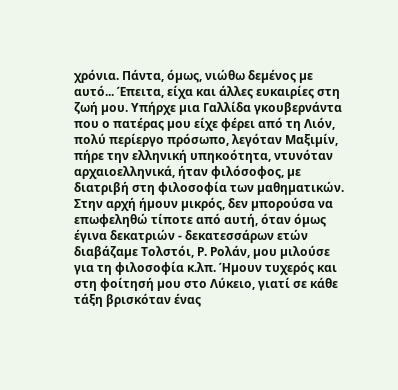χρόνια. Πάντα, όµως, νιώθω δεµένος µε αυτό... Έπειτα, είχα και άλλες ευκαιρίες στη ζωή µου. Υπήρχε µια Γαλλίδα γκουβερνάντα που ο πατέρας µου είχε φέρει από τη Λιόν, πολύ περίεργο πρόσωπο, λεγόταν Μαξιµίν, πήρε την ελληνική υπηκοότητα, ντυνόταν αρχαιοελληνικά, ήταν φιλόσοφος, µε διατριβή στη φιλοσοφία των µαθηµατικών. Στην αρχή ήµουν µικρός, δεν µπορούσα να επωφεληθώ τίποτε από αυτή, όταν όµως έγινα δεκατριών - δεκατεσσάρων ετών διαβάζαµε Τολστόι, Ρ. Ρολάν, µου µιλούσε για τη φιλοσοφία κ.λπ. Ήµουν τυχερός και στη φοίτησή µου στο Λύκειο, γιατί σε κάθε τάξη βρισκόταν ένας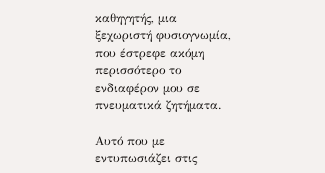καθηγητής, µια ξεχωριστή φυσιογνωµία, που έστρεφε ακόµη περισσότερο το ενδιαφέρον µου σε πνευµατικά ζητήµατα.

Αυτό που µε εντυπωσιάζει στις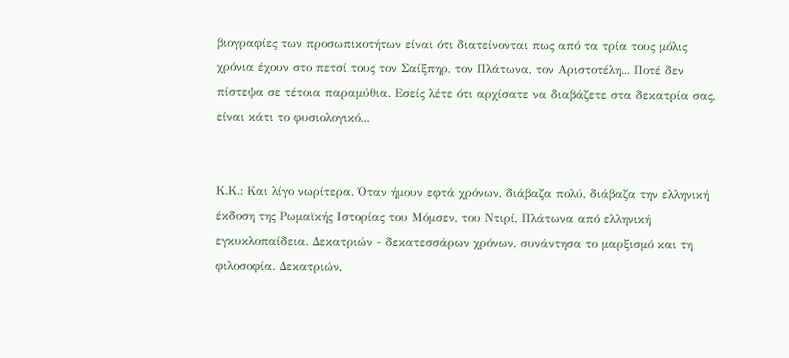βιογραφίες των προσωπικοτήτων είναι ότι διατείνονται πως από τα τρία τους µόλις χρόνια έχουν στο πετσί τους τον Σαίξπηρ, τον Πλάτωνα, τον Αριστοτέλη... Ποτέ δεν πίστεψα σε τέτοια παραµύθια. Εσείς λέτε ότι αρχίσατε να διαβάζετε στα δεκατρία σας, είναι κάτι το φυσιολογικό...


Κ.Κ.: Και λίγο νωρίτερα. Όταν ήµουν εφτά χρόνων, διάβαζα πολύ, διάβαζα την ελληνική έκδοση της Ρωµαϊκής Ιστορίας του Μόµσεν, του Ντιρί, Πλάτωνα από ελληνική εγκυκλοπαίδεια. ∆εκατριών - δεκατεσσάρων χρόνων, συνάντησα το µαρξισµό και τη φιλοσοφία. ∆εκατριών,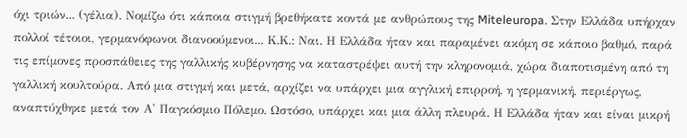όχι τριών... (γέλια). Νοµίζω ότι κάποια στιγµή βρεθήκατε κοντά µε ανθρώπους της Miteleuropa. Στην Ελλάδα υπήρχαν πολλοί τέτοιοι, γερµανόφωνοι διανοούµενοι... Κ.Κ.: Ναι. Η Ελλάδα ήταν και παραµένει ακόµη σε κάποιο βαθµό, παρά τις επίµονες προσπάθειες της γαλλικής κυβέρνησης να καταστρέψει αυτή την κληρονοµιά, χώρα διαποτισµένη από τη γαλλική κουλτούρα. Από µια στιγµή και µετά, αρχίζει να υπάρχει µια αγγλική επιρροή, η γερµανική, περιέργως, αναπτύχθηκε µετά τον Α' Παγκόσµιο Πόλεµο. Ωστόσο, υπάρχει και µια άλλη πλευρά. Η Ελλάδα ήταν και είναι µικρή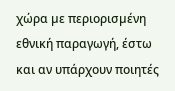χώρα µε περιορισµένη εθνική παραγωγή, έστω και αν υπάρχουν ποιητές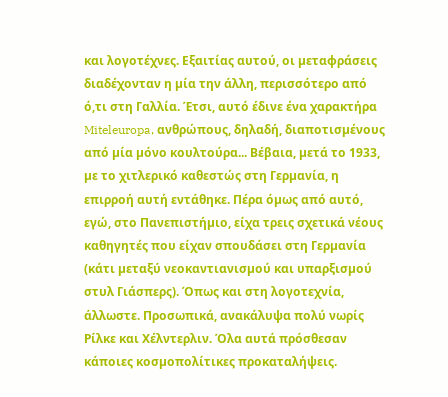και λογοτέχνες. Εξαιτίας αυτού, οι µεταφράσεις διαδέχονταν η µία την άλλη, περισσότερο από ό,τι στη Γαλλία. Έτσι, αυτό έδινε ένα χαρακτήρα Miteleuropa, ανθρώπους, δηλαδή, διαποτισµένους από µία µόνο κουλτούρα... Βέβαια, µετά το 1933, µε το χιτλερικό καθεστώς στη Γερµανία, η επιρροή αυτή εντάθηκε. Πέρα όµως από αυτό, εγώ, στο Πανεπιστήµιο, είχα τρεις σχετικά νέους καθηγητές που είχαν σπουδάσει στη Γερµανία (κάτι µεταξύ νεοκαντιανισµού και υπαρξισµού στυλ Γιάσπερς). Όπως και στη λογοτεχνία, άλλωστε. Προσωπικά, ανακάλυψα πολύ νωρίς Ρίλκε και Χέλντερλιν. Όλα αυτά πρόσθεσαν κάποιες κοσµοπολίτικες προκαταλήψεις.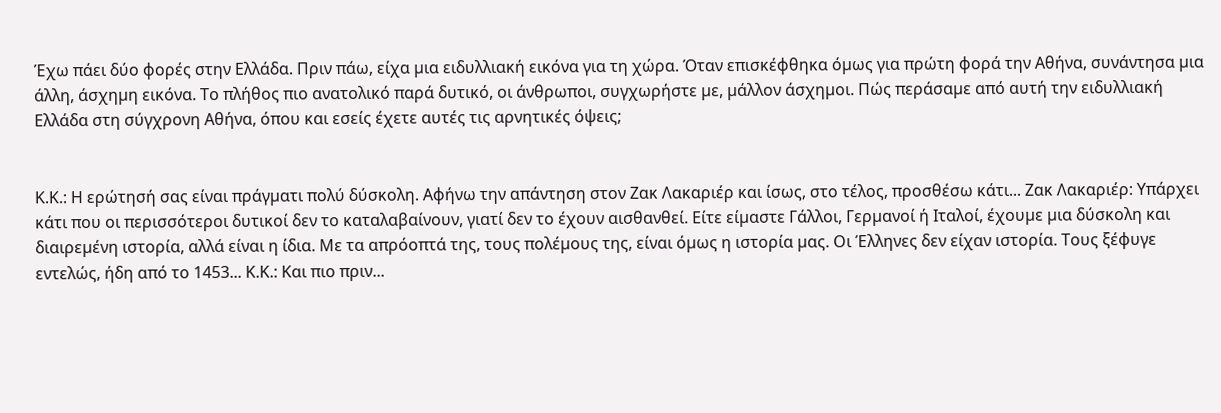Έχω πάει δύο φορές στην Ελλάδα. Πριν πάω, είχα µια ειδυλλιακή εικόνα για τη χώρα. Όταν επισκέφθηκα όµως για πρώτη φορά την Αθήνα, συνάντησα µια άλλη, άσχηµη εικόνα. Το πλήθος πιο ανατολικό παρά δυτικό, οι άνθρωποι, συγχωρήστε µε, µάλλον άσχηµοι. Πώς περάσαµε από αυτή την ειδυλλιακή Ελλάδα στη σύγχρονη Αθήνα, όπου και εσείς έχετε αυτές τις αρνητικές όψεις;


Κ.Κ.: Η ερώτησή σας είναι πράγµατι πολύ δύσκολη. Αφήνω την απάντηση στον Ζακ Λακαριέρ και ίσως, στο τέλος, προσθέσω κάτι... Ζακ Λακαριέρ: Υπάρχει κάτι που οι περισσότεροι δυτικοί δεν το καταλαβαίνουν, γιατί δεν το έχουν αισθανθεί. Είτε είµαστε Γάλλοι, Γερµανοί ή Ιταλοί, έχουµε µια δύσκολη και διαιρεµένη ιστορία, αλλά είναι η ίδια. Με τα απρόοπτά της, τους πολέµους της, είναι όµως η ιστορία µας. Οι Έλληνες δεν είχαν ιστορία. Τους ξέφυγε εντελώς, ήδη από το 1453... Κ.Κ.: Και πιο πριν...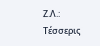Ζ.Λ.: Τέσσερις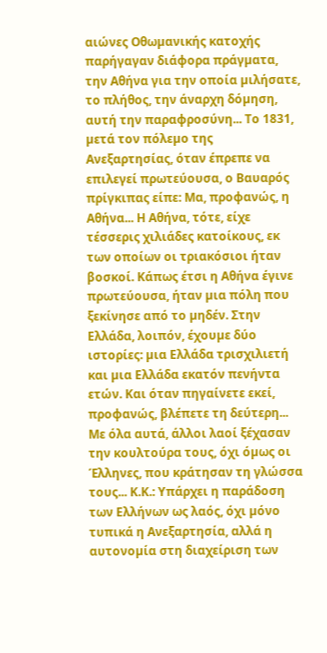αιώνες Οθωµανικής κατοχής παρήγαγαν διάφορα πράγµατα, την Αθήνα για την οποία µιλήσατε, το πλήθος, την άναρχη δόµηση, αυτή την παραφροσύνη... Το 1831, µετά τον πόλεµο της Ανεξαρτησίας, όταν έπρεπε να επιλεγεί πρωτεύουσα, ο Βαυαρός πρίγκιπας είπε: Μα, προφανώς, η Αθήνα... Η Αθήνα, τότε, είχε τέσσερις χιλιάδες κατοίκους, εκ των οποίων οι τριακόσιοι ήταν βοσκοί. Κάπως έτσι η Αθήνα έγινε πρωτεύουσα, ήταν µια πόλη που ξεκίνησε από το µηδέν. Στην Ελλάδα, λοιπόν, έχουµε δύο ιστορίες: µια Ελλάδα τρισχιλιετή και µια Ελλάδα εκατόν πενήντα ετών. Και όταν πηγαίνετε εκεί, προφανώς, βλέπετε τη δεύτερη... Με όλα αυτά, άλλοι λαοί ξέχασαν την κουλτούρα τους, όχι όµως οι Έλληνες, που κράτησαν τη γλώσσα τους... Κ.Κ.: Υπάρχει η παράδοση των Ελλήνων ως λαός, όχι µόνο τυπικά η Ανεξαρτησία, αλλά η αυτονοµία στη διαχείριση των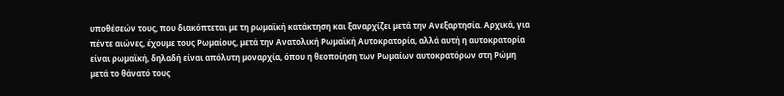υποθέσεών τους, που διακόπτεται µε τη ρωµαϊκή κατάκτηση και ξαναρχίζει µετά την Ανεξαρτησία. Αρχικά, για πέντε αιώνες, έχουµε τους Ρωµαίους, µετά την Ανατολική Ρωµαϊκή Αυτοκρατορία, αλλά αυτή η αυτοκρατορία είναι ρωµαϊκή, δηλαδή είναι απόλυτη µοναρχία, όπου η θεοποίηση των Ρωµαίων αυτοκρατόρων στη Ρώµη µετά το θάνατό τους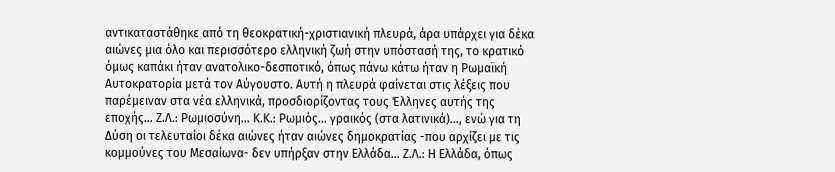αντικαταστάθηκε από τη θεοκρατική-χριστιανική πλευρά, άρα υπάρχει για δέκα αιώνες µια όλο και περισσότερο ελληνική ζωή στην υπόστασή της, το κρατικό όµως καπάκι ήταν ανατολικο-δεσποτικό, όπως πάνω κάτω ήταν η Ρωµαϊκή Αυτοκρατορία µετά τον Αύγουστο. Αυτή η πλευρά φαίνεται στις λέξεις που παρέµειναν στα νέα ελληνικά, προσδιορίζοντας τους Έλληνες αυτής της εποχής... Ζ.Λ.: Ρωµιοσύνη... Κ.Κ.: Ρωµιός... γραικός (στα λατινικά)..., ενώ για τη ∆ύση οι τελευταίοι δέκα αιώνες ήταν αιώνες δηµοκρατίας -που αρχίζει µε τις κοµµούνες του Μεσαίωνα- δεν υπήρξαν στην Ελλάδα... Ζ.Λ.: Η Ελλάδα, όπως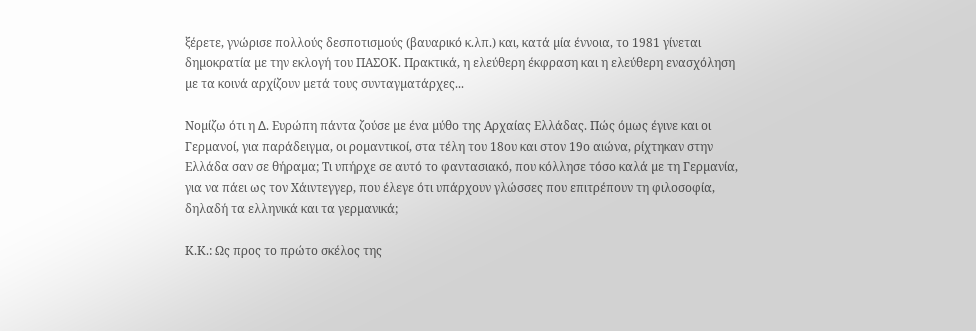ξέρετε, γνώρισε πολλούς δεσποτισµούς (βαυαρικό κ.λπ.) και, κατά µία έννοια, το 1981 γίνεται δηµοκρατία µε την εκλογή του ΠΑΣΟΚ. Πρακτικά, η ελεύθερη έκφραση και η ελεύθερη ενασχόληση µε τα κοινά αρχίζουν µετά τους συνταγµατάρχες...

Νοµίζω ότι η ∆. Ευρώπη πάντα ζούσε µε ένα µύθο της Αρχαίας Ελλάδας. Πώς όµως έγινε και οι Γερµανοί, για παράδειγµα, οι ροµαντικοί, στα τέλη του 18ου και στον 19ο αιώνα, ρίχτηκαν στην Ελλάδα σαν σε θήραµα; Τι υπήρχε σε αυτό το φαντασιακό, που κόλλησε τόσο καλά µε τη Γερµανία, για να πάει ως τον Χάιντεγγερ, που έλεγε ότι υπάρχουν γλώσσες που επιτρέπουν τη φιλοσοφία, δηλαδή τα ελληνικά και τα γερµανικά;

Κ.Κ.: Ως προς το πρώτο σκέλος της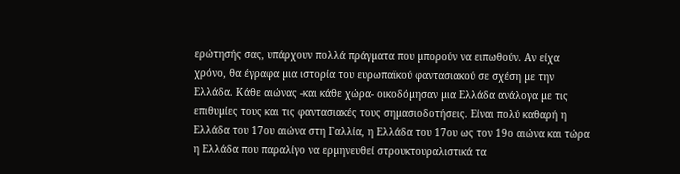ερώτησής σας, υπάρχουν πολλά πράγµατα που µπορούν να ειπωθούν. Αν είχα χρόνο, θα έγραφα µια ιστορία του ευρωπαϊκού φαντασιακού σε σχέση µε την Ελλάδα. Κάθε αιώνας -και κάθε χώρα- οικοδόµησαν µια Ελλάδα ανάλογα µε τις επιθυµίες τους και τις φαντασιακές τους σηµασιοδοτήσεις. Είναι πολύ καθαρή η Ελλάδα του 17ου αιώνα στη Γαλλία, η Ελλάδα του 17ου ως τον 19ο αιώνα και τώρα η Ελλάδα που παραλίγο να ερµηνευθεί στρουκτουραλιστικά τα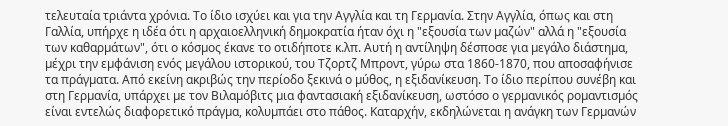τελευταία τριάντα χρόνια. Το ίδιο ισχύει και για την Αγγλία και τη Γερµανία. Στην Αγγλία, όπως και στη Γαλλία, υπήρχε η ιδέα ότι η αρχαιοελληνική δηµοκρατία ήταν όχι η "εξουσία των µαζών" αλλά η "εξουσία των καθαρµάτων", ότι ο κόσµος έκανε το οτιδήποτε κ.λπ. Αυτή η αντίληψη δέσποσε για µεγάλο διάστηµα, µέχρι την εµφάνιση ενός µεγάλου ιστορικού, του Τζορτζ Μπροντ, γύρω στα 1860-1870, που αποσαφήνισε τα πράγµατα. Από εκείνη ακριβώς την περίοδο ξεκινά ο µύθος, η εξιδανίκευση. Το ίδιο περίπου συνέβη και στη Γερµανία, υπάρχει µε τον Βιλαµόβιτς µια φαντασιακή εξιδανίκευση, ωστόσο ο γερµανικός ροµαντισµός είναι εντελώς διαφορετικό πράγµα, κολυµπάει στο πάθος. Καταρχήν, εκδηλώνεται η ανάγκη των Γερµανών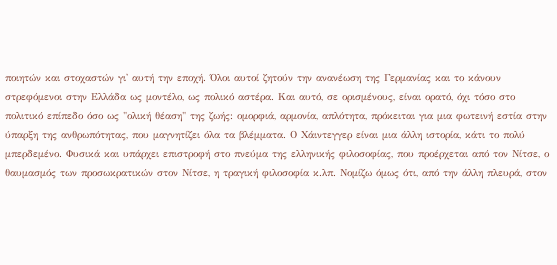ποιητών και στοχαστών γι' αυτή την εποχή. Όλοι αυτοί ζητούν την ανανέωση της Γερµανίας και το κάνουν στρεφόµενοι στην Ελλάδα ως µοντέλο, ως πολικό αστέρα. Και αυτό, σε ορισµένους, είναι ορατό, όχι τόσο στο πολιτικό επίπεδο όσο ως "ολική θέαση" της ζωής: οµορφιά, αρµονία, απλότητα, πρόκειται για µια φωτεινή εστία στην ύπαρξη της ανθρωπότητας, που µαγνητίζει όλα τα βλέµµατα. Ο Χάιντεγγερ είναι µια άλλη ιστορία, κάτι το πολύ µπερδεµένο. Φυσικά και υπάρχει επιστροφή στο πνεύµα της ελληνικής φιλοσοφίας, που προέρχεται από τον Νίτσε, ο θαυµασµός των προσωκρατικών στον Νίτσε, η τραγική φιλοσοφία κ.λπ. Νοµίζω όµως ότι, από την άλλη πλευρά, στον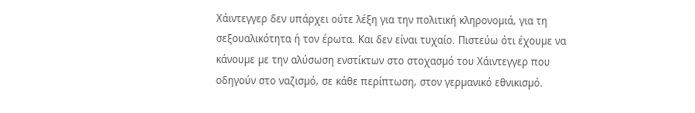Χάιντεγγερ δεν υπάρχει ούτε λέξη για την πολιτική κληρονοµιά, για τη σεξουαλικότητα ή τον έρωτα. Και δεν είναι τυχαίο. Πιστεύω ότι έχουµε να κάνουµε µε την αλύσωση ενστίκτων στο στοχασµό του Χάιντεγγερ που οδηγούν στο ναζισµό, σε κάθε περίπτωση, στον γερµανικό εθνικισµό.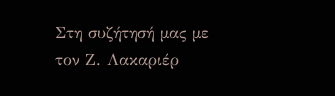Στη συζήτησή µας µε τον Ζ. Λακαριέρ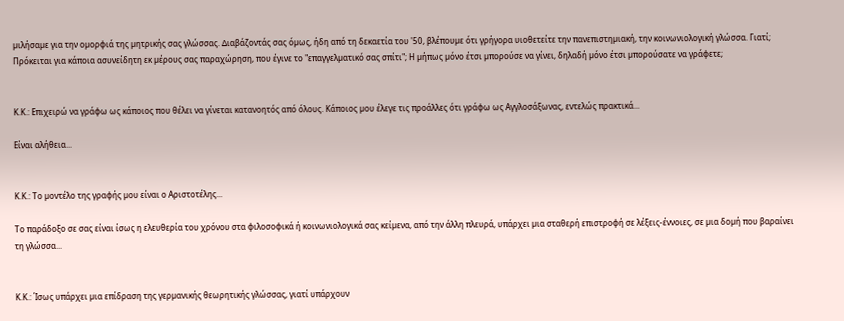µιλήσαµε για την οµορφιά της µητρικής σας γλώσσας. ∆ιαβάζοντάς σας όµως, ήδη από τη δεκαετία του '50, βλέπουµε ότι γρήγορα υιοθετείτε την πανεπιστηµιακή, την κοινωνιολογική γλώσσα. Γιατί; Πρόκειται για κάποια ασυνείδητη εκ µέρους σας παραχώρηση, που έγινε το "επαγγελµατικό σας σπίτι"; Η µήπως µόνο έτσι µπορούσε να γίνει, δηλαδή µόνο έτσι µπορούσατε να γράφετε;


Κ.Κ.: Επιχειρώ να γράφω ως κάποιος που θέλει να γίνεται κατανοητός από όλους. Κάποιος µου έλεγε τις προάλλες ότι γράφω ως Αγγλοσάξωνας, εντελώς πρακτικά...

Είναι αλήθεια...


Κ.Κ.: Το µοντέλο της γραφής µου είναι ο Αριστοτέλης...

Το παράδοξο σε σας είναι ίσως η ελευθερία του χρόνου στα φιλοσοφικά ή κοινωνιολογικά σας κείµενα, από την άλλη πλευρά, υπάρχει µια σταθερή επιστροφή σε λέξεις-έννοιες, σε µια δοµή που βαραίνει τη γλώσσα...


Κ.Κ.: Ίσως υπάρχει µια επίδραση της γερµανικής θεωρητικής γλώσσας, γιατί υπάρχουν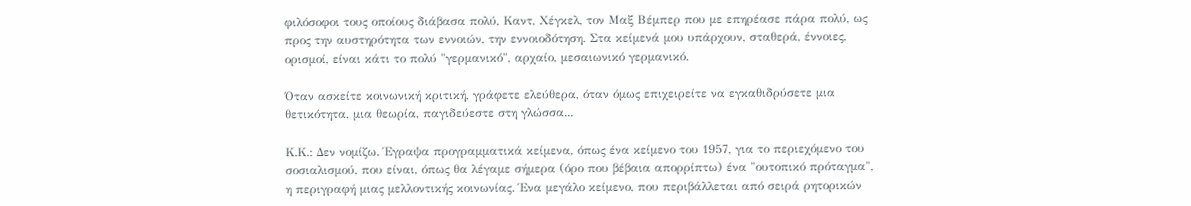φιλόσοφοι τους οποίους διάβασα πολύ, Καντ, Χέγκελ, τον Μαξ Βέµπερ που µε επηρέασε πάρα πολύ, ως προς την αυστηρότητα των εννοιών, την εννοιοδότηση. Στα κείµενά µου υπάρχουν, σταθερά, έννοιες, ορισµοί, είναι κάτι το πολύ "γερµανικό", αρχαίο, µεσαιωνικό γερµανικό.

Όταν ασκείτε κοινωνική κριτική, γράφετε ελεύθερα, όταν όµως επιχειρείτε να εγκαθιδρύσετε µια θετικότητα, µια θεωρία, παγιδεύεστε στη γλώσσα...

Κ.Κ.: ∆εν νοµίζω. Έγραψα προγραµµατικά κείµενα, όπως ένα κείµενο του 1957, για το περιεχόµενο του σοσιαλισµού, που είναι, όπως θα λέγαµε σήµερα (όρο που βέβαια απορρίπτω) ένα "ουτοπικό πρόταγµα", η περιγραφή µιας µελλοντικής κοινωνίας. Ένα µεγάλο κείµενο, που περιβάλλεται από σειρά ρητορικών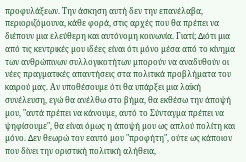προφυλάξεων. Την άσκηση αυτή δεν την επανέλαβα, περιοριζόµουνα, κάθε φορά, στις αρχές που θα πρέπει να διέπουν µια ελεύθερη και αυτόνοµη κοινωνία. Γιατί; ∆ιότι µια από τις κεντρικές µου ιδέες είναι ότι µόνο µέσα από το κίνηµα των ανθρώπινων συλλογικοτήτων µπορούν να αναδυθούν οι νέες πραγµατικές απαντήσεις στα πολιτικά προβλήµατα του καιρού µας. Αν υποθέσουµε ότι θα υπάρξει µια λαϊκή συνέλευση, εγώ θα ανέλθω στο βήµα, θα εκθέσω την άποψή µου, "αυτά πρέπει να κάνουµε, αυτό το Σύνταγµα πρέπει να ψηφίσουµε", θα είναι όµως η άποψή µου ως απλού πολίτη και µόνο. ∆εν θεωρώ τον εαυτό µου "προφήτη", ούτε ως κάποιον που δίνει την οριστική πολιτική αλήθεια,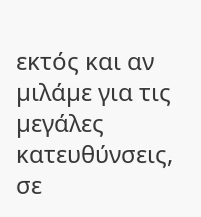εκτός και αν µιλάµε για τις µεγάλες κατευθύνσεις, σε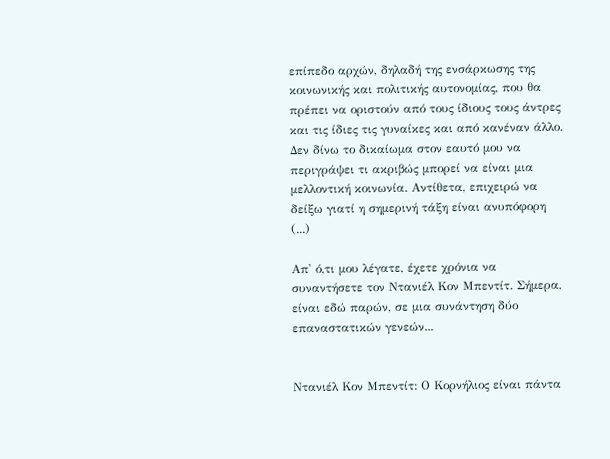επίπεδο αρχών, δηλαδή της ενσάρκωσης της κοινωνικής και πολιτικής αυτονοµίας, που θα πρέπει να οριστούν από τους ίδιους τους άντρες και τις ίδιες τις γυναίκες και από κανέναν άλλο. ∆εν δίνω το δικαίωµα στον εαυτό µου να περιγράψει τι ακριβώς µπορεί να είναι µια µελλοντική κοινωνία. Αντίθετα, επιχειρώ να δείξω γιατί η σηµερινή τάξη είναι ανυπόφορη (...)

Απ' ό,τι µου λέγατε, έχετε χρόνια να συναντήσετε τον Ντανιέλ Κον Μπεντίτ. Σήµερα, είναι εδώ παρών, σε µια συνάντηση δύο επαναστατικών γενεών...


Ντανιέλ Κον Μπεντίτ: Ο Κορνήλιος είναι πάντα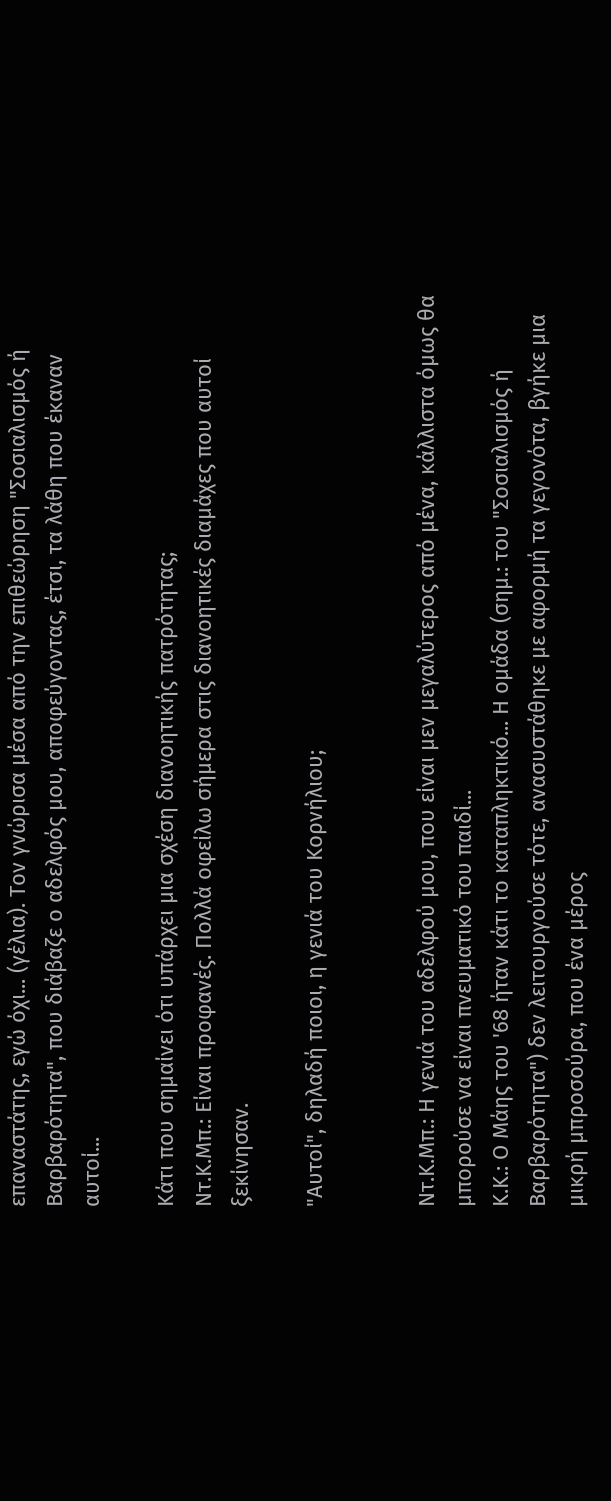επαναστάτης, εγώ όχι... (γέλια). Τον γνώρισα µέσα από την επιθεώρηση "Σοσιαλισµός ή Βαρβαρότητα", που διάβαζε ο αδελφός µου, αποφεύγοντας, έτσι, τα λάθη που έκαναν αυτοί...

Κάτι που σηµαίνει ότι υπάρχει µια σχέση διανοητικής πατρότητας;
Ντ.Κ.Μπ.: Είναι προφανές. Πολλά οφείλω σήµερα στις διανοητικές διαµάχες που αυτοί ξεκίνησαν.

"Αυτοί", δηλαδή ποιοι, η γενιά του Κορνήλιου;


Ντ.Κ.Μπ.: Η γενιά του αδελφού µου, που είναι µεν µεγαλύτερος από µένα, κάλλιστα όµως θα µπορούσε να είναι πνευµατικό του παιδί...
Κ.Κ.: Ο Μάης του '68 ήταν κάτι το καταπληκτικό... Η οµάδα (σηµ.: του "Σοσιαλισµός ή Βαρβαρότητα") δεν λειτουργούσε τότε, ανασυστάθηκε µε αφορµή τα γεγονότα, βγήκε µια µικρή µπροσούρα, που ένα µέρος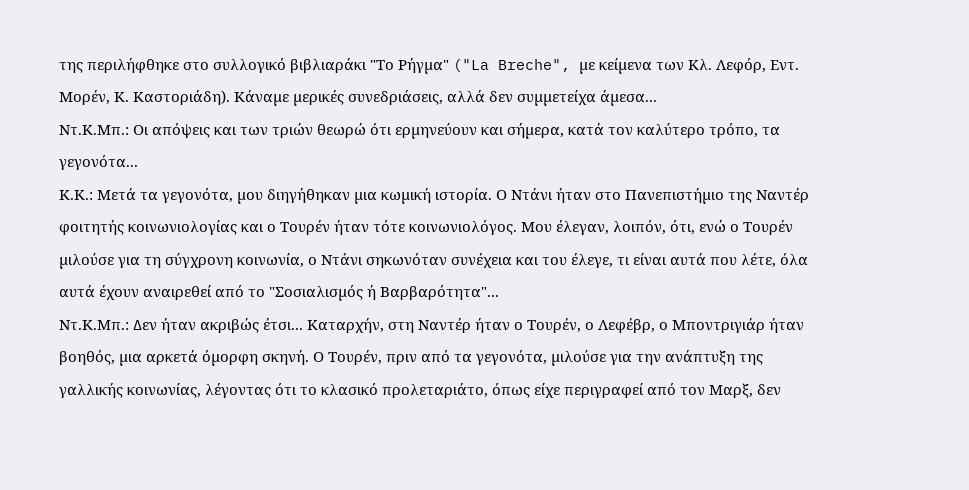της περιλήφθηκε στο συλλογικό βιβλιαράκι "Το Ρήγµα" ("La Breche", µε κείµενα των Κλ. Λεφόρ, Εντ. Μορέν, Κ. Καστοριάδη). Κάναµε µερικές συνεδριάσεις, αλλά δεν συµµετείχα άµεσα...
Ντ.Κ.Μπ.: Οι απόψεις και των τριών θεωρώ ότι ερµηνεύουν και σήµερα, κατά τον καλύτερο τρόπο, τα γεγονότα...
Κ.Κ.: Μετά τα γεγονότα, µου διηγήθηκαν µια κωµική ιστορία. Ο Ντάνι ήταν στο Πανεπιστήµιο της Ναντέρ φοιτητής κοινωνιολογίας και ο Τουρέν ήταν τότε κοινωνιολόγος. Μου έλεγαν, λοιπόν, ότι, ενώ ο Τουρέν µιλούσε για τη σύγχρονη κοινωνία, ο Ντάνι σηκωνόταν συνέχεια και του έλεγε, τι είναι αυτά που λέτε, όλα αυτά έχουν αναιρεθεί από το "Σοσιαλισµός ή Βαρβαρότητα"...
Ντ.Κ.Μπ.: ∆εν ήταν ακριβώς έτσι... Καταρχήν, στη Ναντέρ ήταν ο Τουρέν, ο Λεφέβρ, ο Μποντριγιάρ ήταν βοηθός, µια αρκετά όµορφη σκηνή. Ο Τουρέν, πριν από τα γεγονότα, µιλούσε για την ανάπτυξη της γαλλικής κοινωνίας, λέγοντας ότι το κλασικό προλεταριάτο, όπως είχε περιγραφεί από τον Μαρξ, δεν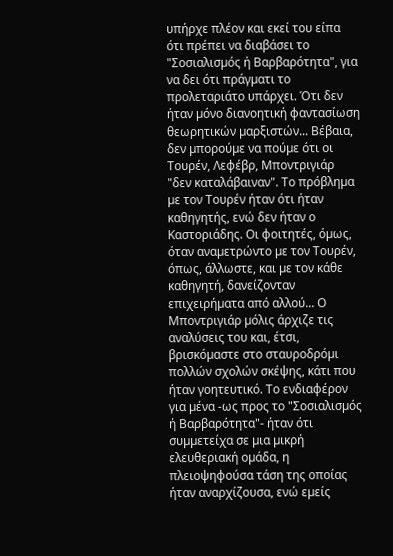υπήρχε πλέον και εκεί του είπα ότι πρέπει να διαβάσει το "Σοσιαλισµός ή Βαρβαρότητα", για να δει ότι πράγµατι το προλεταριάτο υπάρχει. Ότι δεν ήταν µόνο διανοητική φαντασίωση θεωρητικών µαρξιστών... Βέβαια, δεν µπορούµε να πούµε ότι οι Τουρέν, Λεφέβρ, Μποντριγιάρ "δεν καταλάβαιναν". Το πρόβληµα µε τον Τουρέν ήταν ότι ήταν καθηγητής, ενώ δεν ήταν ο Καστοριάδης. Οι φοιτητές, όµως, όταν αναµετρώντο µε τον Τουρέν, όπως, άλλωστε, και µε τον κάθε καθηγητή, δανείζονταν επιχειρήµατα από αλλού... Ο Μποντριγιάρ µόλις άρχιζε τις αναλύσεις του και, έτσι, βρισκόµαστε στο σταυροδρόµι πολλών σχολών σκέψης, κάτι που ήταν γοητευτικό. Το ενδιαφέρον για µένα -ως προς το "Σοσιαλισµός ή Βαρβαρότητα"- ήταν ότι συµµετείχα σε µια µικρή ελευθεριακή οµάδα, η πλειοψηφούσα τάση της οποίας ήταν αναρχίζουσα, ενώ εµείς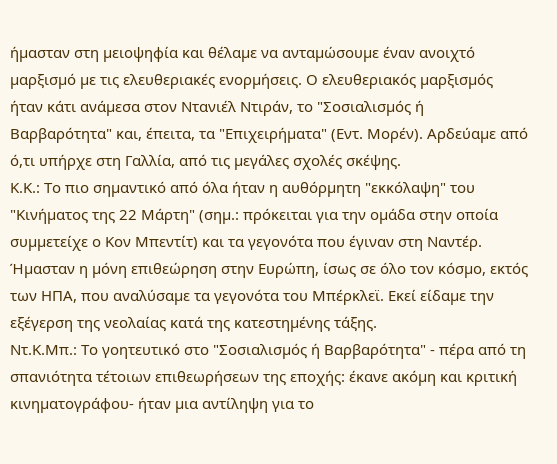ήµασταν στη µειοψηφία και θέλαµε να ανταµώσουµε έναν ανοιχτό µαρξισµό µε τις ελευθεριακές ενορµήσεις. Ο ελευθεριακός µαρξισµός ήταν κάτι ανάµεσα στον Ντανιέλ Ντιράν, το "Σοσιαλισµός ή Βαρβαρότητα" και, έπειτα, τα "Επιχειρήµατα" (Εντ. Μορέν). Αρδεύαµε από ό,τι υπήρχε στη Γαλλία, από τις µεγάλες σχολές σκέψης.
Κ.Κ.: Το πιο σηµαντικό από όλα ήταν η αυθόρµητη "εκκόλαψη" του "Κινήµατος της 22 Μάρτη" (σηµ.: πρόκειται για την οµάδα στην οποία συµµετείχε ο Κον Μπεντίτ) και τα γεγονότα που έγιναν στη Ναντέρ. Ήµασταν η µόνη επιθεώρηση στην Ευρώπη, ίσως σε όλο τον κόσµο, εκτός των ΗΠΑ, που αναλύσαµε τα γεγονότα του Μπέρκλεϊ. Εκεί είδαµε την εξέγερση της νεολαίας κατά της κατεστηµένης τάξης.
Ντ.Κ.Μπ.: Το γοητευτικό στο "Σοσιαλισµός ή Βαρβαρότητα" - πέρα από τη σπανιότητα τέτοιων επιθεωρήσεων της εποχής: έκανε ακόµη και κριτική κινηµατογράφου- ήταν µια αντίληψη για το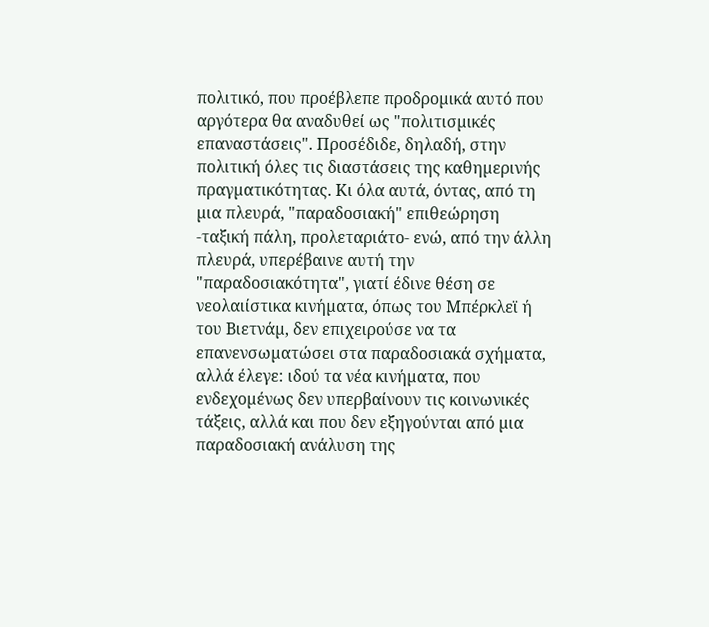πολιτικό, που προέβλεπε προδροµικά αυτό που αργότερα θα αναδυθεί ως "πολιτισµικές επαναστάσεις". Προσέδιδε, δηλαδή, στην πολιτική όλες τις διαστάσεις της καθηµερινής πραγµατικότητας. Κι όλα αυτά, όντας, από τη µια πλευρά, "παραδοσιακή" επιθεώρηση -ταξική πάλη, προλεταριάτο- ενώ, από την άλλη πλευρά, υπερέβαινε αυτή την "παραδοσιακότητα", γιατί έδινε θέση σε νεολαιίστικα κινήµατα, όπως του Μπέρκλεϊ ή του Βιετνάµ, δεν επιχειρούσε να τα επανενσωµατώσει στα παραδοσιακά σχήµατα, αλλά έλεγε: ιδού τα νέα κινήµατα, που ενδεχοµένως δεν υπερβαίνουν τις κοινωνικές τάξεις, αλλά και που δεν εξηγούνται από µια παραδοσιακή ανάλυση της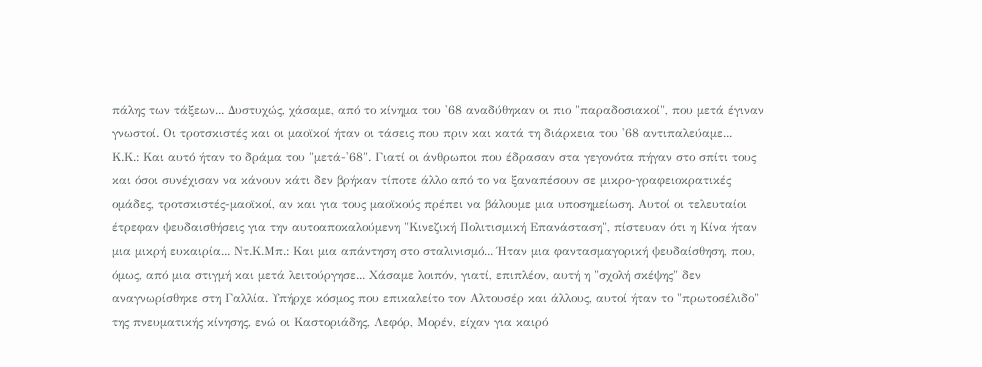πάλης των τάξεων... ∆υστυχώς, χάσαµε, από το κίνηµα του '68 αναδύθηκαν οι πιο "παραδοσιακοί", που µετά έγιναν γνωστοί. Οι τροτσκιστές και οι µαοϊκοί ήταν οι τάσεις που πριν και κατά τη διάρκεια του '68 αντιπαλεύαµε...
Κ.Κ.: Και αυτό ήταν το δράµα του "µετά-'68". Γιατί οι άνθρωποι που έδρασαν στα γεγονότα πήγαν στο σπίτι τους και όσοι συνέχισαν να κάνουν κάτι δεν βρήκαν τίποτε άλλο από το να ξαναπέσουν σε µικρο-γραφειοκρατικές οµάδες, τροτσκιστές-µαοϊκοί, αν και για τους µαοϊκούς πρέπει να βάλουµε µια υποσηµείωση. Αυτοί οι τελευταίοι έτρεφαν ψευδαισθήσεις για την αυτοαποκαλούµενη "Κινεζική Πολιτισµική Επανάσταση", πίστευαν ότι η Κίνα ήταν µια µικρή ευκαιρία... Ντ.Κ.Μπ.: Και µια απάντηση στο σταλινισµό... Ήταν µια φαντασµαγορική ψευδαίσθηση, που, όµως, από µια στιγµή και µετά λειτούργησε... Χάσαµε λοιπόν, γιατί, επιπλέον, αυτή η "σχολή σκέψης" δεν αναγνωρίσθηκε στη Γαλλία. Υπήρχε κόσµος που επικαλείτο τον Αλτουσέρ και άλλους, αυτοί ήταν το "πρωτοσέλιδο" της πνευµατικής κίνησης, ενώ οι Καστοριάδης, Λεφόρ, Μορέν, είχαν για καιρό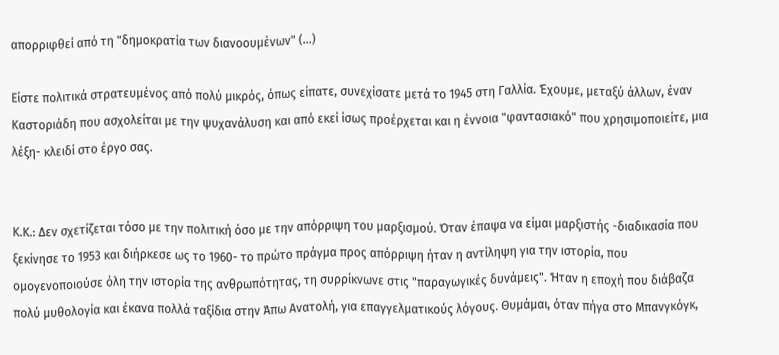απορριφθεί από τη "δηµοκρατία των διανοουµένων" (...)

Είστε πολιτικά στρατευµένος από πολύ µικρός, όπως είπατε, συνεχίσατε µετά το 1945 στη Γαλλία. Έχουµε, µεταξύ άλλων, έναν Καστοριάδη που ασχολείται µε την ψυχανάλυση και από εκεί ίσως προέρχεται και η έννοια "φαντασιακό" που χρησιµοποιείτε, µια λέξη- κλειδί στο έργο σας.


Κ.Κ.: ∆εν σχετίζεται τόσο µε την πολιτική όσο µε την απόρριψη του µαρξισµού. Όταν έπαψα να είµαι µαρξιστής -διαδικασία που ξεκίνησε το 1953 και διήρκεσε ως το 1960- το πρώτο πράγµα προς απόρριψη ήταν η αντίληψη για την ιστορία, που οµογενοποιούσε όλη την ιστορία της ανθρωπότητας, τη συρρίκνωνε στις "παραγωγικές δυνάµεις". Ήταν η εποχή που διάβαζα πολύ µυθολογία και έκανα πολλά ταξίδια στην Άπω Ανατολή, για επαγγελµατικούς λόγους. Θυµάµαι, όταν πήγα στο Μπανγκόγκ,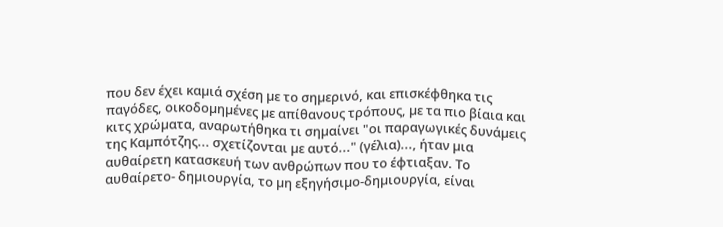που δεν έχει καµιά σχέση µε το σηµερινό, και επισκέφθηκα τις παγόδες, οικοδοµηµένες µε απίθανους τρόπους, µε τα πιο βίαια και κιτς χρώµατα, αναρωτήθηκα τι σηµαίνει "οι παραγωγικές δυνάµεις της Καµπότζης... σχετίζονται µε αυτό..." (γέλια)..., ήταν µια αυθαίρετη κατασκευή των ανθρώπων που το έφτιαξαν. Το αυθαίρετο- δηµιουργία, το µη εξηγήσιµο-δηµιουργία, είναι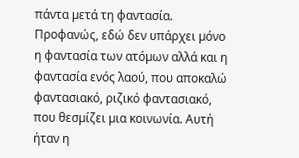πάντα µετά τη φαντασία. Προφανώς, εδώ δεν υπάρχει µόνο η φαντασία των ατόµων αλλά και η φαντασία ενός λαού, που αποκαλώ φαντασιακό, ριζικό φαντασιακό, που θεσµίζει µια κοινωνία. Αυτή ήταν η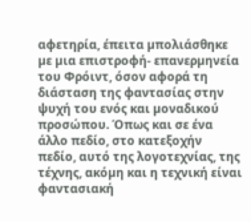αφετηρία, έπειτα µπολιάσθηκε µε µια επιστροφή- επανερµηνεία του Φρόιντ, όσον αφορά τη διάσταση της φαντασίας στην ψυχή του ενός και µοναδικού προσώπου. Όπως και σε ένα άλλο πεδίο, στο κατεξοχήν πεδίο, αυτό της λογοτεχνίας, της τέχνης, ακόµη και η τεχνική είναι φαντασιακή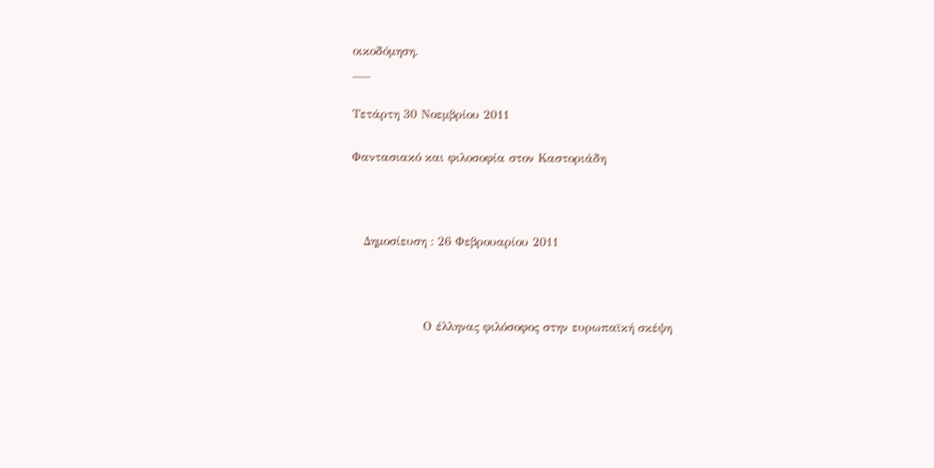οικοδόµηση.
___

Τετάρτη 30 Νοεμβρίου 2011

Φαντασιακό και φιλοσοφία στον Καστοριάδη



   Δημοσίευση : 26 Φεβρουαρίου 2011



                  Ο έλληνας φιλόσοφος στην ευρωπαϊκή σκέψη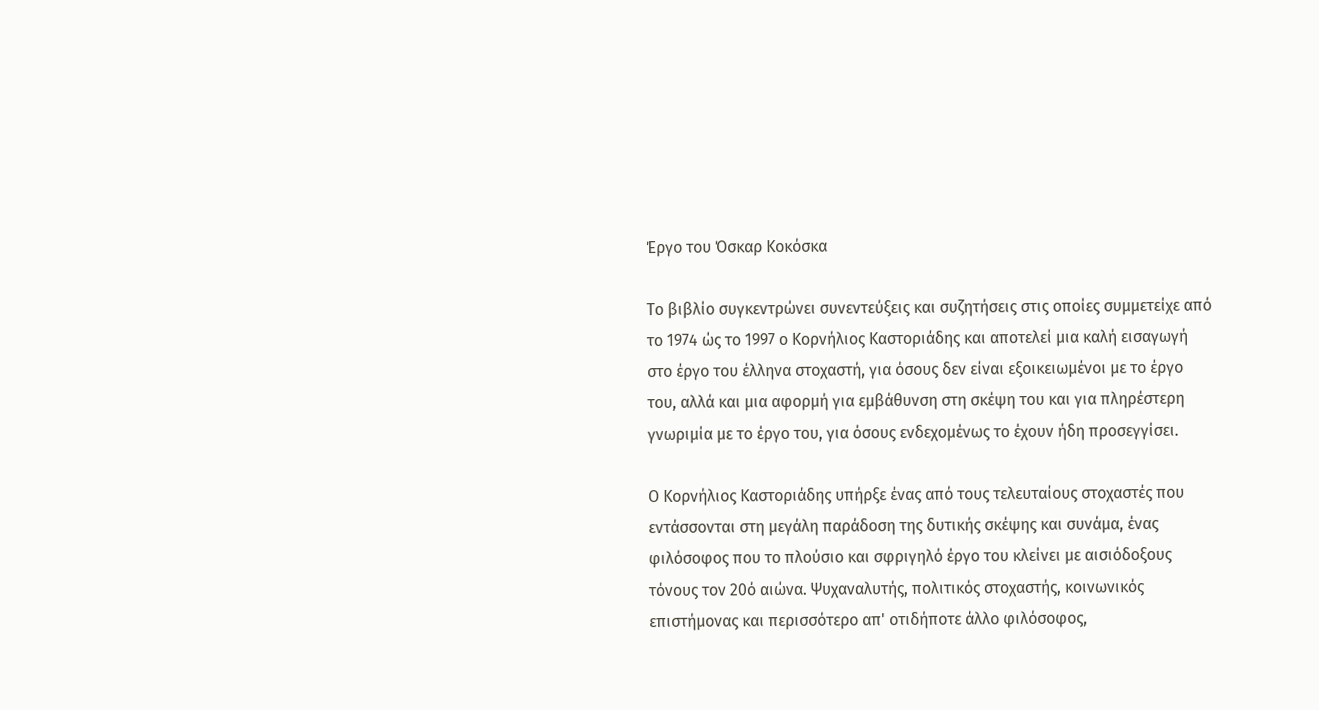Έργο του Όσκαρ Κοκόσκα

Το βιβλίο συγκεντρώνει συνεντεύξεις και συζητήσεις στις οποίες συμμετείχε από το 1974 ώς το 1997 ο Κορνήλιος Καστοριάδης και αποτελεί μια καλή εισαγωγή στο έργο του έλληνα στοχαστή, για όσους δεν είναι εξοικειωμένοι με το έργο του, αλλά και μια αφορμή για εμβάθυνση στη σκέψη του και για πληρέστερη γνωριμία με το έργο του, για όσους ενδεχομένως το έχουν ήδη προσεγγίσει.

Ο Κορνήλιος Καστοριάδης υπήρξε ένας από τους τελευταίους στοχαστές που εντάσσονται στη μεγάλη παράδοση της δυτικής σκέψης και συνάμα, ένας φιλόσοφος που το πλούσιο και σφριγηλό έργο του κλείνει με αισιόδοξους τόνους τον 20ό αιώνα. Ψυχαναλυτής, πολιτικός στοχαστής, κοινωνικός επιστήμονας και περισσότερο απ' οτιδήποτε άλλο φιλόσοφος,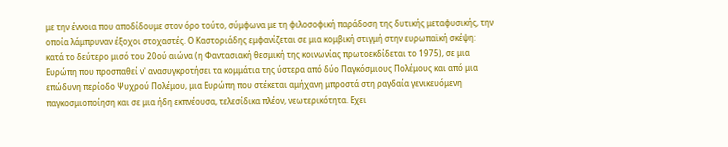με την έννοια που αποδίδουμε στον όρο τούτο, σύμφωνα με τη φιλοσοφική παράδοση της δυτικής μεταφυσικής, την οποία λάμπρυναν έξοχοι στοχαστές. Ο Καστοριάδης εμφανίζεται σε μια κομβική στιγμή στην ευρωπαϊκή σκέψη: κατά το δεύτερο μισό του 20ού αιώνα (η Φαντασιακή θεσμική της κοινωνίας πρωτοεκδίδεται το 1975), σε μια Ευρώπη που προσπαθεί ν' ανασυγκροτήσει τα κομμάτια της ύστερα από δύο Παγκόσμιους Πολέμους και από μια επώδυνη περίοδο Ψυχρού Πολέμου, μια Ευρώπη που στέκεται αμήχανη μπροστά στη ραγδαία γενικευόμενη παγκοσμιοποίηση και σε μια ήδη εκπνέουσα, τελεσίδικα πλέον, νεωτερικότητα. Εχει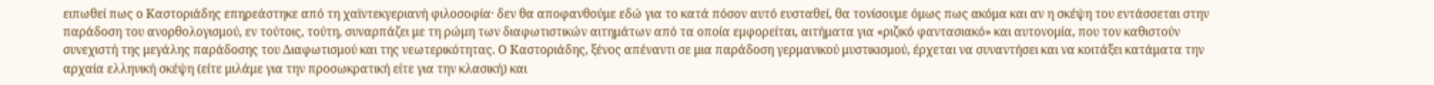ειπωθεί πως ο Καστοριάδης επηρεάστηκε από τη χαϊντεκγεριανή φιλοσοφία· δεν θα αποφανθούμε εδώ για το κατά πόσον αυτό ευσταθεί, θα τονίσουμε όμως πως ακόμα και αν η σκέψη του εντάσσεται στην παράδοση του ανορθολογισμού, εν τούτοις, τούτη, συναρπάζει με τη ρώμη των διαφωτιστικών αιτημάτων από τα οποία εμφορείται, αιτήματα για «ριζικό φαντασιακό» και αυτονομία, που τον καθιστούν συνεχιστή της μεγάλης παράδοσης του Διαφωτισμού και της νεωτερικότητας. Ο Καστοριάδης, ξένος απέναντι σε μια παράδοση γερμανικού μυστικισμού, έρχεται να συναντήσει και να κοιτάξει κατάματα την αρχαία ελληνική σκέψη (είτε μιλάμε για την προσωκρατική είτε για την κλασική) και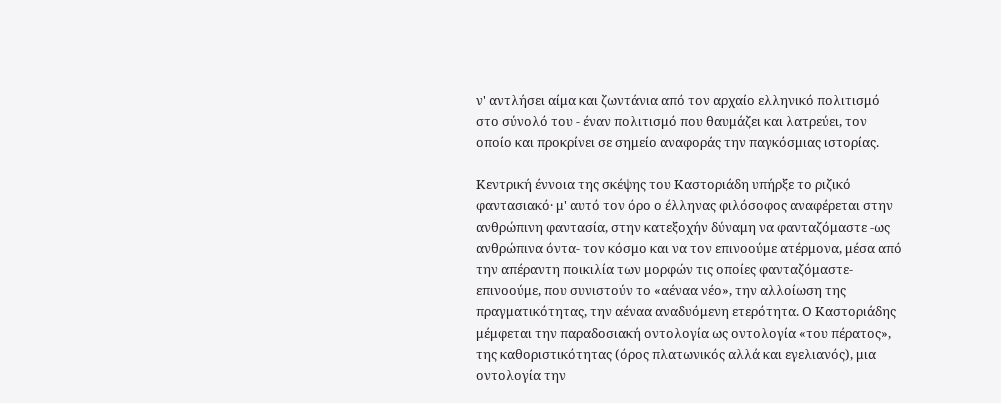ν' αντλήσει αίμα και ζωντάνια από τον αρχαίο ελληνικό πολιτισμό στο σύνολό του - έναν πολιτισμό που θαυμάζει και λατρεύει, τον οποίο και προκρίνει σε σημείο αναφοράς την παγκόσμιας ιστορίας.

Κεντρική έννοια της σκέψης του Καστοριάδη υπήρξε το ριζικό φαντασιακό· μ' αυτό τον όρο ο έλληνας φιλόσοφος αναφέρεται στην ανθρώπινη φαντασία, στην κατεξοχήν δύναμη να φανταζόμαστε -ως ανθρώπινα όντα- τον κόσμο και να τον επινοούμε ατέρμονα, μέσα από την απέραντη ποικιλία των μορφών τις οποίες φανταζόμαστε-επινοούμε, που συνιστούν το «αέναα νέο», την αλλοίωση της πραγματικότητας, την αέναα αναδυόμενη ετερότητα. Ο Καστοριάδης μέμφεται την παραδοσιακή οντολογία ως οντολογία «του πέρατος», της καθοριστικότητας (όρος πλατωνικός αλλά και εγελιανός), μια οντολογία την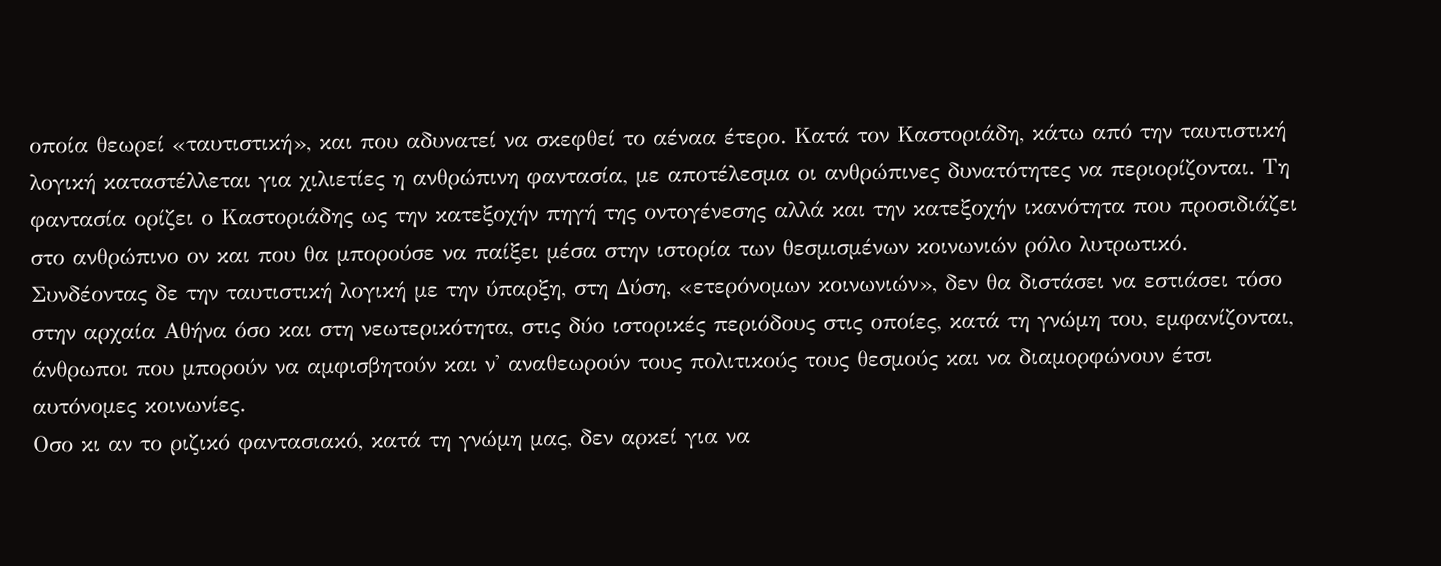οποία θεωρεί «ταυτιστική», και που αδυνατεί να σκεφθεί το αέναα έτερο. Κατά τον Καστοριάδη, κάτω από την ταυτιστική λογική καταστέλλεται για χιλιετίες η ανθρώπινη φαντασία, με αποτέλεσμα οι ανθρώπινες δυνατότητες να περιορίζονται. Τη φαντασία ορίζει ο Καστοριάδης ως την κατεξοχήν πηγή της οντογένεσης αλλά και την κατεξοχήν ικανότητα που προσιδιάζει στο ανθρώπινο ον και που θα μπορούσε να παίξει μέσα στην ιστορία των θεσμισμένων κοινωνιών ρόλο λυτρωτικό. Συνδέοντας δε την ταυτιστική λογική με την ύπαρξη, στη Δύση, «ετερόνομων κοινωνιών», δεν θα διστάσει να εστιάσει τόσο στην αρχαία Αθήνα όσο και στη νεωτερικότητα, στις δύο ιστορικές περιόδους στις οποίες, κατά τη γνώμη του, εμφανίζονται, άνθρωποι που μπορούν να αμφισβητούν και ν' αναθεωρούν τους πολιτικούς τους θεσμούς και να διαμορφώνουν έτσι αυτόνομες κοινωνίες.
Οσο κι αν το ριζικό φαντασιακό, κατά τη γνώμη μας, δεν αρκεί για να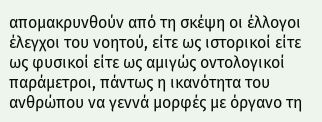απομακρυνθούν από τη σκέψη οι έλλογοι έλεγχοι του νοητού, είτε ως ιστορικοί είτε ως φυσικοί είτε ως αμιγώς οντολογικοί παράμετροι, πάντως η ικανότητα του ανθρώπου να γεννά μορφές με όργανο τη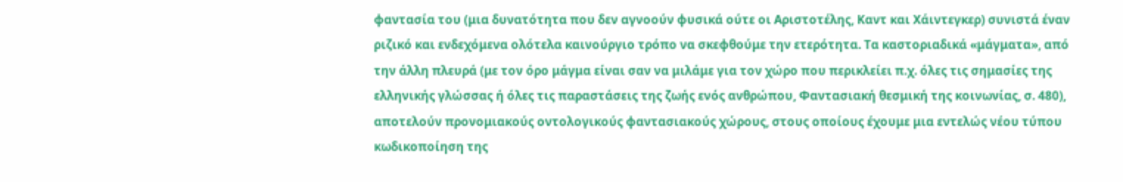φαντασία του (μια δυνατότητα που δεν αγνοούν φυσικά ούτε οι Αριστοτέλης, Καντ και Χάιντεγκερ) συνιστά έναν ριζικό και ενδεχόμενα ολότελα καινούργιο τρόπο να σκεφθούμε την ετερότητα. Τα καστοριαδικά «μάγματα», από την άλλη πλευρά (με τον όρο μάγμα είναι σαν να μιλάμε για τον χώρο που περικλείει π.χ. όλες τις σημασίες της ελληνικής γλώσσας ή όλες τις παραστάσεις της ζωής ενός ανθρώπου, Φαντασιακή θεσμική της κοινωνίας, σ. 480), αποτελούν προνομιακούς οντολογικούς φαντασιακούς χώρους, στους οποίους έχουμε μια εντελώς νέου τύπου κωδικοποίηση της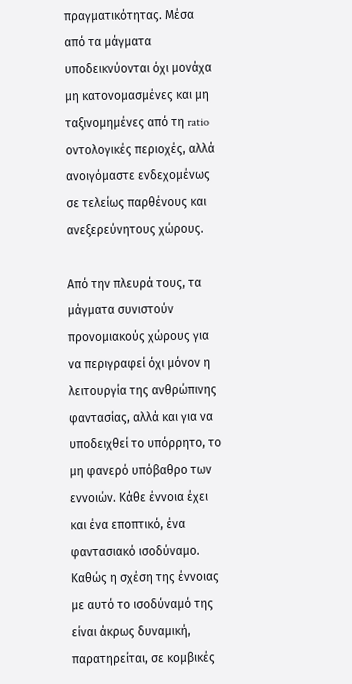πραγματικότητας. Μέσα από τα μάγματα υποδεικνύονται όχι μονάχα μη κατονομασμένες και μη ταξινομημένες από τη ratio οντολογικές περιοχές, αλλά ανοιγόμαστε ενδεχομένως σε τελείως παρθένους και ανεξερεύνητους χώρους.

Από την πλευρά τους, τα μάγματα συνιστούν προνομιακούς χώρους για να περιγραφεί όχι μόνον η λειτουργία της ανθρώπινης φαντασίας, αλλά και για να υποδειχθεί το υπόρρητο, το μη φανερό υπόβαθρο των εννοιών. Κάθε έννοια έχει και ένα εποπτικό, ένα φαντασιακό ισοδύναμο. Καθώς η σχέση της έννοιας με αυτό το ισοδύναμό της είναι άκρως δυναμική, παρατηρείται, σε κομβικές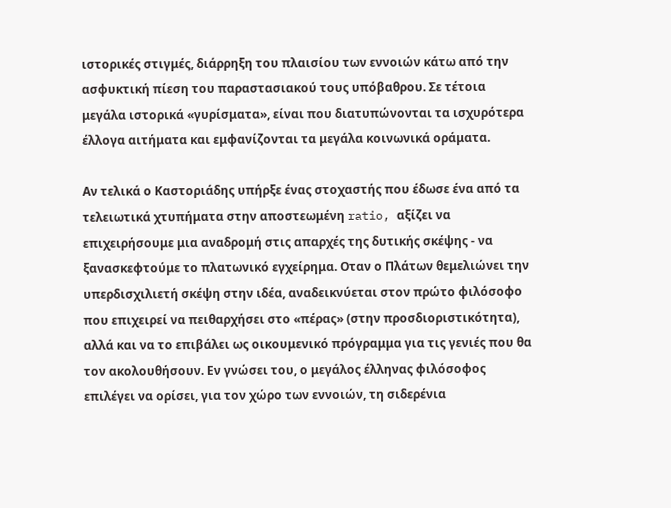ιστορικές στιγμές, διάρρηξη του πλαισίου των εννοιών κάτω από την ασφυκτική πίεση του παραστασιακού τους υπόβαθρου. Σε τέτοια μεγάλα ιστορικά «γυρίσματα», είναι που διατυπώνονται τα ισχυρότερα έλλογα αιτήματα και εμφανίζονται τα μεγάλα κοινωνικά οράματα.

Αν τελικά ο Καστοριάδης υπήρξε ένας στοχαστής που έδωσε ένα από τα τελειωτικά χτυπήματα στην αποστεωμένη ratio, αξίζει να επιχειρήσουμε μια αναδρομή στις απαρχές της δυτικής σκέψης - να ξανασκεφτούμε το πλατωνικό εγχείρημα. Οταν ο Πλάτων θεμελιώνει την υπερδισχιλιετή σκέψη στην ιδέα, αναδεικνύεται στον πρώτο φιλόσοφο που επιχειρεί να πειθαρχήσει στο «πέρας» (στην προσδιοριστικότητα), αλλά και να το επιβάλει ως οικουμενικό πρόγραμμα για τις γενιές που θα τον ακολουθήσουν. Εν γνώσει του, ο μεγάλος έλληνας φιλόσοφος επιλέγει να ορίσει, για τον χώρο των εννοιών, τη σιδερένια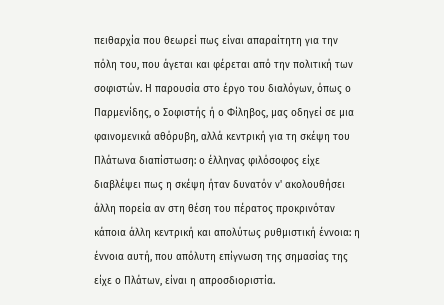πειθαρχία που θεωρεί πως είναι απαραίτητη για την πόλη του, που άγεται και φέρεται από την πολιτική των σοφιστών. Η παρουσία στο έργο του διαλόγων, όπως ο Παρμενίδης, ο Σοφιστής ή ο Φίληβος, μας οδηγεί σε μια φαινομενικά αθόρυβη, αλλά κεντρική για τη σκέψη του Πλάτωνα διαπίστωση: ο έλληνας φιλόσοφος είχε διαβλέψει πως η σκέψη ήταν δυνατόν ν' ακολουθήσει άλλη πορεία αν στη θέση του πέρατος προκρινόταν κάποια άλλη κεντρική και απολύτως ρυθμιστική έννοια: η έννοια αυτή, που απόλυτη επίγνωση της σημασίας της είχε ο Πλάτων, είναι η απροσδιοριστία.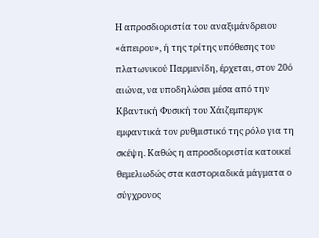Η απροσδιοριστία του αναξιμάνδρειου «άπειρου», ή της τρίτης υπόθεσης του πλατωνικού Παρμενίδη, έρχεται, στον 20ό αιώνα, να υποδηλώσει μέσα από την Κβαντική Φυσική του Χάιζεμπεργκ εμφαντικά τον ρυθμιστικό της ρόλο για τη σκέψη. Καθώς η απροσδιοριστία κατοικεί θεμελιωδώς στα καστοριαδικά μάγματα ο σύγχρονος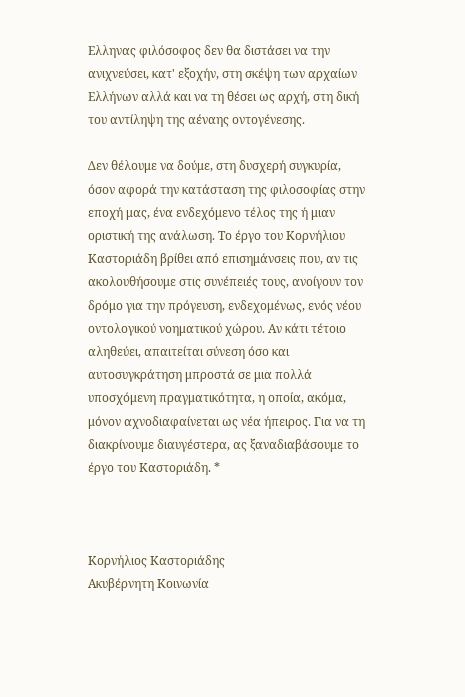Ελληνας φιλόσοφος δεν θα διστάσει να την ανιχνεύσει, κατ' εξοχήν, στη σκέψη των αρχαίων Ελλήνων αλλά και να τη θέσει ως αρχή, στη δική του αντίληψη της αέναης οντογένεσης.

Δεν θέλουμε να δούμε, στη δυσχερή συγκυρία, όσον αφορά την κατάσταση της φιλοσοφίας στην εποχή μας, ένα ενδεχόμενο τέλος της ή μιαν οριστική της ανάλωση. Το έργο του Κορνήλιου Καστοριάδη βρίθει από επισημάνσεις που, αν τις ακολουθήσουμε στις συνέπειές τους, ανοίγουν τον δρόμο για την πρόγευση, ενδεχομένως, ενός νέου οντολογικού νοηματικού χώρου. Αν κάτι τέτοιο αληθεύει, απαιτείται σύνεση όσο και αυτοσυγκράτηση μπροστά σε μια πολλά υποσχόμενη πραγματικότητα, η οποία, ακόμα, μόνον αχνοδιαφαίνεται ως νέα ήπειρος. Για να τη διακρίνουμε διαυγέστερα, ας ξαναδιαβάσουμε το έργο του Καστοριάδη. *



Κορνήλιος Καστοριάδης
Ακυβέρνητη Κοινωνία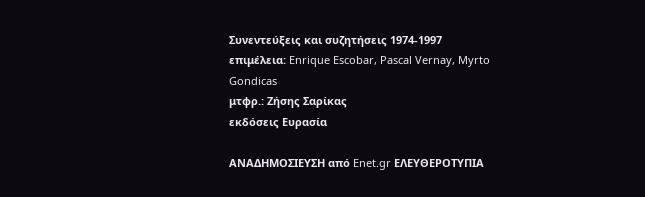Συνεντεύξεις και συζητήσεις 1974-1997
επιμέλεια: Enrique Escobar, Pascal Vernay, Myrto Gondicas
μτφρ.: Ζήσης Σαρίκας
εκδόσεις Ευρασία

ΑΝΑΔΗΜΟΣΙΕΥΣΗ από Enet.gr ΕΛΕΥΘΕΡΟΤΥΠΙΑ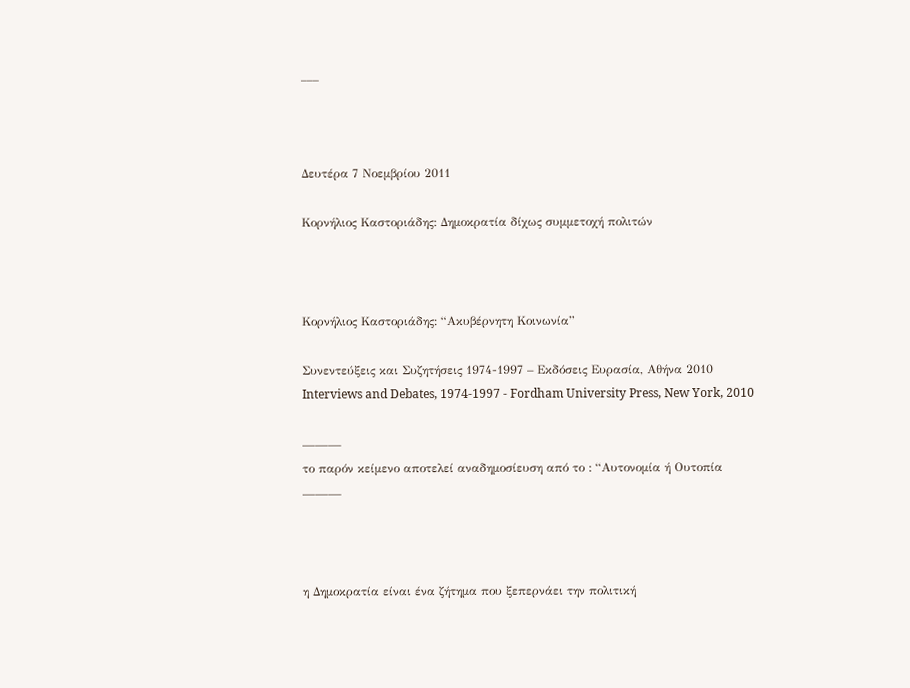___



Δευτέρα 7 Νοεμβρίου 2011

Κορνήλιος Καστοριάδης: Δημοκρατία δίχως συμμετοχή πολιτών



Κορνήλιος Καστοριάδης: “Ακυβέρνητη Κοινωνία”

Συνεντεύξεις και Συζητήσεις 1974-1997 – Εκδόσεις Ευρασία, Αθήνα 2010
Interviews and Debates, 1974-1997 - Fordham University Press, New York, 2010

———
το παρόν κείμενο αποτελεί αναδημοσίευση από το : “Αυτονομία ή Ουτοπία
———



η Δημοκρατία είναι ένα ζήτημα που ξεπερνάει την πολιτική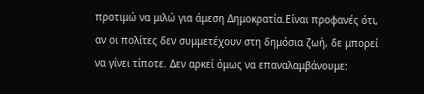προτιμώ να μιλώ για άμεση Δημοκρατία.Είναι προφανές ότι, αν οι πολίτες δεν συμμετέχουν στη δημόσια ζωή, δε μπορεί να γίνει τίποτε. Δεν αρκεί όμως να επαναλαμβάνουμε: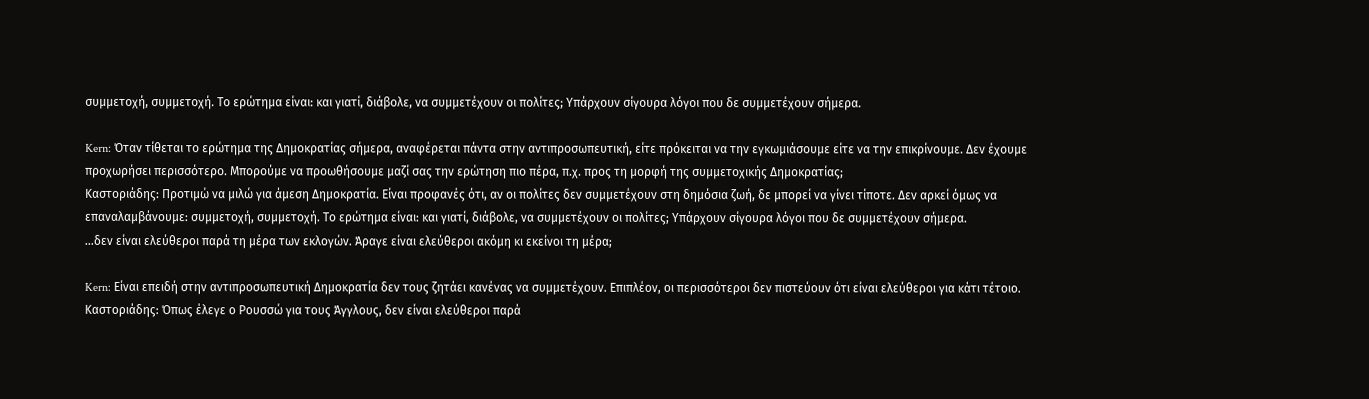συμμετοχή, συμμετοχή. Το ερώτημα είναι: και γιατί, διάβολε, να συμμετέχουν οι πολίτες; Υπάρχουν σίγουρα λόγοι που δε συμμετέχουν σήμερα.

Kern: Όταν τίθεται το ερώτημα της Δημοκρατίας σήμερα, αναφέρεται πάντα στην αντιπροσωπευτική, είτε πρόκειται να την εγκωμιάσουμε είτε να την επικρίνουμε. Δεν έχουμε προχωρήσει περισσότερο. Μπορούμε να προωθήσουμε μαζί σας την ερώτηση πιο πέρα, π.χ. προς τη μορφή της συμμετοχικής Δημοκρατίας;
Καστοριάδης: Προτιμώ να μιλώ για άμεση Δημοκρατία. Είναι προφανές ότι, αν οι πολίτες δεν συμμετέχουν στη δημόσια ζωή, δε μπορεί να γίνει τίποτε. Δεν αρκεί όμως να επαναλαμβάνουμε: συμμετοχή, συμμετοχή. Το ερώτημα είναι: και γιατί, διάβολε, να συμμετέχουν οι πολίτες; Υπάρχουν σίγουρα λόγοι που δε συμμετέχουν σήμερα.
…δεν είναι ελεύθεροι παρά τη μέρα των εκλογών. Άραγε είναι ελεύθεροι ακόμη κι εκείνοι τη μέρα;

Kern: Είναι επειδή στην αντιπροσωπευτική Δημοκρατία δεν τους ζητάει κανένας να συμμετέχουν. Επιπλέον, οι περισσότεροι δεν πιστεύουν ότι είναι ελεύθεροι για κάτι τέτοιο.
Καστοριάδης: Όπως έλεγε ο Ρουσσώ για τους Άγγλους, δεν είναι ελεύθεροι παρά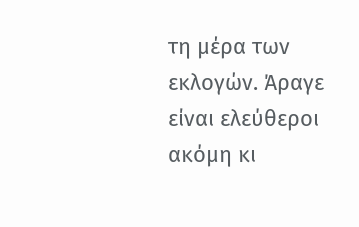τη μέρα των εκλογών. Άραγε είναι ελεύθεροι ακόμη κι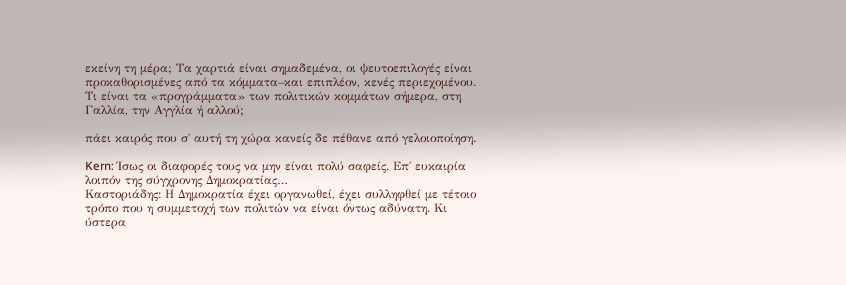εκείνη τη μέρα; Τα χαρτιά είναι σημαδεμένα, οι ψευτοεπιλογές είναι προκαθορισμένες από τα κόμματα–και επιπλέον, κενές περιεχομένου. Τι είναι τα «προγράμματα» των πολιτικών κομμάτων σήμερα, στη Γαλλία, την Αγγλία ή αλλού;

πάει καιρός που σ΄ αυτή τη χώρα κανείς δε πέθανε από γελοιοποίηση.

Kern: Ίσως οι διαφορές τους να μην είναι πολύ σαφείς. Επ΄ ευκαιρία λοιπόν της σύγχρονης Δημοκρατίας…
Καστοριάδης: Η Δημοκρατία έχει οργανωθεί, έχει συλληφθεί με τέτοιο τρόπο που η συμμετοχή των πολιτών να είναι όντως αδύνατη. Κι ύστερα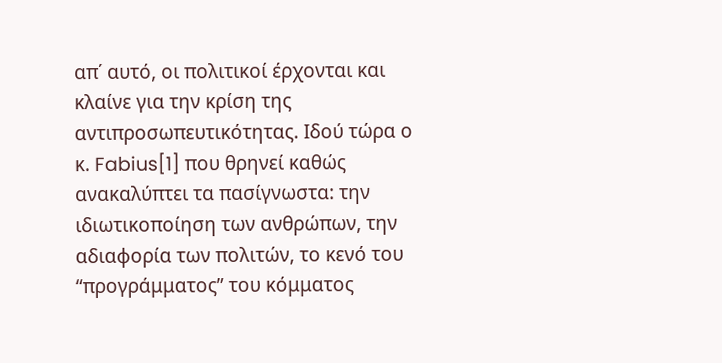απ΄ αυτό, οι πολιτικοί έρχονται και κλαίνε για την κρίση της αντιπροσωπευτικότητας. Ιδού τώρα ο κ. Fabius[1] που θρηνεί καθώς ανακαλύπτει τα πασίγνωστα: την ιδιωτικοποίηση των ανθρώπων, την αδιαφορία των πολιτών, το κενό του “προγράμματος” του κόμματος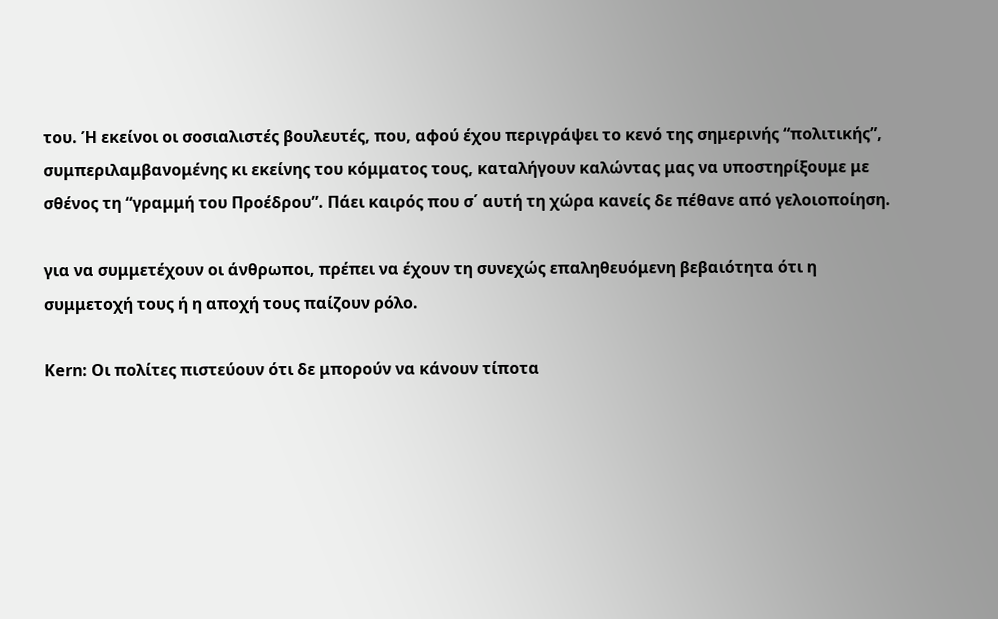του. Ή εκείνοι οι σοσιαλιστές βουλευτές, που, αφού έχου περιγράψει το κενό της σημερινής “πολιτικής”, συμπεριλαμβανομένης κι εκείνης του κόμματος τους, καταλήγουν καλώντας μας να υποστηρίξουμε με σθένος τη “γραμμή του Προέδρου”. Πάει καιρός που σ΄ αυτή τη χώρα κανείς δε πέθανε από γελοιοποίηση.

για να συμμετέχουν οι άνθρωποι, πρέπει να έχουν τη συνεχώς επαληθευόμενη βεβαιότητα ότι η συμμετοχή τους ή η αποχή τους παίζουν ρόλο.

Kern: Οι πολίτες πιστεύουν ότι δε μπορούν να κάνουν τίποτα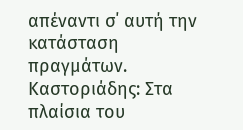απέναντι σ΄ αυτή την κατάσταση πραγμάτων.
Καστοριάδης: Στα πλαίσια του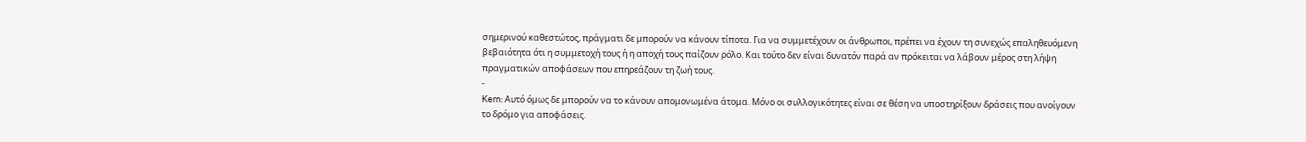σημερινού καθεστώτος, πράγματι δε μπορούν να κάνουν τίποτα. Για να συμμετέχουν οι άνθρωποι, πρέπει να έχουν τη συνεχώς επαληθευόμενη βεβαιότητα ότι η συμμετοχή τους ή η αποχή τους παίζουν ρόλο. Και τούτο δεν είναι δυνατόν παρά αν πρόκειται να λάβουν μέρος στη λήψη πραγματικών αποφάσεων που επηρεάζουν τη ζωή τους.
-
Kern: Αυτό όμως δε μπορούν να το κάνουν απομονωμένα άτομα. Μόνο οι συλλογικότητες είναι σε θέση να υποστηρίξουν δράσεις που ανοίγουν το δρόμο για αποφάσεις.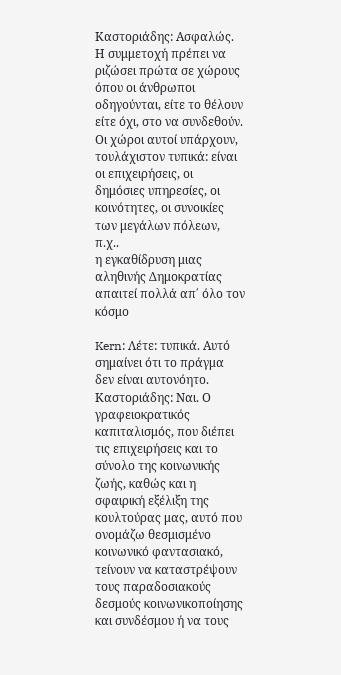Καστοριάδης: Ασφαλώς. Η συμμετοχή πρέπει να ριζώσει πρώτα σε χώρους όπου οι άνθρωποι οδηγούνται, είτε το θέλουν είτε όχι, στο να συνδεθούν. Οι χώροι αυτοί υπάρχουν, τουλάχιστον τυπικά: είναι οι επιχειρήσεις, οι δημόσιες υπηρεσίες, οι κοινότητες, οι συνοικίες των μεγάλων πόλεων, π.χ..
η εγκαθίδρυση μιας αληθινής Δημοκρατίας απαιτεί πολλά απ΄ όλο τον κόσμο

Kern: Λέτε: τυπικά. Αυτό σημαίνει ότι το πράγμα δεν είναι αυτονόητο.
Καστοριάδης: Ναι. Ο γραφειοκρατικός καπιταλισμός, που διέπει τις επιχειρήσεις και το σύνολο της κοινωνικής ζωής, καθώς και η σφαιρική εξέλιξη της κουλτούρας μας, αυτό που ονομάζω θεσμισμένο κοινωνικό φαντασιακό, τείνουν να καταστρέψουν τους παραδοσιακούς δεσμούς κοινωνικοποίησης και συνδέσμου ή να τους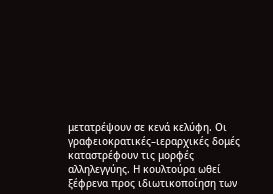μετατρέψουν σε κενά κελύφη. Οι γραφειοκρατικές–ιεραρχικές δομές καταστρέφουν τις μορφές αλληλεγγύης. Η κουλτούρα ωθεί ξέφρενα προς ιδιωτικοποίηση των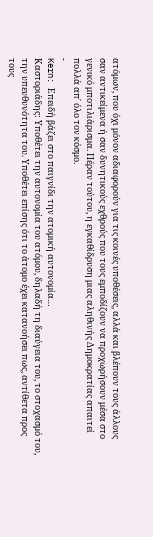ατόμων, που όχι μόνον αδιαφορούν για τις κοινές υποθέσεις, αλλά και βλέπουν τους άλλους σαν αντικείμενα ή σαν δυνητικούς εχθρούς που τους εμποδίζουν να προχωρήσουν μέσα στο γενικό μποτιλιάρισμα. Πέραν τούτου, η εγκαθίδρυση μιας αληθινής Δημοκρατίας απαιτεί πολλά απ΄ όλο τον κόσμο.
-
Kern: Επειδή βάζει στο παιγνίδι την ατομική αυτονομία…
Καστοριάδης: Υποθέτει την αυτονομία του ατόμου, δηλαδή τη διαύγεια του, το στοχασμό του, την υπευθυνότητα του. Υποθέτει επίσης ότι το άτομο έχει κατανοήσει πως, αντίθετα προς τους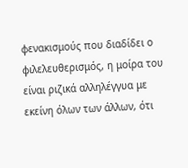φενακισμούς που διαδίδει ο φιλελευθερισμός, η μοίρα του είναι ριζικά αλληλέγγυα με εκείνη όλων των άλλων, ότι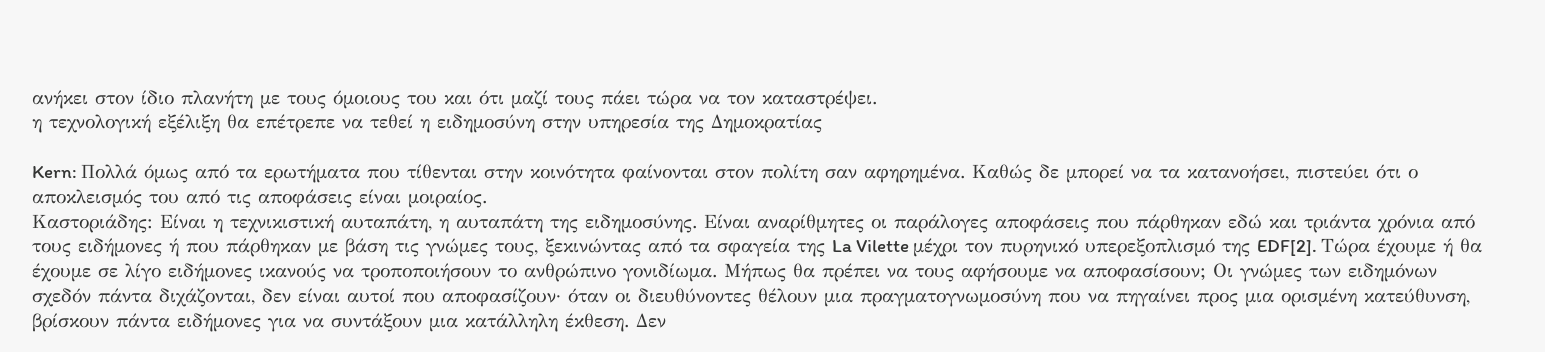ανήκει στον ίδιο πλανήτη με τους όμοιους του και ότι μαζί τους πάει τώρα να τον καταστρέψει.
η τεχνολογική εξέλιξη θα επέτρεπε να τεθεί η ειδημοσύνη στην υπηρεσία της Δημοκρατίας

Kern: Πολλά όμως από τα ερωτήματα που τίθενται στην κοινότητα φαίνονται στον πολίτη σαν αφηρημένα. Καθώς δε μπορεί να τα κατανοήσει, πιστεύει ότι ο αποκλεισμός του από τις αποφάσεις είναι μοιραίος.
Καστοριάδης: Είναι η τεχνικιστική αυταπάτη, η αυταπάτη της ειδημοσύνης. Είναι αναρίθμητες οι παράλογες αποφάσεις που πάρθηκαν εδώ και τριάντα χρόνια από τους ειδήμονες ή που πάρθηκαν με βάση τις γνώμες τους, ξεκινώντας από τα σφαγεία της La Vilette μέχρι τον πυρηνικό υπερεξοπλισμό της EDF[2]. Τώρα έχουμε ή θα έχουμε σε λίγο ειδήμονες ικανούς να τροποποιήσουν το ανθρώπινο γονιδίωμα. Μήπως θα πρέπει να τους αφήσουμε να αποφασίσουν; Οι γνώμες των ειδημόνων σχεδόν πάντα διχάζονται, δεν είναι αυτοί που αποφασίζουν· όταν οι διευθύνοντες θέλουν μια πραγματογνωμοσύνη που να πηγαίνει προς μια ορισμένη κατεύθυνση, βρίσκουν πάντα ειδήμονες για να συντάξουν μια κατάλληλη έκθεση. Δεν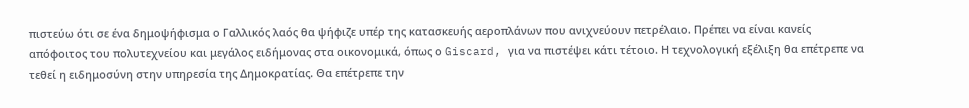πιστεύω ότι σε ένα δημοψήφισμα ο Γαλλικός λαός θα ψήφιζε υπέρ της κατασκευής αεροπλάνων που ανιχνεύουν πετρέλαιο. Πρέπει να είναι κανείς απόφοιτος του πολυτεχνείου και μεγάλος ειδήμονας στα οικονομικά, όπως ο Giscard, για να πιστέψει κάτι τέτοιο. Η τεχνολογική εξέλιξη θα επέτρεπε να τεθεί η ειδημοσύνη στην υπηρεσία της Δημοκρατίας. Θα επέτρεπε την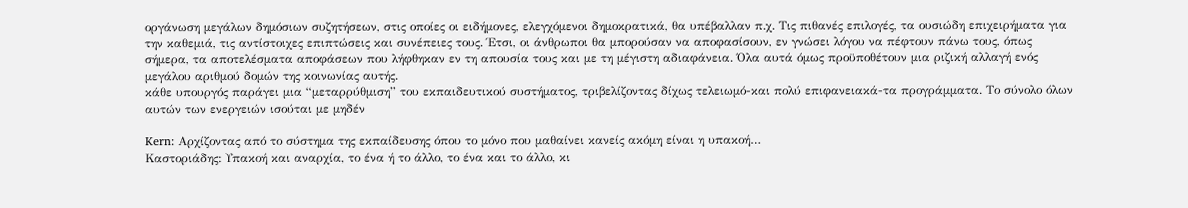οργάνωση μεγάλων δημόσιων συζητήσεων, στις οποίες οι ειδήμονες, ελεγχόμενοι δημοκρατικά, θα υπέβαλλαν π.χ. Τις πιθανές επιλογές, τα ουσιώδη επιχειρήματα για την καθεμιά, τις αντίστοιχες επιπτώσεις και συνέπειες τους. Έτσι, οι άνθρωποι θα μπορούσαν να αποφασίσουν, εν γνώσει λόγου να πέφτουν πάνω τους, όπως σήμερα, τα αποτελέσματα αποφάσεων που λήφθηκαν εν τη απουσία τους και με τη μέγιστη αδιαφάνεια. Όλα αυτά όμως προϋποθέτουν μια ριζική αλλαγή ενός μεγάλου αριθμού δομών της κοινωνίας αυτής.
κάθε υπουργός παράγει μια “μεταρρύθμιση” του εκπαιδευτικού συστήματος, τριβελίζοντας δίχως τελειωμό-και πολύ επιφανειακά-τα προγράμματα. Το σύνολο όλων αυτών των ενεργειών ισούται με μηδέν

Kern: Αρχίζοντας από το σύστημα της εκπαίδευσης όπου το μόνο που μαθαίνει κανείς ακόμη είναι η υπακοή…
Καστοριάδης: Υπακοή και αναρχία, το ένα ή το άλλο, το ένα και το άλλο, κι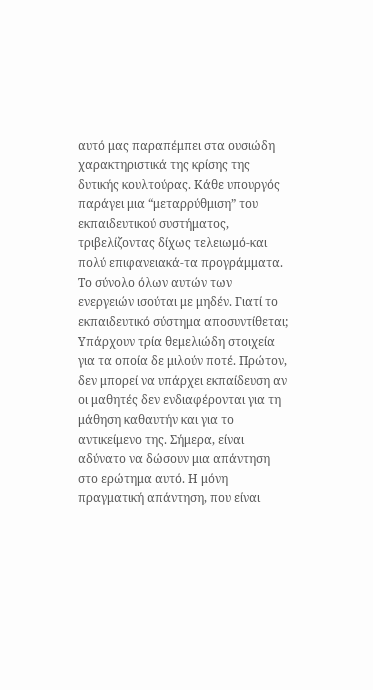αυτό μας παραπέμπει στα ουσιώδη χαρακτηριστικά της κρίσης της δυτικής κουλτούρας. Κάθε υπουργός παράγει μια “μεταρρύθμιση” του εκπαιδευτικού συστήματος, τριβελίζοντας δίχως τελειωμό-και πολύ επιφανειακά-τα προγράμματα. Το σύνολο όλων αυτών των ενεργειών ισούται με μηδέν. Γιατί το εκπαιδευτικό σύστημα αποσυντίθεται; Υπάρχουν τρία θεμελιώδη στοιχεία για τα οποία δε μιλούν ποτέ. Πρώτον, δεν μπορεί να υπάρχει εκπαίδευση αν οι μαθητές δεν ενδιαφέρονται για τη μάθηση καθαυτήν και για το αντικείμενο της. Σήμερα, είναι αδύνατο να δώσουν μια απάντηση στο ερώτημα αυτό. Η μόνη πραγματική απάντηση, που είναι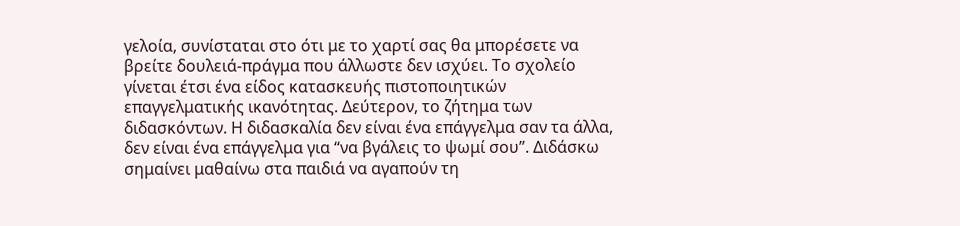γελοία, συνίσταται στο ότι με το χαρτί σας θα μπορέσετε να βρείτε δουλειά-πράγμα που άλλωστε δεν ισχύει. Το σχολείο γίνεται έτσι ένα είδος κατασκευής πιστοποιητικών επαγγελματικής ικανότητας. Δεύτερον, το ζήτημα των διδασκόντων. Η διδασκαλία δεν είναι ένα επάγγελμα σαν τα άλλα, δεν είναι ένα επάγγελμα για “να βγάλεις το ψωμί σου”. Διδάσκω σημαίνει μαθαίνω στα παιδιά να αγαπούν τη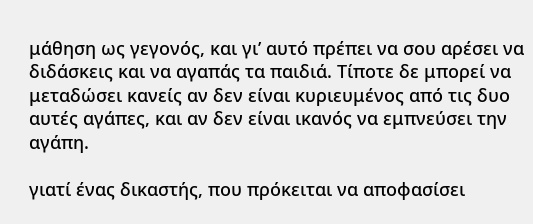μάθηση ως γεγονός, και γι’ αυτό πρέπει να σου αρέσει να διδάσκεις και να αγαπάς τα παιδιά. Τίποτε δε μπορεί να μεταδώσει κανείς αν δεν είναι κυριευμένος από τις δυο αυτές αγάπες, και αν δεν είναι ικανός να εμπνεύσει την αγάπη.

γιατί ένας δικαστής, που πρόκειται να αποφασίσει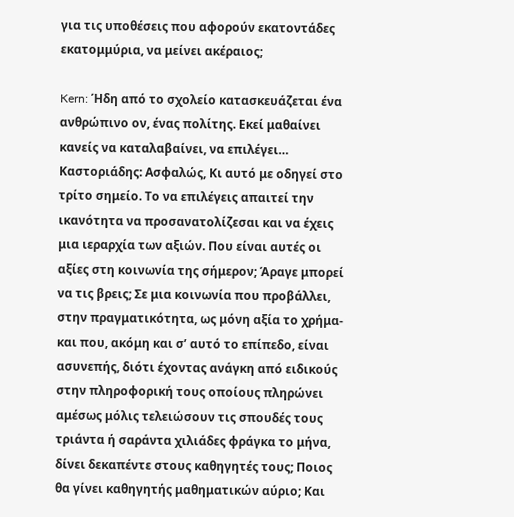για τις υποθέσεις που αφορούν εκατοντάδες εκατομμύρια, να μείνει ακέραιος;

Kern: Ήδη από το σχολείο κατασκευάζεται ένα ανθρώπινο ον, ένας πολίτης. Εκεί μαθαίνει κανείς να καταλαβαίνει, να επιλέγει…
Καστοριάδης: Ασφαλώς, Κι αυτό με οδηγεί στο τρίτο σημείο. Το να επιλέγεις απαιτεί την ικανότητα να προσανατολίζεσαι και να έχεις μια ιεραρχία των αξιών. Που είναι αυτές οι αξίες στη κοινωνία της σήμερον; Άραγε μπορεί να τις βρεις; Σε μια κοινωνία που προβάλλει, στην πραγματικότητα, ως μόνη αξία το χρήμα-και που, ακόμη και σ’ αυτό το επίπεδο, είναι ασυνεπής, διότι έχοντας ανάγκη από ειδικούς στην πληροφορική τους οποίους πληρώνει αμέσως μόλις τελειώσουν τις σπουδές τους τριάντα ή σαράντα χιλιάδες φράγκα το μήνα, δίνει δεκαπέντε στους καθηγητές τους; Ποιος θα γίνει καθηγητής μαθηματικών αύριο; Και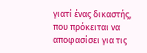γιατί ένας δικαστής, που πρόκειται να αποφασίσει για τις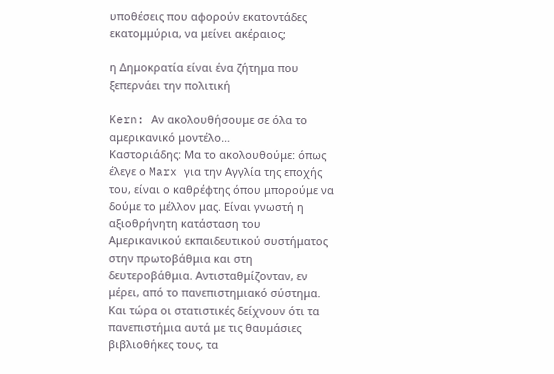υποθέσεις που αφορούν εκατοντάδες εκατομμύρια, να μείνει ακέραιος;

η Δημοκρατία είναι ένα ζήτημα που ξεπερνάει την πολιτική

Kern: Αν ακολουθήσουμε σε όλα το αμερικανικό μοντέλο…
Καστοριάδης: Μα το ακολουθούμε: όπως έλεγε ο Marx για την Αγγλία της εποχής του, είναι ο καθρέφτης όπου μπορούμε να δούμε το μέλλον μας. Είναι γνωστή η αξιοθρήνητη κατάσταση του Αμερικανικού εκπαιδευτικού συστήματος στην πρωτοβάθμια και στη δευτεροβάθμια. Αντισταθμίζονταν, εν μέρει, από το πανεπιστημιακό σύστημα. Και τώρα οι στατιστικές δείχνουν ότι τα πανεπιστήμια αυτά με τις θαυμάσιες βιβλιοθήκες τους, τα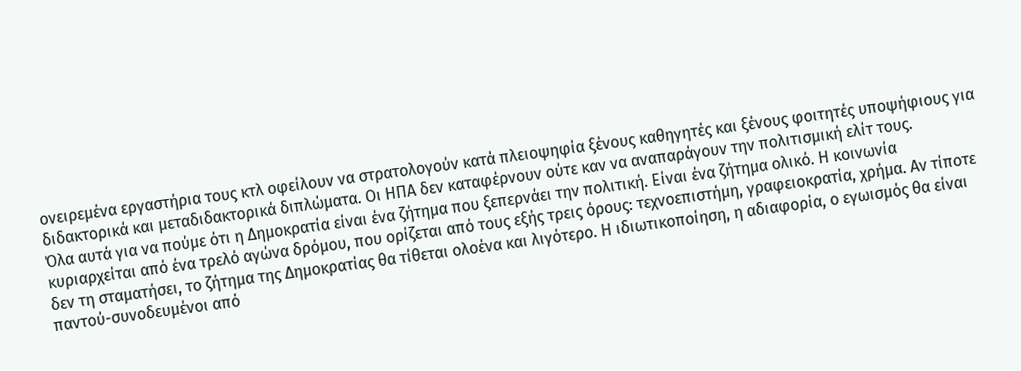ονειρεμένα εργαστήρια τους κτλ οφείλουν να στρατολογούν κατά πλειοψηφία ξένους καθηγητές και ξένους φοιτητές υποψήφιους για διδακτορικά και μεταδιδακτορικά διπλώματα. Οι ΗΠΑ δεν καταφέρνουν ούτε καν να αναπαράγουν την πολιτισμική ελίτ τους.
Όλα αυτά για να πούμε ότι η Δημοκρατία είναι ένα ζήτημα που ξεπερνάει την πολιτική. Είναι ένα ζήτημα ολικό. Η κοινωνία κυριαρχείται από ένα τρελό αγώνα δρόμου, που ορίζεται από τους εξής τρεις όρους: τεχνοεπιστήμη, γραφειοκρατία, χρήμα. Αν τίποτε δεν τη σταματήσει, το ζήτημα της Δημοκρατίας θα τίθεται ολοένα και λιγότερο. Η ιδιωτικοποίηση, η αδιαφορία, ο εγωισμός θα είναι παντού-συνοδευμένοι από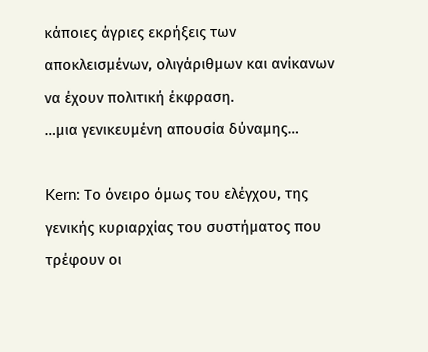κάποιες άγριες εκρήξεις των αποκλεισμένων, ολιγάριθμων και ανίκανων να έχουν πολιτική έκφραση.
…μια γενικευμένη απουσία δύναμης…

Kern: Το όνειρο όμως του ελέγχου, της γενικής κυριαρχίας του συστήματος που τρέφουν οι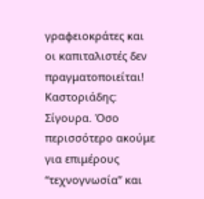γραφειοκράτες και οι καπιταλιστές δεν πραγματοποιείται!
Καστοριάδης: Σίγουρα. Όσο περισσότερο ακούμε για επιμέρους “τεχνογνωσία” και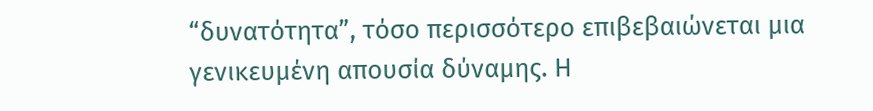“δυνατότητα”, τόσο περισσότερο επιβεβαιώνεται μια γενικευμένη απουσία δύναμης. Η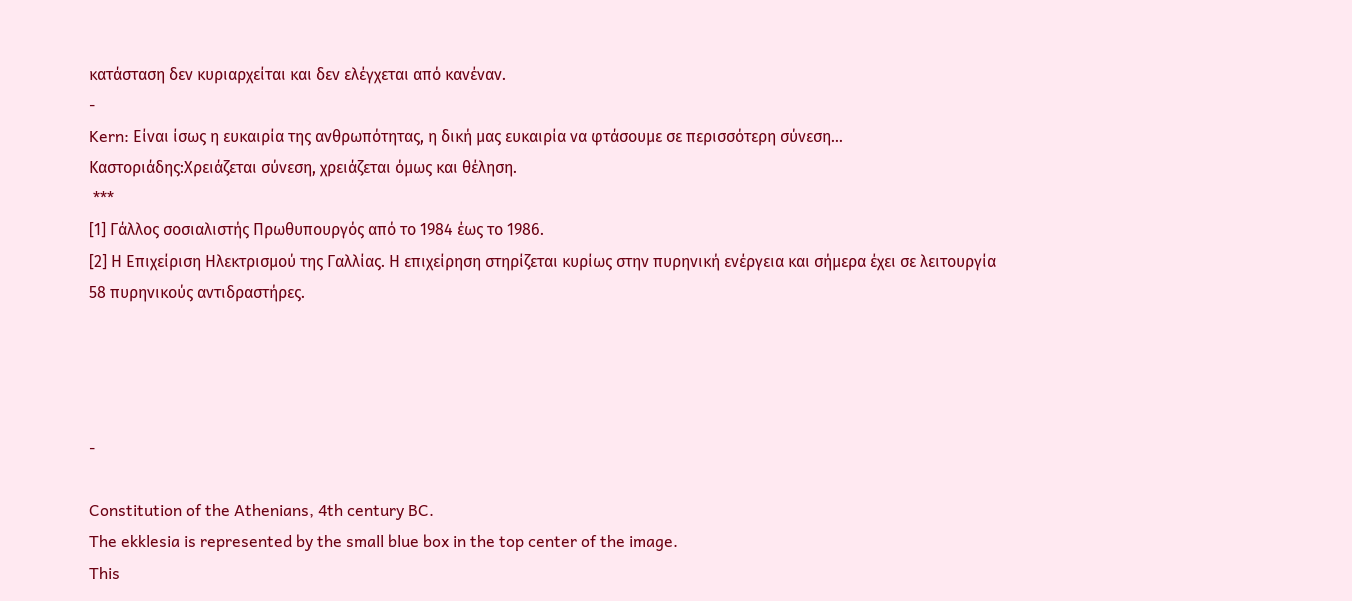κατάσταση δεν κυριαρχείται και δεν ελέγχεται από κανέναν.
-
Kern: Είναι ίσως η ευκαιρία της ανθρωπότητας, η δική μας ευκαιρία να φτάσουμε σε περισσότερη σύνεση…
Καστοριάδης:Χρειάζεται σύνεση, χρειάζεται όμως και θέληση.
 ***
[1] Γάλλος σοσιαλιστής Πρωθυπουργός από το 1984 έως το 1986.
[2] Η Επιχείριση Ηλεκτρισμού της Γαλλίας. Η επιχείρηση στηρίζεται κυρίως στην πυρηνική ενέργεια και σήμερα έχει σε λειτουργία 58 πυρηνικούς αντιδραστήρες.




-

Constitution of the Athenians, 4th century BC.
The ekklesia is represented by the small blue box in the top center of the image.
This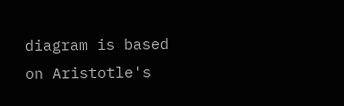diagram is based on Aristotle's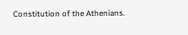Constitution of the Athenians.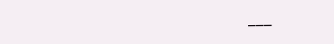___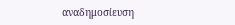αναδημοσίευση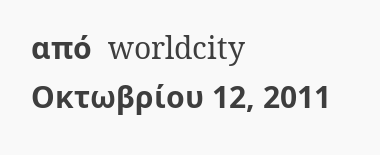από  worldcity Οκτωβρίου 12, 2011